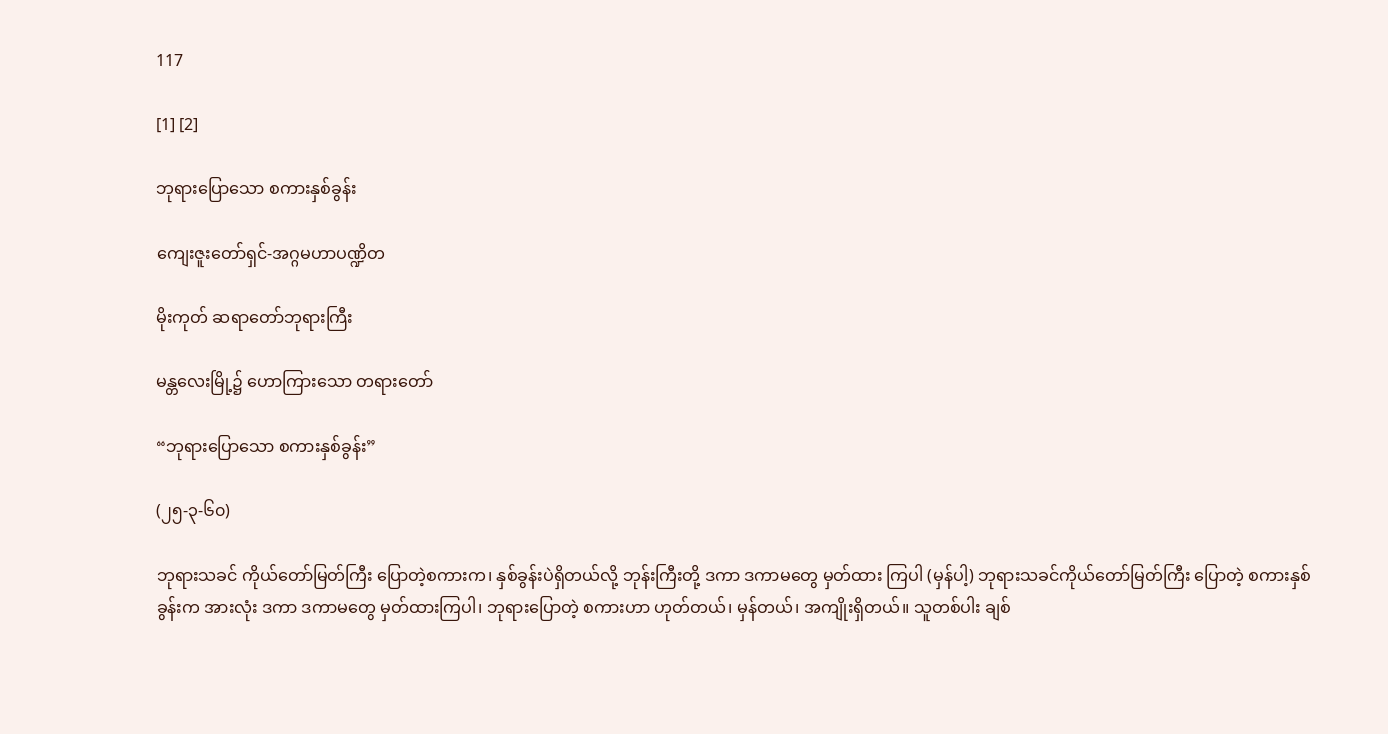117

[1] [2]

ဘုရားပြောသော စကားနှစ်ခွန်း

ကျေးဇူးတော်ရှင်-အဂ္ဂမဟာပဏ္ဍိတ

မိုးကုတ် ဆရာတော်ဘုရားကြီး

မန္တလေးမြို့၌ ဟောကြားသော တရားတော်

“ဘုရားပြောသော စကားနှစ်ခွန်း”

(၂၅-၃-၆၀)

ဘုရားသခင် ကိုယ်တော်မြတ်ကြီး ပြောတဲ့စကားက၊ နှစ်ခွန်းပဲရှိတယ်လို့ ဘုန်းကြီးတို့ ဒကာ ဒကာမတွေ မှတ်ထား ကြပါ (မှန်ပါ့) ဘုရားသခင်ကိုယ်တော်မြတ်ကြီး ပြောတဲ့ စကားနှစ်ခွန်းက အားလုံး ဒကာ ဒကာမတွေ မှတ်ထားကြပါ၊ ဘုရားပြောတဲ့ စကားဟာ ဟုတ်တယ်၊ မှန်တယ်၊ အကျိုးရှိတယ်။ သူတစ်ပါး ချစ်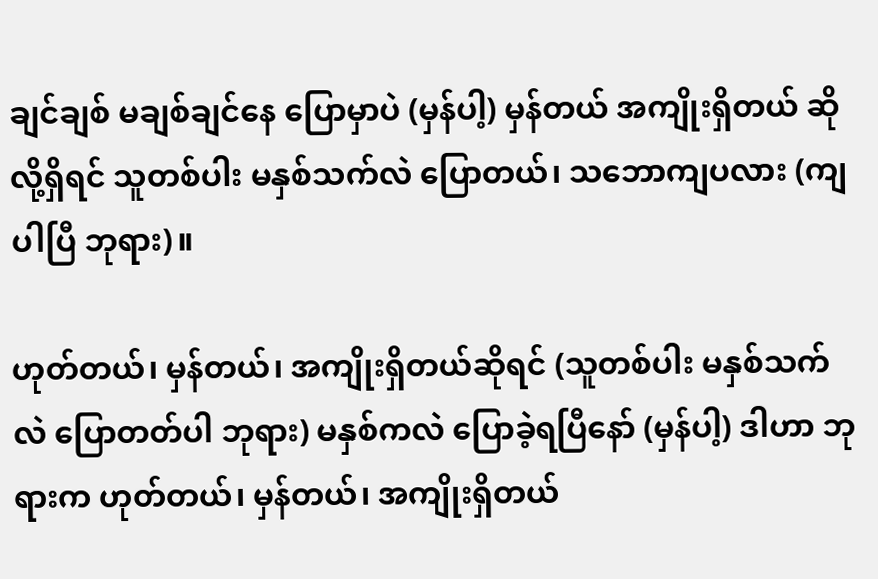ချင်ချစ် မချစ်ချင်နေ ပြောမှာပဲ (မှန်ပါ့) မှန်တယ် အကျိုးရှိတယ် ဆိုလို့ရှိရင် သူတစ်ပါး မနှစ်သက်လဲ ပြောတယ်၊ သဘောကျပလား (ကျပါပြီ ဘုရား)။

ဟုတ်တယ်၊ မှန်တယ်၊ အကျိုးရှိတယ်ဆိုရင် (သူတစ်ပါး မနှစ်သက်လဲ ပြောတတ်ပါ ဘုရား) မနှစ်ကလဲ ပြောခဲ့ရပြီနော် (မှန်ပါ့) ဒါဟာ ဘုရားက ဟုတ်တယ်၊ မှန်တယ်၊ အကျိုးရှိတယ်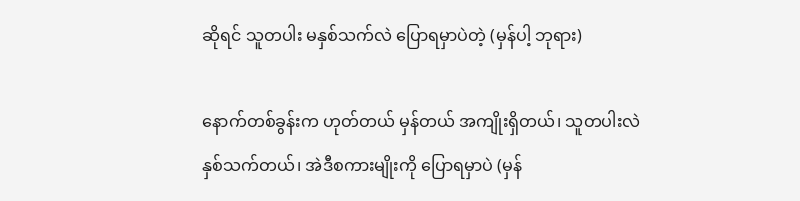ဆိုရင် သူတပါး မနှစ်သက်လဲ ပြောရမှာပဲတဲ့ (မှန်ပါ့ ဘုရား)

နောက်တစ်ခွန်းက ဟုတ်တယ် မှန်တယ် အကျိုးရှိတယ်၊ သူတပါးလဲ နှစ်သက်တယ်၊ အဲဒီစကားမျိုးကို ပြောရမှာပဲ (မှန်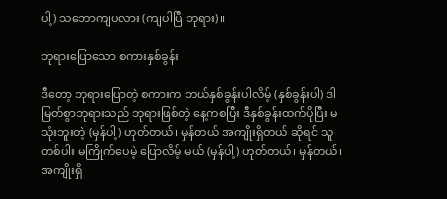ပါ့) သဘောကျပလား (ကျပါပြီ ဘုရား)။

ဘုရားပြောသော စကားနှစ်ခွန်း

ဒီတော့ ဘုရားပြောတဲ့ စကားက ဘယ်နှစ်ခွန်းပါလိမ့် (နှစ်ခွန်းပါ) ဒါ မြတ်စွာဘုရားသည် ဘုရားဖြစ်တဲ့ နေ့ကစပြီး ဒီနှစ်ခွန်းထက်ပိုပြီး မသုံးဘူးတဲ့ (မှန်ပါ့) ဟုတ်တယ်၊ မှန်တယ် အကျိုးရှိတယ် ဆိုရင် သူတစ်ပါး မကြိုက်ပေမဲ့ ပြောလိမ့် မယ် (မှန်ပါ့) ဟုတ်တယ်၊ မှန်တယ်၊ အကျိုးရှိ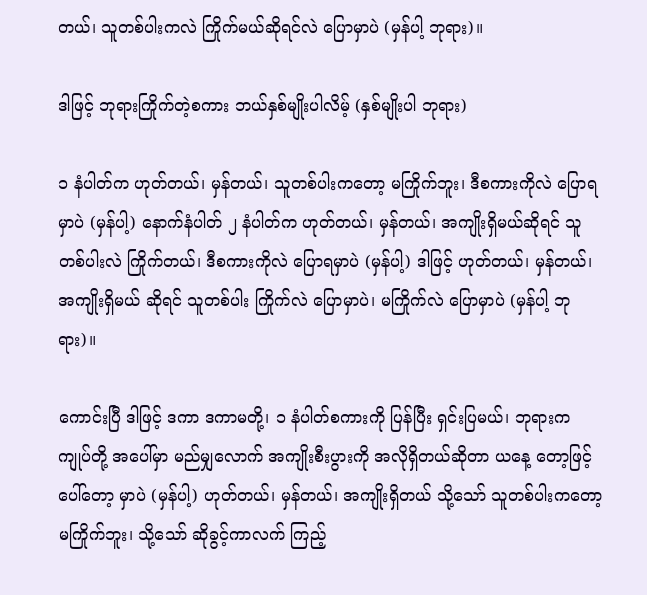တယ်၊ သူတစ်ပါးကလဲ ကြိုက်မယ်ဆိုရင်လဲ ပြောမှာပဲ (မှန်ပါ့ ဘုရား)။

ဒါဖြင့် ဘုရားကြိုက်တဲ့စကား ဘယ်နှစ်မျိုးပါလိမ့် (နှစ်မျိုးပါ ဘုရား)

၁ နံပါတ်က ဟုတ်တယ်၊ မှန်တယ်၊ သူတစ်ပါးကတော့ မကြိုက်ဘူး၊ ဒီစကားကိုလဲ ပြောရမှာပဲ (မှန်ပါ့) နောက်နံပါတ် ၂ နံပါတ်က ဟုတ်တယ်၊ မှန်တယ်၊ အကျိုးရှိမယ်ဆိုရင် သူတစ်ပါးလဲ ကြိုက်တယ်၊ ဒီစကားကိုလဲ ပြောရမှာပဲ (မှန်ပါ့) ဒါဖြင့် ဟုတ်တယ်၊ မှန်တယ်၊ အကျိုးရှိမယ် ဆိုရင် သူတစ်ပါး ကြိုက်လဲ ပြောမှာပဲ၊ မကြိုက်လဲ ပြောမှာပဲ (မှန်ပါ့ ဘုရား)။

ကောင်းပြီ ဒါဖြင့် ဒကာ ဒကာမတို့၊ ၁ နံပါတ်စကားကို ပြန်ပြီး ရှင်းပြမယ်၊ ဘုရားက ကျုပ်တို့ အပေါ်မှာ မည်မျှလောက် အကျိုးစီးပွားကို အလိုရှိတယ်ဆိုတာ ယနေ့ တော့ဖြင့် ပေါ်တော့ မှာပဲ (မှန်ပါ့) ဟုတ်တယ်၊ မှန်တယ်၊ အကျိုးရှိတယ် သို့သော် သူတစ်ပါးကတော့ မကြိုက်ဘူး၊ သို့သော် ဆိုခွင့်ကာလက် ကြည့်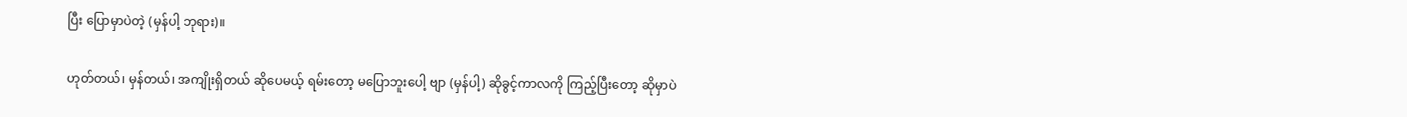ပြီး ပြောမှာပဲတဲ့ (မှန်ပါ့ ဘုရား)။

ဟုတ်တယ်၊ မှန်တယ်၊ အကျိုးရှိတယ် ဆိုပေမယ့် ရမ်းတော့ မပြောဘူးပေါ့ ဗျာ (မှန်ပါ့) ဆိုခွင့်ကာလကို ကြည့်ပြီးတော့ ဆိုမှာပဲ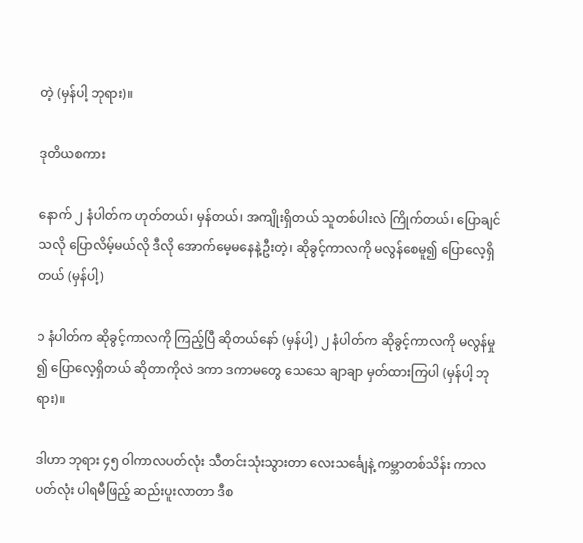တဲ့ (မှန်ပါ့ ဘုရား)။

ဒုတိယစကား

နောက် ၂ နံပါတ်က ဟုတ်တယ်၊ မှန်တယ်၊ အကျိုးရှိတယ် သူတစ်ပါးလဲ ကြိုက်တယ်၊ ပြောချင်သလို ပြောလိမ့်မယ်လို ဒီလို အောက်မေ့မနေနဲ့ဦးတဲ့၊ ဆိုခွင့်ကာလကို မလွန်စေမူ၍ ပြောလေ့ရှိတယ် (မှန်ပါ့)

၁ နံပါတ်က ဆိုခွင့်ကာလကို ကြည့်ပြီ ဆိုတယ်နော် (မှန်ပါ့) ၂ နံပါတ်က ဆိုခွင့်ကာလကို မလွန်မှု ၍ ပြောလေ့ရှိတယ် ဆိုတာကိုလဲ ဒကာ ဒကာမတွေ သေသေ ချာချာ မှတ်ထားကြပါ (မှန်ပါ့ ဘုရား)။

ဒါဟာ ဘုရား ၄၅ ဝါကာလပတ်လုံး သီတင်းသုံးသွားတာ လေးသင်္ချေနဲ့ ကမ္ဘာတစ်သိန်း ကာလပတ်လုံး ပါရမီဖြည့် ဆည်းပူးလာတာ ဒီစ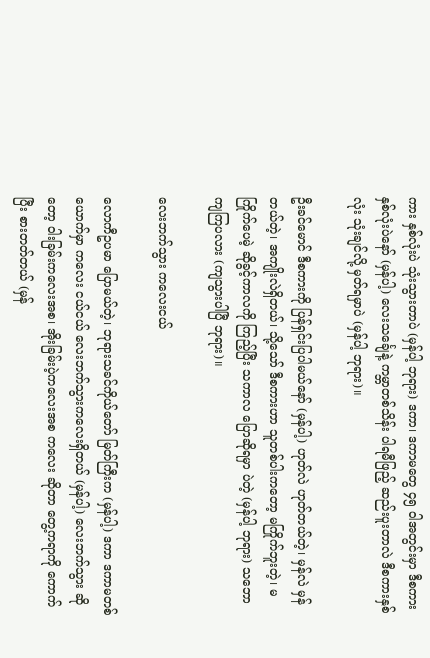ကား နှစ်လုံးပဲ သုံးသွားတာပဲ (မှန်ပါ့ ဘုရား) ဒကာ၊ ဒကာမတွေ ၄၅ ဝါအတွင်းမှာ ဒီစကား နှစ်လုံးပဲနော် (မှန်ပါ့) လေးသင်္ချေနဲ့ ကမ္ဘာတစ်သိန်း ပါရမီဖြည့် ဆည်းပူးတာလဲ ဒီစကားနှစ်လုံး သုံးချင်လို့ မှတ်ရမှာပဲ (မှန်ပါ့ ဘုရား)။

ဦးခင်မောင် ဒီစကားကို ပြန်ရှင်းပြပါမယ်နော် (မှန်ပါ့) ဟုတ်လဲ ဟုတ်တယ်တဲ့၊ မှန်လဲ မှန်တယ်တဲ့၊ အကျိုးလဲရှိတယ်၊ သို့သော် ဒီစကားဟာ သူတစ်ပါးကတော့ မကြိုက်ဘူးတဲ့၊ မကြိုက်ပေမဲ့ ဆိုခွင့်ကာလကို ကြည့်ပြီး သကာလ ပြောဆိုရမှာ ပဲတဲ့ (မှန်ပါ့ ဘုရား) သဘောကျကြပလား (ကျသွားပါပြီ ဘုရား)။

လေးဘက်သွား ကလေးငယ်

လောကီဥပမာ ပြောမယ်တဲ့၊ ဘုရားသခင်ကိုယ်တော် မြတ်ကြီးက (မှန်ပါ့) ဒကာ ဒကာမတစ်ယောက်မှာ ကလေး ငယ်ငယ် လေးဘက်သွားကလေးရှိတယ် (မှန်ပါ့) လေးဘက်သွား ဆိုတော့ ဝါးခြမ်းကလေးအစ၊ အိုးခြမ်းပဲ့ကလေးအစ ကလေး ဆိုတာ တွေ့ကရာကို ကောက်ပြီး စားတတ်တယ် (မှန်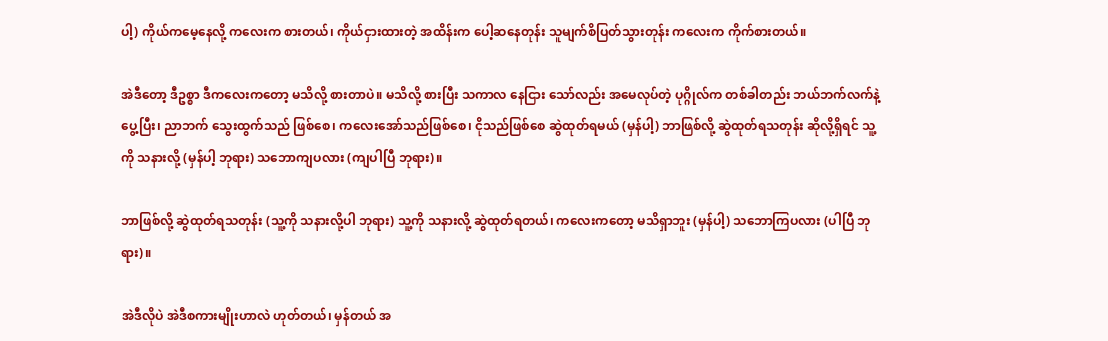ပါ့) ကိုယ်ကမေ့နေလို့ ကလေးက စားတယ်၊ ကိုယ်ငှားထားတဲ့ အထိန်းက ပေါ့ဆနေတုန်း သူမျက်စိပြတ်သွားတုန်း ကလေးက ကိုက်စားတယ်။

အဲဒီတော့ ဒီဥစ္စာ ဒီကလေးကတော့ မသိလို့ စားတာပဲ။ မသိလို့ စားပြီး သကာလ နေငြား သော်လည်း အမေလုပ်တဲ့ ပုဂ္ဂိုလ်က တစ်ခါတည်း ဘယ်ဘက်လက်နဲ့ပွေ့ပြီး၊ ညာဘက် သွေးထွက်သည် ဖြစ်စေ၊ ကလေးအော်သည်ဖြစ်စေ၊ ငိုသည်ဖြစ်စေ ဆွဲထုတ်ရမယ် (မှန်ပါ့) ဘာဖြစ်လို့ ဆွဲထုတ်ရသတုန်း ဆိုလို့ရှိရင် သူ့ကို သနားလို့ (မှန်ပါ့ ဘုရား) သဘောကျပလား (ကျပါပြီ ဘုရား)။

ဘာဖြစ်လို့ ဆွဲထုတ်ရသတုန်း (သူ့ကို သနားလို့ပါ ဘုရား) သူ့ကို သနားလို့ ဆွဲထုတ်ရတယ်၊ ကလေးကတော့ မသိရှာဘူး (မှန်ပါ့) သဘောကြပလား (ပါပြီ ဘုရား)။

အဲဒီလိုပဲ အဲဒီစကားမျိုးဟာလဲ ဟုတ်တယ်၊ မှန်တယ် အ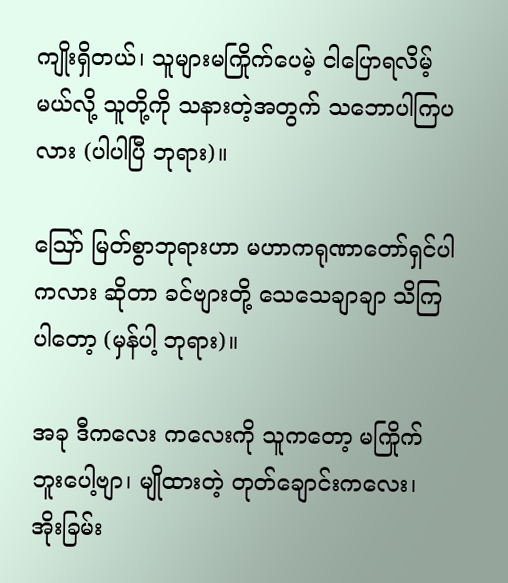ကျိုးရှိတယ်၊ သူများမကြိုက်ပေမဲ့ ငါပြောရလိမ့်မယ်လို့ သူတို့ကို သနားတဲ့အတွက် သဘောပါကြပလား (ပါပါပြီ ဘုရား)။

ဪ မြတ်စွာဘုရားဟာ မဟာကရုဏာတော်ရှင်ပါကလား ဆိုတာ ခင်ဗျားတို့ သေသေချာချာ သိကြပါတော့ (မှန်ပါ့ ဘုရား)။

အခု ဒီကလေး ကလေးကို သူကတော့ မကြိုက်ဘူးပေါ့ဗျာ၊ မျိုထားတဲ့ တုတ်ချောင်းကလေး၊ အိုးခြမ်း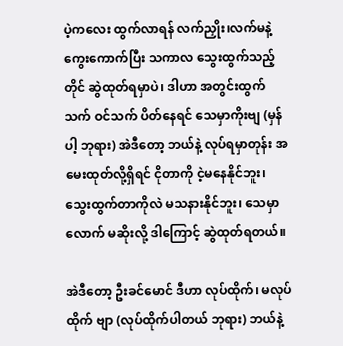ပဲ့ကလေး ထွက်လာရန် လက်ညှိုး၊လက်မနဲ့ ကွေးကောက်ပြီး သကာလ သွေးထွက်သည့် တိုင် ဆွဲထုတ်ရမှာပဲ၊ ဒါဟာ အတွင်းထွက်သက် ဝင်သက် ပိတ်နေရင် သေမှာကိုးဗျ (မှန်ပါ့ ဘုရား) အဲဒီတော့ ဘယ်နဲ့ လုပ်ရမှာတုန်း အမေးထုတ်လို့ရှိရင် ငိုတာကို ငဲ့မနေနိုင်ဘူး၊ သွေးထွက်တာကိုလဲ မသနားနိုင်ဘူး၊ သေမှာလောက် မဆိုးလို့ ဒါကြောင့် ဆွဲထုတ်ရတယ်။

အဲဒီတော့ ဦးခင်မောင် ဒီဟာ လုပ်ထိုက်၊ မလုပ်ထိုက် ဗျာ (လုပ်ထိုက်ပါတယ် ဘုရား) ဘယ်နဲ့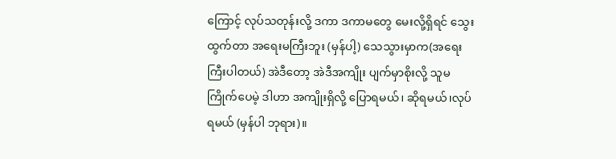ကြောင့် လုပ်သတုန်းလို့ ဒကာ ဒကာမတွေ မေးလို့ရှိရင် သွေးထွက်တာ အရေးမကြီးဘူး (မှန်ပါ့) သေသွားမှာက(အရေးကြီးပါတယ်) အဲဒီတော့ အဲဒီအကျိုး ပျက်မှာစိုးလို့ သူမကြိုက်ပေမဲ့ ဒါဟာ အကျိုးရှိလို့ ပြောရမယ်၊ ဆိုရမယ်၊လုပ်ရမယ် (မှန်ပါ ဘုရား)။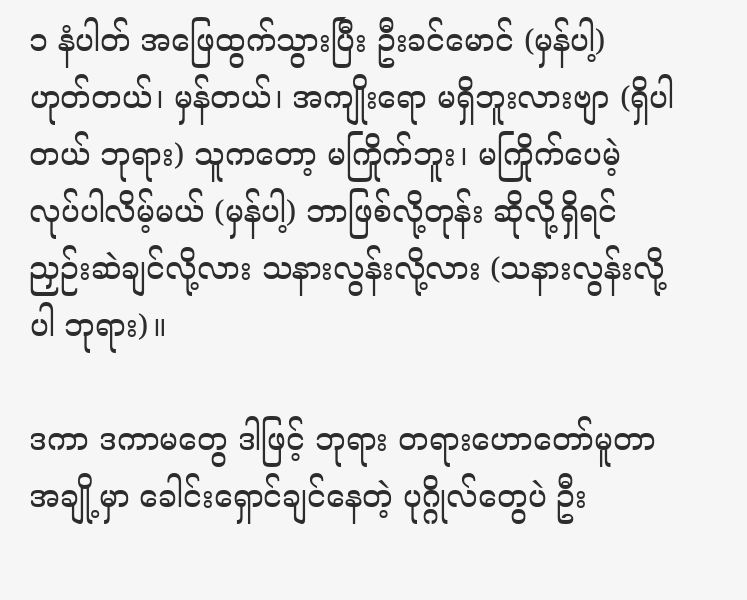၁ နံပါတ် အဖြေထွက်သွားပြီး ဦးခင်မောင် (မှန်ပါ့) ဟုတ်တယ်၊ မှန်တယ်၊ အကျိုးရော မရှိဘူးလားဗျာ (ရှိပါတယ် ဘုရား) သူကတော့ မကြိုက်ဘူး၊ မကြိုက်ပေမဲ့ လုပ်ပါလိမ့်မယ် (မှန်ပါ့) ဘာဖြစ်လို့တုန်း ဆိုလို့ရှိရင် ညှဉ်းဆဲချင်လို့လား သနားလွန်းလို့လား (သနားလွန်းလို့ပါ ဘုရား)။

ဒကာ ဒကာမတွေ ဒါဖြင့် ဘုရား တရားဟောတော်မူတာ အချို့မှာ ခေါင်းရှောင်ချင်နေတဲ့ ပုဂ္ဂိုလ်တွေပဲ ဦး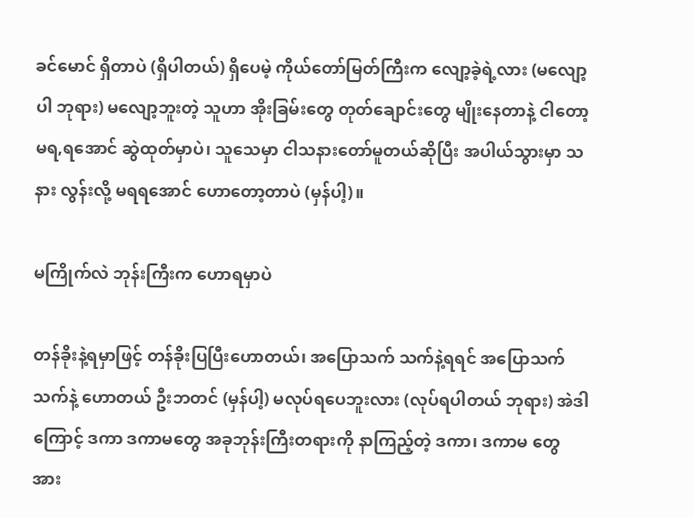ခင်မောင် ရှိတာပဲ (ရှိပါတယ်) ရှိပေမဲ့ ကိုယ်တော်မြတ်ကြီးက လျော့ခဲ့ရဲ့လား (မလျော့ပါ ဘုရား) မလျော့ဘူးတဲ့ သူဟာ အိုးခြမ်းတွေ တုတ်ချောင်းတွေ မျိုးနေတာနဲ့ ငါတော့ မရ,ရအောင် ဆွဲထုတ်မှာပဲ၊ သူသေမှာ ငါသနားတော်မူတယ်ဆိုပြီး အပါယ်သွားမှာ သနား လွန်းလို့ မရရအောင် ဟောတော့တာပဲ (မှန်ပါ့)။

မကြိုက်လဲ ဘုန်းကြီးက ဟောရမှာပဲ

တန်ခိုးနဲ့ရမှာဖြင့် တန်ခိုးပြပြီးဟောတယ်၊ အပြောသက် သက်နဲ့ရရင် အပြောသက်သက်နဲ့ ဟောတယ် ဦးဘတင် (မှန်ပါ့) မလုပ်ရပေဘူးလား (လုပ်ရပါတယ် ဘုရား) အဲဒါကြောင့် ဒကာ ဒကာမတွေ အခုဘုန်းကြီးတရားကို နာကြည့်တဲ့ ဒကာ၊ ဒကာမ တွေ အား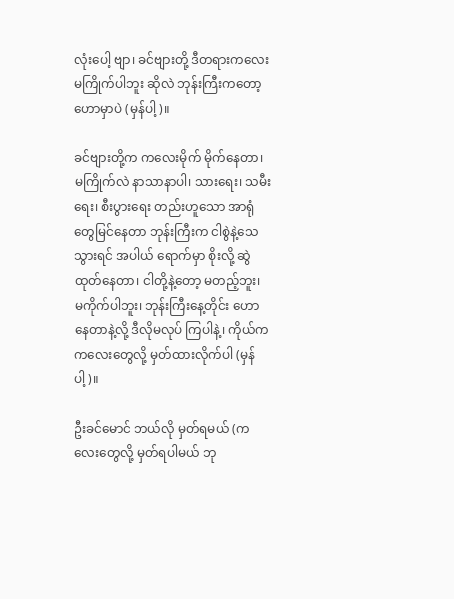လုံးပေါ့ ဗျာ၊ ခင်ဗျားတို့ ဒီတရားကလေး မကြိုက်ပါဘူး ဆိုလဲ ဘုန်းကြီးကတော့ ဟောမှာပဲ (မှန်ပါ့)။

ခင်ဗျားတို့က ကလေးမိုက် မိုက်နေတာ၊ မကြိုက်လဲ နာသာနာပါ၊ သားရေး၊ သမီးရေး၊ စီးပွားရေး တည်းဟူသော အာရုံတွေမြင်နေတာ ဘုန်းကြီးက ငါစွဲနဲ့သေသွားရင် အပါယ် ရောက်မှာ စိုးလို့ ဆွဲထုတ်နေတာ၊ ငါတို့နဲ့တော့ မတည့်ဘူး၊ မကိုက်ပါဘူး၊ ဘုန်းကြီးနေ့တိုင်း ဟောနေတာနဲ့လို့ ဒီလိုမလုပ် ကြပါနဲ့၊ ကိုယ်က ကလေးတွေလို့ မှတ်ထားလိုက်ပါ (မှန်ပါ့)။

ဦးခင်မောင် ဘယ်လို မှတ်ရမယ် (ကလေးတွေလို့ မှတ်ရပါမယ် ဘု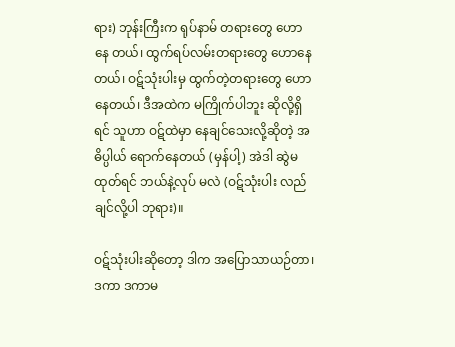ရား) ဘုန်းကြီးက ရုပ်နာမ် တရားတွေ ဟောနေ တယ်၊ ထွက်ရပ်လမ်းတရားတွေ ဟောနေတယ်၊ ဝဋ်သုံးပါးမှ ထွက်တဲ့တရားတွေ ဟောနေတယ်၊ ဒီအထဲက မကြိုက်ပါဘူး ဆိုလို့ရှိရင် သူဟာ ဝဋ်ထဲမှာ နေချင်သေးလို့ဆိုတဲ့ အဓိပ္ပါယ် ရောက်နေတယ် (မှန်ပါ့) အဲဒါ ဆွဲမထုတ်ရင် ဘယ်နဲ့လုပ် မလဲ (ဝဋ်သုံးပါး လည်ချင်လို့ပါ ဘုရား)။

ဝဋ်သုံးပါးဆိုတော့ ဒါက အပြောသာယဉ်တာ၊ ဒကာ ဒကာမ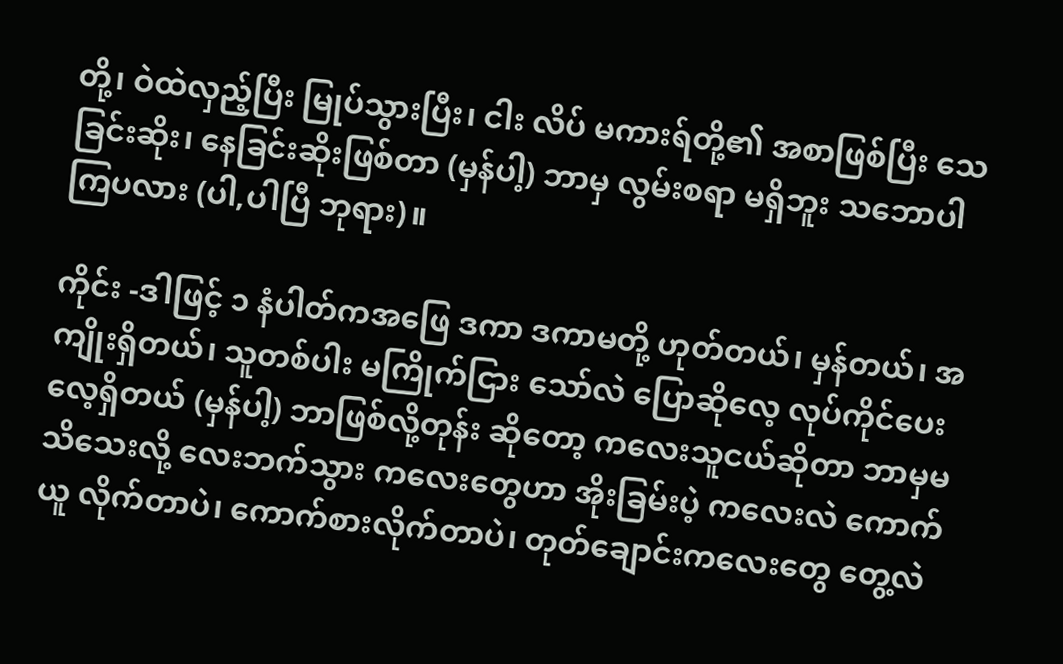တို့၊ ဝဲထဲလှည့်ပြီး မြုပ်သွားပြီး၊ ငါး လိပ် မကားရ်တို့၏ အစာဖြစ်ပြီး သေခြင်းဆိုး၊ နေခြင်းဆိုးဖြစ်တာ (မှန်ပါ့) ဘာမှ လွမ်းစရာ မရှိဘူး သဘောပါကြပလား (ပါ,ပါပြီ ဘုရား)။

ကိုင်း -ဒါဖြင့် ၁ နံပါတ်ကအဖြေ ဒကာ ဒကာမတို့ ဟုတ်တယ်၊ မှန်တယ်၊ အကျိုးရှိတယ်၊ သူတစ်ပါး မကြိုက်ငြား သော်လဲ ပြောဆိုလေ့ လုပ်ကိုင်ပေးလေ့ရှိတယ် (မှန်ပါ့) ဘာဖြစ်လို့တုန်း ဆိုတော့ ကလေးသူငယ်ဆိုတာ ဘာမှမသိသေးလို့ လေးဘက်သွား ကလေးတွေဟာ အိုးခြမ်းပဲ့ ကလေးလဲ ကောက်ယူ လိုက်တာပဲ၊ ကောက်စားလိုက်တာပဲ၊ တုတ်ချောင်းကလေးတွေ တွေ့လဲ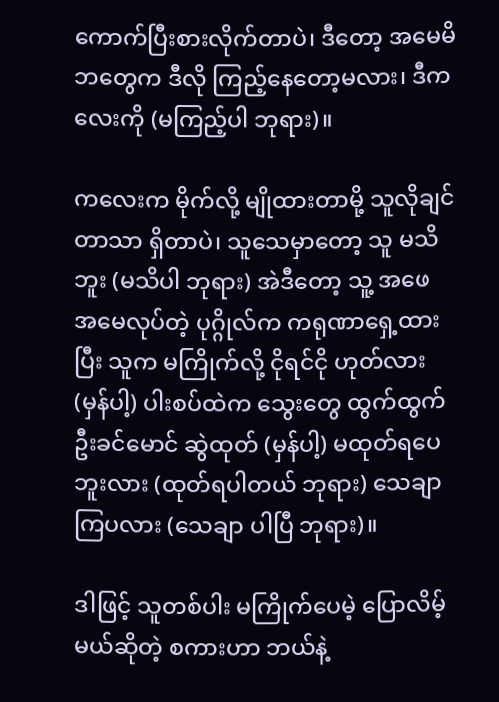ကောက်ပြီးစားလိုက်တာပဲ၊ ဒီတော့ အမေမိဘတွေက ဒီလို ကြည့်နေတော့မလား၊ ဒီကလေးကို (မကြည့်ပါ ဘုရား)။

ကလေးက မိုက်လို့ မျိုထားတာမို့ သူလိုချင်တာသာ ရှိတာပဲ၊ သူသေမှာတော့ သူ မသိဘူး (မသိပါ ဘုရား) အဲဒီတော့ သူ့ အဖေ အမေလုပ်တဲ့ ပုဂ္ဂိုလ်က ကရုဏာရှေ့ထားပြီး သူက မကြိုက်လို့ ငိုရင်ငို ဟုတ်လား (မှန်ပါ့) ပါးစပ်ထဲက သွေးတွေ ထွက်ထွက် ဦးခင်မောင် ဆွဲထုတ် (မှန်ပါ့) မထုတ်ရပေဘူးလား (ထုတ်ရပါတယ် ဘုရား) သေချာကြပလား (သေချာ ပါပြီ ဘုရား)။

ဒါဖြင့် သူတစ်ပါး မကြိုက်ပေမဲ့ ပြောလိမ့်မယ်ဆိုတဲ့ စကားဟာ ဘယ်နဲ့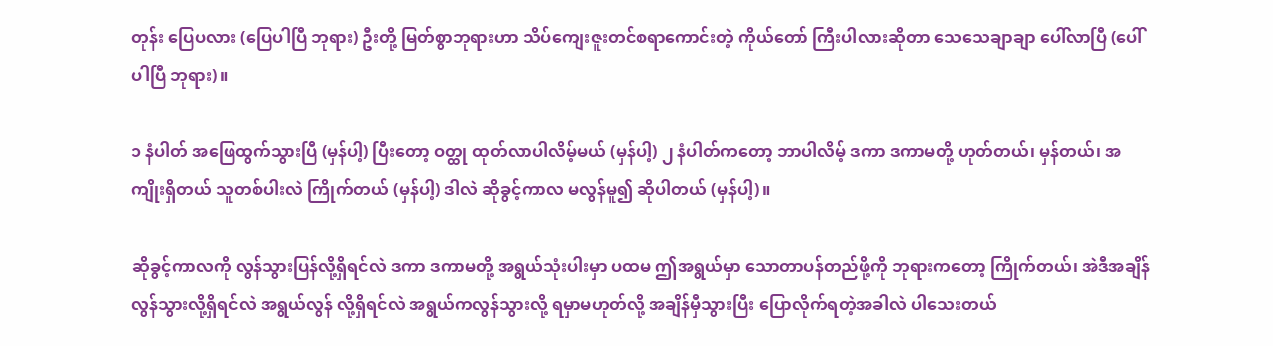တုန်း ပြေပလား (ပြေပါပြီ ဘုရား) ဦးတို့ မြတ်စွာဘုရားဟာ သိပ်ကျေးဇူးတင်စရာကောင်းတဲ့ ကိုယ်တော် ကြီးပါလားဆိုတာ သေသေချာချာ ပေါ်လာပြီ (ပေါ်ပါပြီ ဘုရား)။

၁ နံပါတ် အဖြေထွက်သွားပြီ (မှန်ပါ့) ပြီးတော့ ဝတ္ထု ထုတ်လာပါလိမ့်မယ် (မှန်ပါ့) ၂ နံပါတ်ကတော့ ဘာပါလိမ့် ဒကာ ဒကာမတို့ ဟုတ်တယ်၊ မှန်တယ်၊ အကျိုးရှိတယ် သူတစ်ပါးလဲ ကြိုက်တယ် (မှန်ပါ့) ဒါလဲ ဆိုခွင့်ကာလ မလွန်မူ၍ ဆိုပါတယ် (မှန်ပါ့)။

ဆိုခွင့်ကာလကို လွန်သွားပြန်လို့ရှိရင်လဲ ဒကာ ဒကာမတို့ အရွယ်သုံးပါးမှာ ပထမ ဤအရွယ်မှာ သောတာပန်တည်ဖို့ကို ဘုရားကတော့ ကြိုက်တယ်၊ အဲဒီအချိန် လွန်သွားလို့ရှိရင်လဲ အရွယ်လွန် လို့ရှိရင်လဲ အရွယ်ကလွန်သွားလို့ ရမှာမဟုတ်လို့ အချိန်မှီသွားပြီး ပြောလိုက်ရတဲ့အခါလဲ ပါသေးတယ်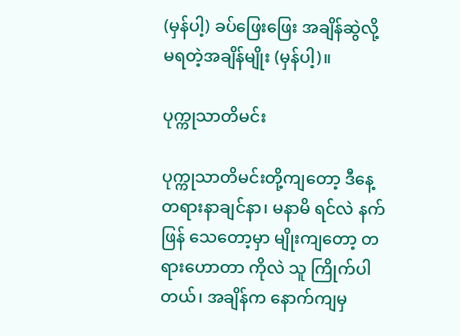(မှန်ပါ့) ခပ်ဖြေးဖြေး အချိန်ဆွဲလို့ မရတဲ့အချိန်မျိုး (မှန်ပါ့)။

ပုက္ကုသာတိမင်း

ပုက္ကုသာတိမင်းတို့ကျတော့ ဒီနေ့ တရားနာချင်နာ၊ မနာမိ ရင်လဲ နက်ဖြန် သေတော့မှာ မျိုးကျတော့ တရားဟောတာ ကိုလဲ သူ ကြိုက်ပါတယ်၊ အချိန်က နောက်ကျမှ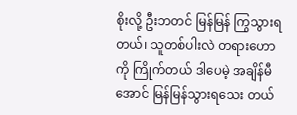စိုးလို့ ဦးဘတင် မြန်မြန် ကြွသွားရတယ်၊ သူတစ်ပါးလဲ တရားဟော ကို ကြိုက်တယ် ဒါပေမဲ့ အချိန်မီအောင် မြန်မြန်သွားရသေး တယ်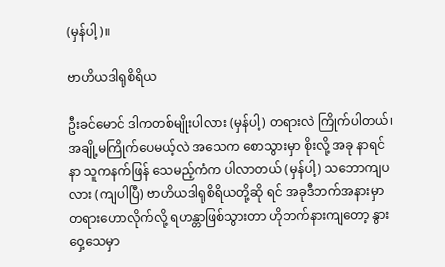(မှန်ပါ့)။

ဗာဟိယဒါရုစိရိယ

ဦးခင်မောင် ဒါကတစ်မျိုးပါလား (မှန်ပါ့) တရားလဲ ကြိုက်ပါတယ်၊ အချို့မကြိုက်ပေမယ့်လဲ အသေက စောသွားမှာ စိုးလို့ အခု နာရင်နာ သူကနက်ဖြန် သေမည့်ကံက ပါလာတယ် (မှန်ပါ့) သဘောကျပလား (ကျပါပြီ) ဗာဟိယဒါရုစိရိယတို့ဆို ရင် အခုဒီဘက်အနားမှာ တရားဟောလိုက်လို့ ရဟန္တာဖြစ်သွားတာ ဟိုဘက်နားကျတော့ နွားဝှေ့သေမှာ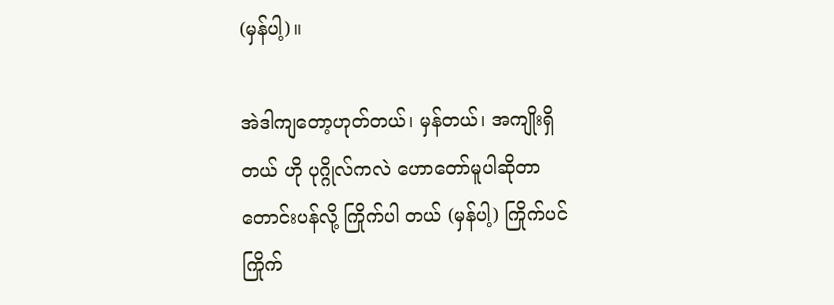(မှန်ပါ့)။

အဲဒါကျတော့ဟုတ်တယ်၊ မှန်တယ်၊ အကျိုးရှိတယ် ဟို ပုဂ္ဂိုလ်ကလဲ ဟောတော်မူပါဆိုတာ တောင်းပန်လို့ ကြိုက်ပါ တယ် (မှန်ပါ့) ကြိုက်ပင် ကြိုက်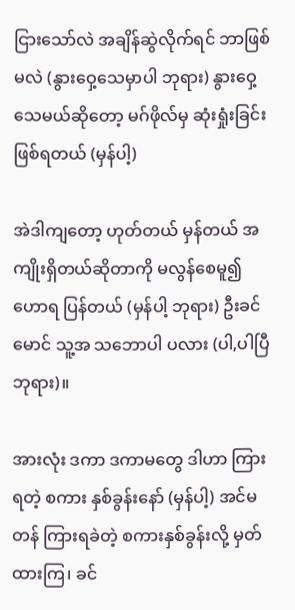ငြားသော်လဲ အချိန်ဆွဲလိုက်ရင် ဘာဖြစ်မလဲ (နွားဝှေ့သေမှာပါ ဘုရား) နွားဝှေ့သေမယ်ဆိုတော့ မဂ်ဖိုလ်မှ ဆုံးရှုံးခြင်းဖြစ်ရတယ် (မှန်ပါ့)

အဲဒါကျတော့ ဟုတ်တယ် မှန်တယ် အကျိုးရှိတယ်ဆိုတာကို မလွန်စေမူ၍ ဟောရ ပြန်တယ် (မှန်ပါ့ ဘုရား) ဦးခင်မောင် သူ့အ သဘောပါ ပလား (ပါ,ပါပြီ ဘုရား)။

အားလုံး ဒကာ ဒကာမတွေ ဒါဟာ ကြားရတဲ့ စကား နှစ်ခွန်းနော် (မှန်ပါ့) အင်မတန် ကြားရခဲတဲ့ စကားနှစ်ခွန်းလို့ မှတ်ထားကြ၊ ခင်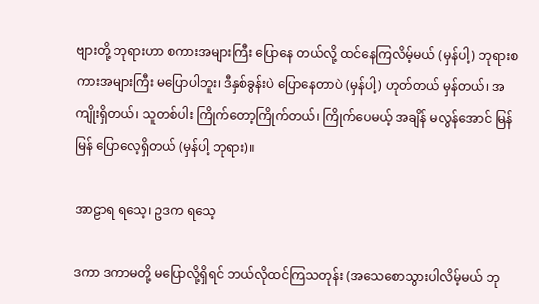ဗျားတို့ ဘုရားဟာ စကားအများကြီး ပြောနေ တယ်လို့ ထင်နေကြလိမ့်မယ် (မှန်ပါ့) ဘုရားစကားအများကြီး မပြောပါဘူး၊ ဒီနှစ်ခွန်းပဲ ပြောနေတာပဲ (မှန်ပါ့) ဟုတ်တယ် မှန်တယ်၊ အကျိုးရှိတယ်၊ သူတစ်ပါး ကြိုက်တော့ကြိုက်တယ်၊ ကြိုက်ပေမယ့် အချိန် မလွန်အောင် မြန်မြန် ပြောလေ့ရှိတယ် (မှန်ပါ့ ဘုရား)။

အာဠာရ ရသေ့၊ ဥဒက ရသေ့

ဒကာ ဒကာမတို့ မပြောလို့ရှိရင် ဘယ်လိုထင်ကြသတုန်း (အသေစောသွားပါလိမ့်မယ် ဘု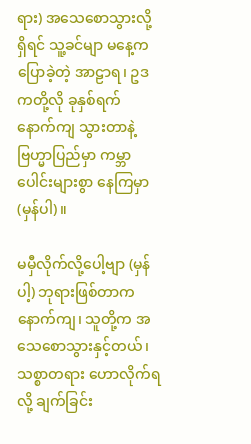ရား) အသေစောသွားလို့ရှိရင် သူ့ခင်မျာ မနေ့က ပြောခဲ့တဲ့ အာဠာရ၊ ဥဒကတို့လို ခုနှစ်ရက် နောက်ကျ သွားတာနဲ့ ဗြဟ္မာပြည်မှာ ကမ္ဘာပေါင်းများစွာ နေကြမှာ (မှန်ပါ)။

မမှီလိုက်လို့ပေါ့ဗျာ (မှန်ပါ့) ဘုရားဖြစ်တာက နောက်ကျ၊ သူတို့က အသေစောသွားနှင့်တယ်၊ သစ္စာတရား ဟောလိုက်ရလို့ ချက်ခြင်း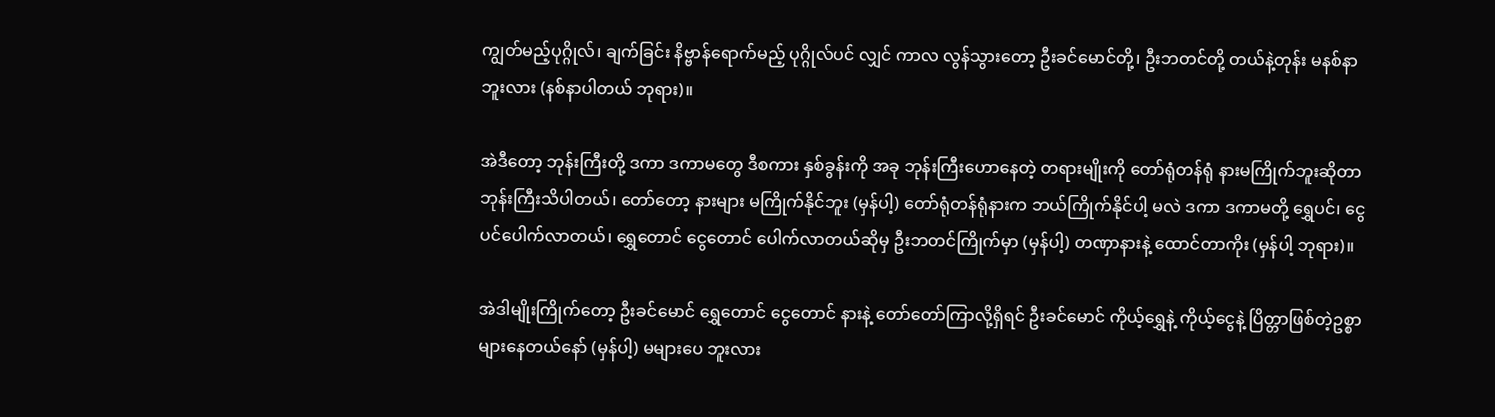ကျွတ်မည့်ပုဂ္ဂိုလ်၊ ချက်ခြင်း နိဗ္ဗာန်ရောက်မည့် ပုဂ္ဂိုလ်ပင် လျှင် ကာလ လွန်သွားတော့ ဦးခင်မောင်တို့၊ ဦးဘတင်တို့ တယ်နဲ့တုန်း မနစ်နာဘူးလား (နစ်နာပါတယ် ဘုရား)။

အဲဒီတော့ ဘုန်းကြီးတို့ ဒကာ ဒကာမတွေ ဒီစကား နှစ်ခွန်းကို အခု ဘုန်းကြီးဟောနေတဲ့ တရားမျိုးကို တော်ရုံတန်ရုံ နားမကြိုက်ဘူးဆိုတာ ဘုန်းကြီးသိပါတယ်၊ တော်တော့ နားများ မကြိုက်နိုင်ဘူး (မှန်ပါ့) တော်ရုံတန်ရုံနားက ဘယ်ကြိုက်နိုင်ပါ့ မလဲ ဒကာ ဒကာမတို့ ရွှေပင်၊ ငွေပင်ပေါက်လာတယ်၊ ရွှေတောင် ငွေတောင် ပေါက်လာတယ်ဆိုမှ ဦးဘတင်ကြိုက်မှာ (မှန်ပါ့) တဏှာနားနဲ့ ထောင်တာကိုး (မှန်ပါ့ ဘုရား)။

အဲဒါမျိုးကြိုက်တော့ ဦးခင်မောင် ရွှေတောင် ငွေတောင် နားနဲ့ တော်တော်ကြာလို့ရှိရင် ဦးခင်မောင် ကိုယ့်ရွှေနဲ့ ကိုယ့်ငွေနဲ့ ပြိတ္တာဖြစ်တဲ့ဥစ္စာ များနေတယ်နော် (မှန်ပါ့) မများပေ ဘူးလား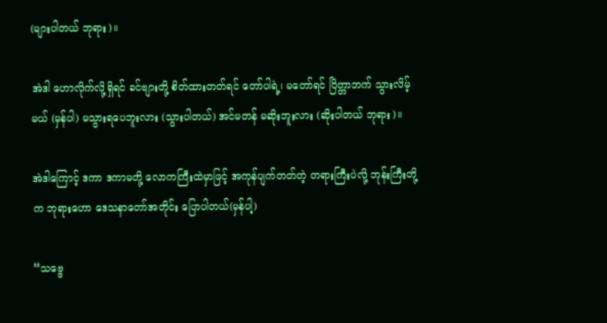(များပါတယ် ဘုရား)။

အဲဒါ ဟောလိုက်လို့ရှိရင် ခင်ဗျားတို့ စိတ်ထားတတ်ရင် တော်ပါရဲ့၊ မတော်ရင် ပြိတ္တာဘက် သွားလိမ့်မယ် (မှန်ပါ) မသွားရပေဘူးလား (သွားပါတယ်) အင်မတန် မဆိုးဘူးလား (ဆိုးပါတယ် ဘုရား)။

အဲဒါကြောင့် ဒကာ ဒကာမတို့ လောကကြီးထဲမှာဖြင့် အကုန်ပျက်တတ်တဲ့ တရားကြီးပဲလို့ ဘုန်းကြီးတို့က ဘုရားဟော ဒေသနာတော်အတိုင်း ပြောပါတယ်(မှန်ပါ့)

“သဗ္ဗေ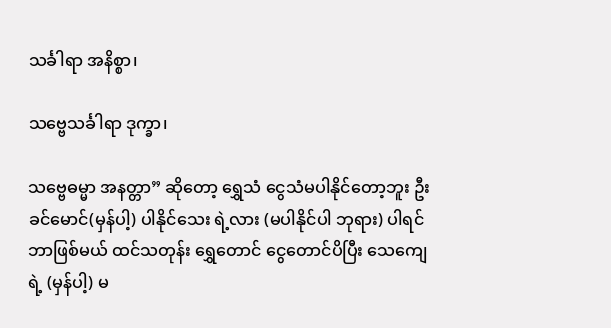သင်္ခါရာ အနိစ္စာ၊

သဗ္ဗေသင်္ခါရာ ဒုက္ခာ၊

သဗ္ဗေဓမ္မာ အနတ္တာ” ဆိုတော့ ရွှေသံ ငွေသံမပါနိုင်တော့ဘူး ဦးခင်မောင်(မှန်ပါ့) ပါနိုင်သေး ရဲ့လား (မပါနိုင်ပါ ဘုရား) ပါရင်ဘာဖြစ်မယ် ထင်သတုန်း ရွှေတောင် ငွေတောင်ပိပြီး သေကျေရဲ့ (မှန်ပါ့) မ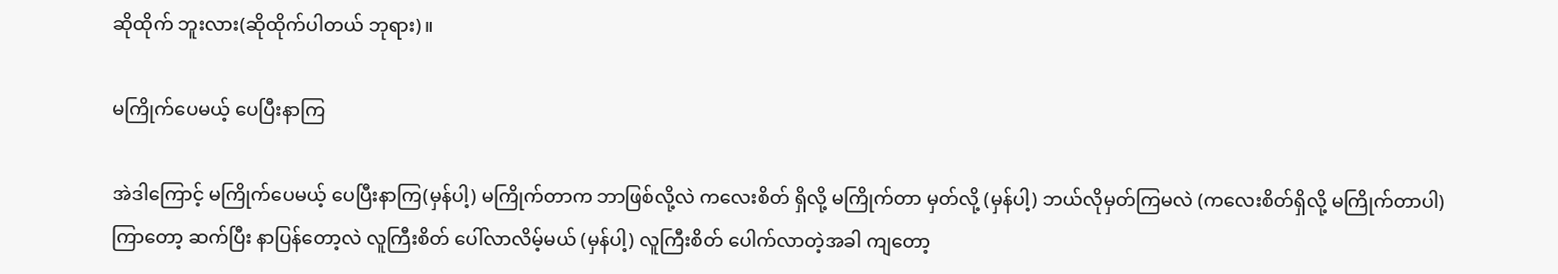ဆိုထိုက် ဘူးလား(ဆိုထိုက်ပါတယ် ဘုရား)။

မကြိုက်ပေမယ့် ပေပြီးနာကြ

အဲဒါကြောင့် မကြိုက်ပေမယ့် ပေပြီးနာကြ(မှန်ပါ့) မကြိုက်တာက ဘာဖြစ်လို့လဲ ကလေးစိတ် ရှိလို့ မကြိုက်တာ မှတ်လို့ (မှန်ပါ့) ဘယ်လိုမှတ်ကြမလဲ (ကလေးစိတ်ရှိလို့ မကြိုက်တာပါ) ကြာတော့ ဆက်ပြီး နာပြန်တော့လဲ လူကြီးစိတ် ပေါ်လာလိမ့်မယ် (မှန်ပါ့) လူကြီးစိတ် ပေါက်လာတဲ့အခါ ကျတော့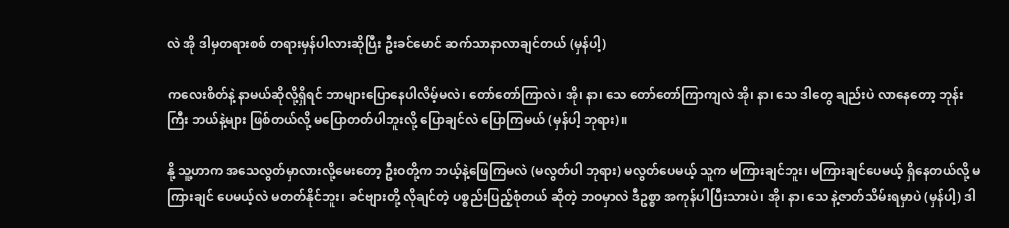လဲ အို ဒါမှတရားစစ် တရားမှန်ပါလားဆိုပြီး ဦးခင်မောင် ဆက်သာနာလာချင်တယ် (မှန်ပါ့)

ကလေးစိတ်နဲ့ နာမယ်ဆိုလို့ရှိရင် ဘာများပြောနေပါလိမ့်မလဲ၊ တော်တော်ကြာလဲ၊ အို၊ နာ၊ သေ တော်တော်ကြာကျလဲ အို၊ နာ၊ သေ ဒါတွေ ချည်းပဲ လာနေတော့ ဘုန်းကြီး ဘယ်နဲ့များ ဖြစ်တယ်လို့ မပြောတတ်ပါဘူးလို့ ပြောချင်လဲ ပြောကြမယ် (မှန်ပါ့ ဘုရား)။

နို့ သူ့ဟာက အသေလွတ်မှာလားလို့မေးတော့ ဦးဝတို့က ဘယ့်နဲ့ဖြေကြမလဲ (မလွတ်ပါ ဘုရား) မလွတ်ပေမယ့် သူက မကြားချင်ဘူး၊ မကြားချင်ပေမယ့် ရှိနေတယ်လို့ မကြားချင် ပေမယ့်လဲ မတတ်နိုင်ဘူး၊ ခင်ဗျားတို့ လိုချင်တဲ့ ပစ္စည်းပြည့်စုံတယ် ဆိုတဲ့ ဘဝမှာလဲ ဒီဥစ္စာ အကုန်ပါပြီးသားပဲ၊ အို၊ နာ၊ သေ နဲ့ဇာတ်သိမ်းရမှာပဲ (မှန်ပါ့) ဒါ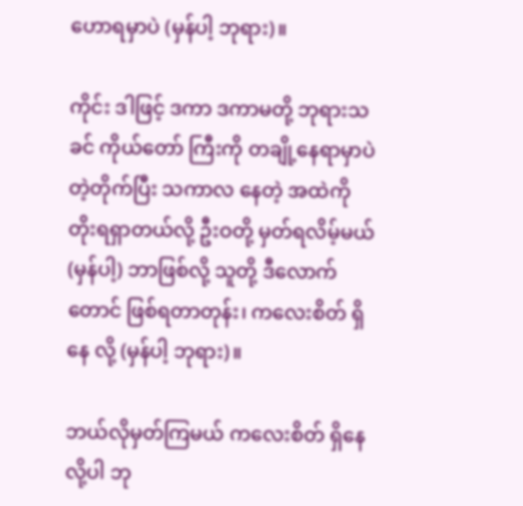ဟောရမှာပဲ (မှန်ပါ့ ဘုရား)။

ကိုင်း ဒါဖြင့် ဒကာ ဒကာမတို့ ဘုရားသခင် ကိုယ်တော် ကြီးကို တချို့နေရာမှာပဲ တဲ့တိုက်ပြီး သကာလ နေတဲ့ အထဲကို တိုးရရှာတယ်လို့ ဦးဝတို့ မှတ်ရလိမ့်မယ် (မှန်ပါ့) ဘာဖြစ်လို့ သူတို့ ဒီလောက်တောင် ဖြစ်ရတာတုန်း၊ ကလေးစိတ် ရှိနေ လို့ (မှန်ပါ့ ဘုရား)။

ဘယ်လိုမှတ်ကြမယ် ကလေးစိတ် ရှိနေလို့ပါ ဘု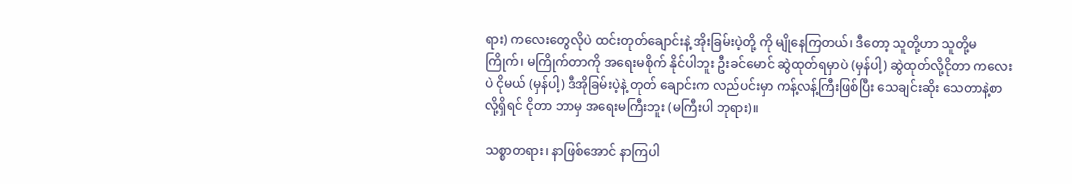ရား) ကလေးတွေလိုပဲ ထင်းတုတ်ချောင်းနဲ့ အိုးခြမ်းပဲ့တို့ ကို မျိုနေကြတယ်၊ ဒီတော့ သူတို့ဟာ သူတို့မကြိုက်၊ မကြိုက်တာကို အရေးမစိုက် နိုင်ပါဘူး ဦးခင်မောင် ဆွဲထုတ်ရမှာပဲ (မှန်ပါ့) ဆွဲထုတ်လို့ငိုတာ ကလေးပဲ ငိုမယ် (မှန်ပါ့) ဒီအိုခြမ်းပဲ့နဲ့ တုတ် ချောင်းက လည်ပင်းမှာ ကန့်လန့်ကြီးဖြစ်ပြီး သေချင်းဆိုး သေတာနဲ့စာလို့ရှိရင် ငိုတာ ဘာမှ အရေးမကြီးဘူး (မကြီးပါ ဘုရား)။

သစ္စာတရား၊ နာဖြစ်အောင် နာကြပါ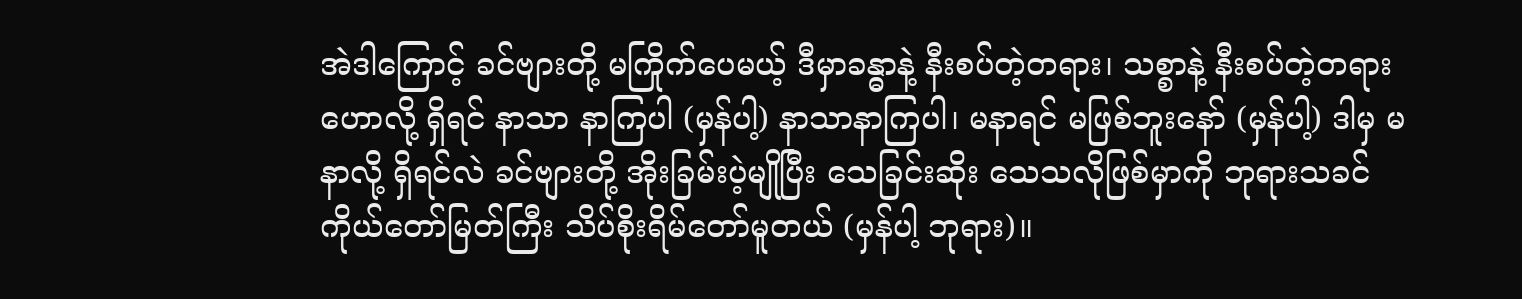အဲဒါကြောင့် ခင်ဗျားတို့ မကြိုက်ပေမယ့် ဒီမှာခန္ဓာနဲ့ နီးစပ်တဲ့တရား၊ သစ္စာနဲ့ နီးစပ်တဲ့တရား ဟောလို့ ရှိရင် နာသာ နာကြပါ (မှန်ပါ့) နာသာနာကြပါ၊ မနာရင် မဖြစ်ဘူးနော် (မှန်ပါ့) ဒါမှ မနာလို့ ရှိရင်လဲ ခင်ဗျားတို့ အိုးခြမ်းပဲ့မျိုပြီး သေခြင်းဆိုး သေသလိုဖြစ်မှာကို ဘုရားသခင် ကိုယ်တော်မြတ်ကြီး သိပ်စိုးရိမ်တော်မူတယ် (မှန်ပါ့ ဘုရား)။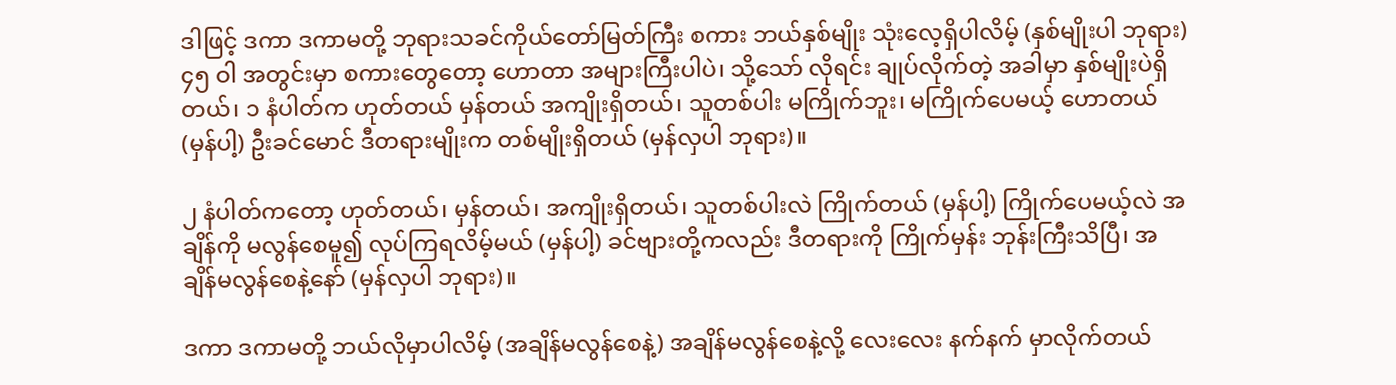ဒါဖြင့် ဒကာ ဒကာမတို့ ဘုရားသခင်ကိုယ်တော်မြတ်ကြီး စကား ဘယ်နှစ်မျိုး သုံးလေ့ရှိပါလိမ့် (နှစ်မျိုးပါ ဘုရား) ၄၅ ဝါ အတွင်းမှာ စကားတွေတော့ ဟောတာ အများကြီးပါပဲ၊ သို့သော် လိုရင်း ချုပ်လိုက်တဲ့ အခါမှာ နှစ်မျိုးပဲရှိတယ်၊ ၁ နံပါတ်က ဟုတ်တယ် မှန်တယ် အကျိုးရှိတယ်၊ သူတစ်ပါး မကြိုက်ဘူး၊ မကြိုက်ပေမယ့် ဟောတယ် (မှန်ပါ့) ဦးခင်မောင် ဒီတရားမျိုးက တစ်မျိုးရှိတယ် (မှန်လှပါ ဘုရား)။

၂ နံပါတ်ကတော့ ဟုတ်တယ်၊ မှန်တယ်၊ အကျိုးရှိတယ်၊ သူတစ်ပါးလဲ ကြိုက်တယ် (မှန်ပါ့) ကြိုက်ပေမယ့်လဲ အချိန်ကို မလွန်စေမူ၍ လုပ်ကြရလိမ့်မယ် (မှန်ပါ့) ခင်ဗျားတို့ကလည်း ဒီတရားကို ကြိုက်မှန်း ဘုန်းကြီးသိပြီ၊ အချိန်မလွန်စေနဲ့နော် (မှန်လှပါ ဘုရား)။

ဒကာ ဒကာမတို့ ဘယ်လိုမှာပါလိမ့် (အချိန်မလွန်စေနဲ့) အချိန်မလွန်စေနဲ့လို့ လေးလေး နက်နက် မှာလိုက်တယ်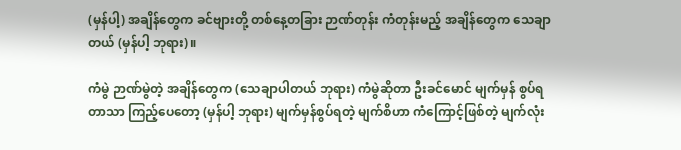(မှန်ပါ့) အချိန်တွေက ခင်ဗျားတို့ တစ်နေ့တခြား ဉာဏ်တုန်း ကံတုန်းမည့် အချိန်တွေက သေချာတယ် (မှန်ပါ့ ဘုရား)။

ကံမွဲ ဉာဏ်မွဲတဲ့ အချိန်တွေက (သေချာပါတယ် ဘုရား) ကံမွဲဆိုတာ ဦးခင်မောင် မျက်မှန် စွပ်ရတာသာ ကြည့်ပေတော့ (မှန်ပါ့ ဘုရား) မျက်မှန်စွပ်ရတဲ့ မျက်စိဟာ ကံကြောင့်ဖြစ်တဲ့ မျက်လုံး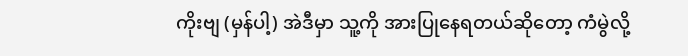ကိုးဗျ (မှန်ပါ့) အဲဒီမှာ သူ့ကို အားပြုနေရတယ်ဆိုတော့ ကံမွဲလို့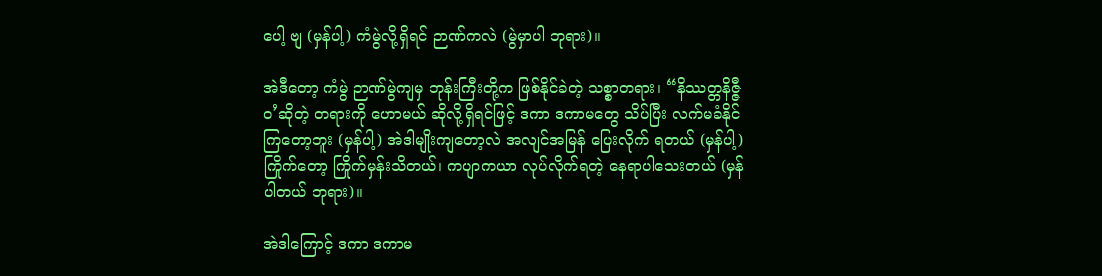ပေါ့ ဗျ (မှန်ပါ့) ကံမွဲလို့ရှိရင် ဉာဏ်ကလဲ (မွဲမှာပါ ဘုရား)။

အဲဒီတော့ ကံမွဲ ဉာဏ်မွဲကျမှ ဘုန်းကြီးတို့က ဖြစ်နိုင်ခဲတဲ့ သစ္စာတရား၊ “နိဿတ္တနိဇ္ဇီဝ’ဆိုတဲ့ တရားကို ဟောမယ် ဆိုလို့ရှိရင်ဖြင့် ဒကာ ဒကာမတွေ သိပ်ပြီး လက်မခံနိုင်ကြတော့ဘူး (မှန်ပါ့) အဲဒါမျိုးကျတော့လဲ အလျင်အမြန် ပြေးလိုက် ရတယ် (မှန်ပါ့) ကြိုက်တော့ ကြိုက်မှန်းသိတယ်၊ ကပျာကယာ လုပ်လိုက်ရတဲ့ နေရာပါသေးတယ် (မှန်ပါတယ် ဘုရား)။

အဲဒါကြောင့် ဒကာ ဒကာမ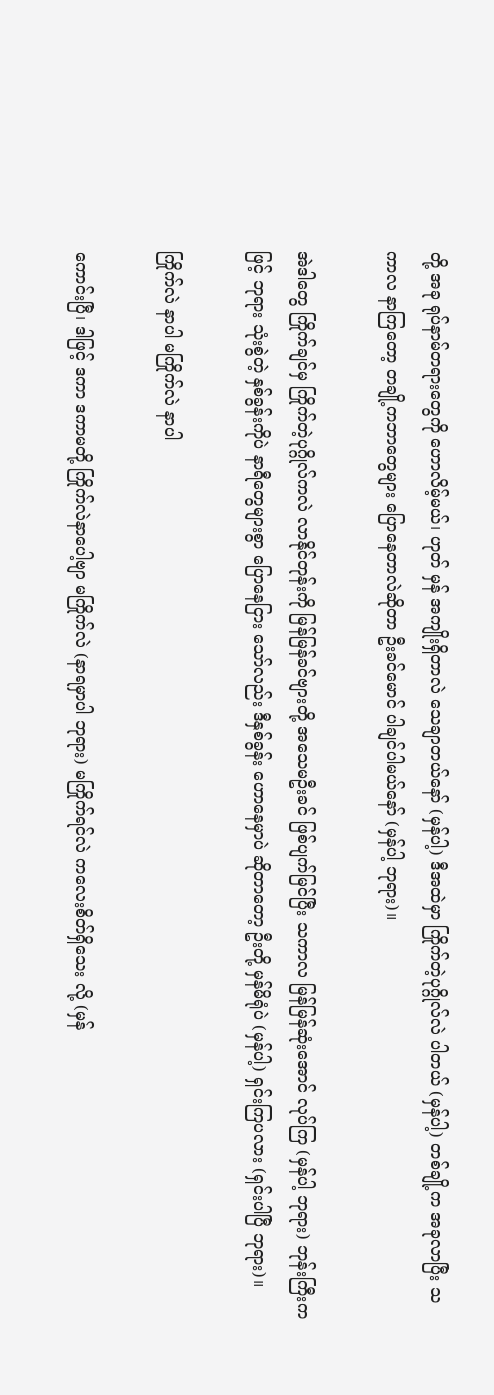တို့ အခု ရုပ်နာမ်တရားတွေကို ဟောလိမ့်မယ်၊ ဟုတ် မှန် အကျိုးရှိတာလဲ သေချာတယ်နော် (မှန်ပါ့) ဒီအထဲမှာ ကြိုက်တဲ့ပုဂ္ဂိုလ်လဲ ပါတယ် (မှန်ပါ့) တစ်ချို့က အခုလာပြီး သကာလ နာကြတော့ တချို့ကဘာတွေများ ပြောနေတာလဲဆိုတာ ဦးခင်မောင် ပါချင်ပါမယ်နော် (မှန်ပါ့ ဘုရား)။

အဲဒါတွေ ကြိုက်ချင်မှ ကြိုက်တဲ့ပုဂ္ဂိုလ်ကလဲ လာနိုင်တုန်းကို မြန်မြန်ခင်ဗျားတို့ အသေမဦးခင် ဖြစ်ပျက်မြင်ပြီး သကာလ မြန်မြန်ဆုံးအောင် လုပ်ကြ (မှန်ပါ့ ဘုရား) ဘုန်းကြီးကဖြင့် ဘုရား သုံးစွဲတဲ့ နှစ်ခွန်းကိုပဲ နာရီတွေများစွာ ပြောနေငြား သော်လည်း ဒီနှစ်ခွန်း ဟောနေမှာပဲ ဆိုတာတော့ ဦးတို့ မှန်မိရုံပဲ (မှန်ပါ့) ရှင်းကြပလား (ရှင်းပါပြီ ဘုရား)။

ကြိုက်လဲ နာပါ မကြိုက်လဲ နာပါ

ကောင်းပြီ၊ ဒါဖြင့် ဒကာ ဒကာမတို့ ကြိုက်လဲနာပေါ့ဗျာ မကြိုက်လဲ (နာရမှာပါ ဘုရား) မကြိုက်ရင်လဲ ကလေးစိတ်ရှိသေး လို့ (မှန်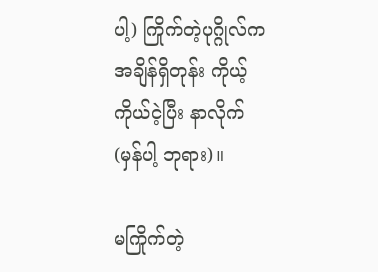ပါ့) ကြိုက်တဲ့ပုဂ္ဂိုလ်က အချိန်ရှိတုန်း ကိုယ့်ကိုယ်ငဲ့ပြီး နာလိုက် (မှန်ပါ့ ဘုရား)။

မကြိုက်တဲ့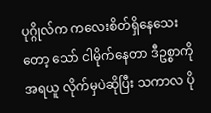ပုဂ္ဂိုလ်က ကလေးစိတ်ရှိနေသေးတော့ သော် ငါမိုက်နေတာ ဒီဥစ္စာကို အရယူ လိုက်မှပဲဆိုပြီး သကာလ ပို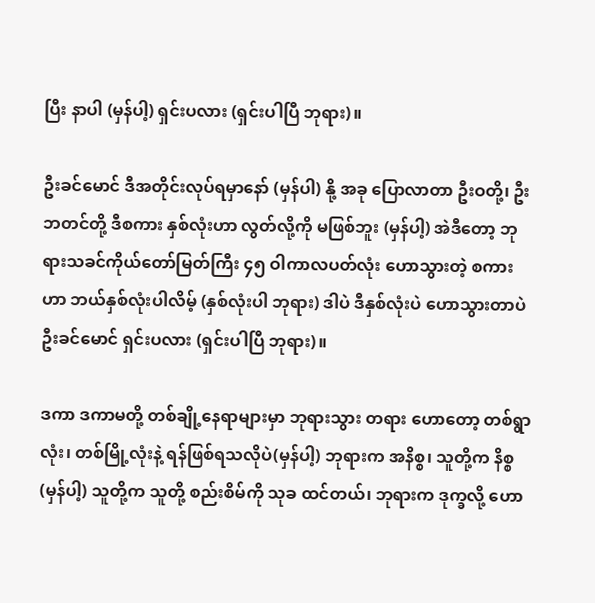ပြီး နာပါ (မှန်ပါ့) ရှင်းပလား (ရှင်းပါပြီ ဘုရား)။

ဦးခင်မောင် ဒီအတိုင်းလုပ်ရမှာနော် (မှန်ပါ) နို့ အခု ပြောလာတာ ဦးဝတို့၊ ဦးဘတင်တို့ ဒီစကား နှစ်လုံးဟာ လွတ်လို့ကို မဖြစ်ဘူး (မှန်ပါ့) အဲဒီတော့ ဘုရားသခင်ကိုယ်တော်မြတ်ကြီး ၄၅ ဝါကာလပတ်လုံး ဟောသွားတဲ့ စကားဟာ ဘယ်နှစ်လုံးပါလိမ့် (နှစ်လုံးပါ ဘုရား) ဒါပဲ ဒီနှစ်လုံးပဲ ဟောသွားတာပဲ ဦးခင်မောင် ရှင်းပလား (ရှင်းပါပြီ ဘုရား)။

ဒကာ ဒကာမတို့ တစ်ချို့နေရာများမှာ ဘုရားသွား တရား ဟောတော့ တစ်ရွာလုံး၊ တစ်မြို့လုံးနဲ့ ရန်ဖြစ်ရသလိုပဲ(မှန်ပါ့) ဘုရားက အနိစ္စ၊ သူတို့က နိစ္စ (မှန်ပါ့) သူတို့က သူတို့ စည်းစိမ်ကို သုခ ထင်တယ်၊ ဘုရားက ဒုက္ခလို့ ဟော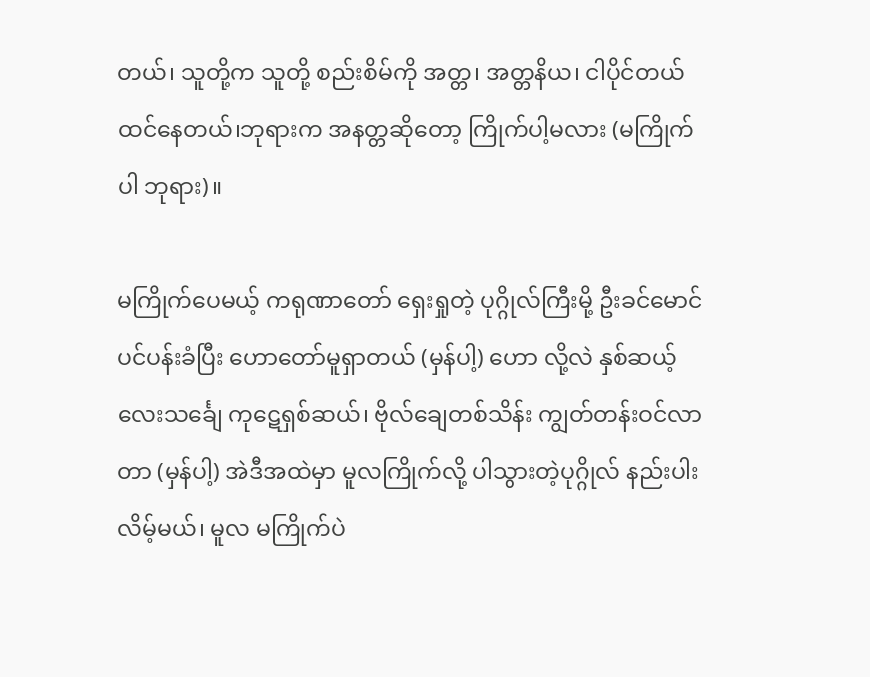တယ်၊ သူတို့က သူတို့ စည်းစိမ်ကို အတ္တ၊ အတ္တနိယ၊ ငါပိုင်တယ် ထင်နေတယ်၊ဘုရားက အနတ္တဆိုတော့ ကြိုက်ပါ့မလား (မကြိုက် ပါ ဘုရား)။

မကြိုက်ပေမယ့် ကရုဏာတော် ရှေးရှုတဲ့ ပုဂ္ဂိုလ်ကြီးမို့ ဦးခင်မောင် ပင်ပန်းခံပြီး ဟောတော်မူရှာတယ် (မှန်ပါ့) ဟော လို့လဲ နှစ်ဆယ့်လေးသင်္ချေ ကုဋေရှစ်ဆယ်၊ ဗိုလ်ချေတစ်သိန်း ကျွတ်တန်းဝင်လာတာ (မှန်ပါ့) အဲဒီအထဲမှာ မူလကြိုက်လို့ ပါသွားတဲ့ပုဂ္ဂိုလ် နည်းပါးလိမ့်မယ်၊ မူလ မကြိုက်ပဲ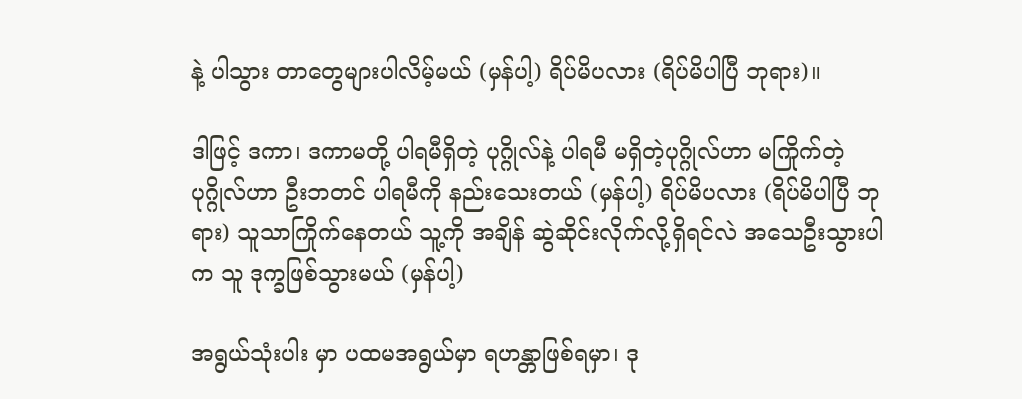နဲ့ ပါသွား တာတွေများပါလိမ့်မယ် (မှန်ပါ့) ရိပ်မိပလား (ရိပ်မိပါပြီ ဘုရား)။

ဒါဖြင့် ဒကာ၊ ဒကာမတို့ ပါရမီရှိတဲ့ ပုဂ္ဂိုလ်နဲ့ ပါရမီ မရှိတဲ့ပုဂ္ဂိုလ်ဟာ မကြိုက်တဲ့ပုဂ္ဂိုလ်ဟာ ဦးဘတင် ပါရမီကို နည်းသေးတယ် (မှန်ပါ့) ရိပ်မိပလား (ရိပ်မိပါပြီ ဘုရား) သူသာကြိုက်နေတယ် သူ့ကို အချိန် ဆွဲဆိုင်းလိုက်လို့ရှိရင်လဲ အသေဦးသွားပါက သူ ဒုက္ခဖြစ်သွားမယ် (မှန်ပါ့)

အရွယ်သုံးပါး မှာ ပထမအရွယ်မှာ ရဟန္တာဖြစ်ရမှာ၊ ဒု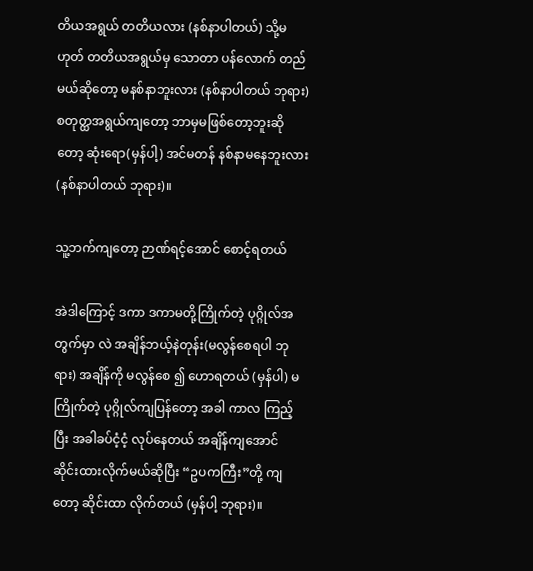တိယအရွယ် တတိယလား (နစ်နာပါတယ်) သို့မဟုတ် တတိယအရွယ်မှ သောတာ ပန်လောက် တည်မယ်ဆိုတော့ မနစ်နာဘူးလား (နစ်နာပါတယ် ဘုရား) စတုတ္ထအရွယ်ကျတော့ ဘာမှမဖြစ်တော့ဘူးဆိုတော့ ဆုံးရော(မှန်ပါ့) အင်မတန် နစ်နာမနေဘူးလား (နစ်နာပါတယ် ဘုရား)။

သူ့ဘက်ကျတော့ ဉာဏ်ရင့်အောင် စောင့်ရတယ်

အဲဒါကြောင့် ဒကာ ဒကာမတို့ကြိုက်တဲ့ ပုဂ္ဂိုလ်အတွက်မှာ လဲ အချိန်ဘယ့်နဲတုန်း(မလွန်စေရပါ ဘုရား) အချိန်ကို မလွန်စေ ၍ ဟောရတယ် (မှန်ပါ) မကြိုက်တဲ့ ပုဂ္ဂိုလ်ကျပြန်တော့ အခါ ကာလ ကြည့်ပြီး အခါခပ်ငံ့ငံ့ လုပ်နေတယ် အချိန်ကျအောင် ဆိုင်းထားလိုက်မယ်ဆိုပြီး “ဥပကကြီး”တို့ ကျတော့ ဆိုင်းထာ လိုက်တယ် (မှန်ပါ့ ဘုရား)။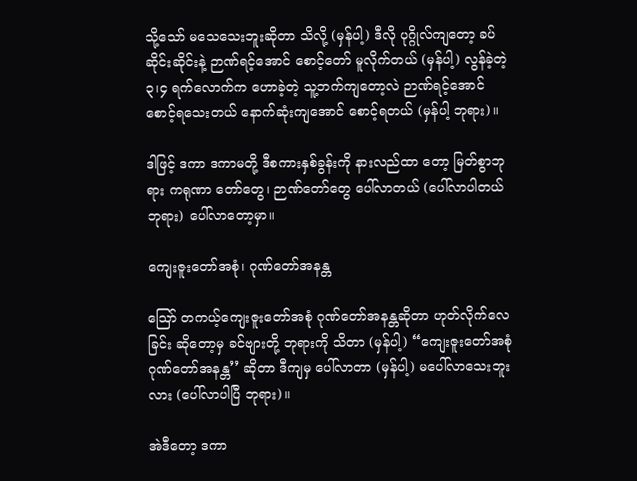သို့သော် မသေသေးဘူးဆိုတာ သိလို့ (မှန်ပါ့) ဒီလို ပုဂ္ဂိုလ်ကျတော့ ခပ်ဆိုင်းဆိုင်းနဲ့ ဉာဏ်ရင့်အောင် စောင့်တော် မူလိုက်တယ် (မှန်ပါ့) လွန်ခဲ့တဲ့ ၃၊၄ ရက်လောက်က ဟောခဲ့တဲ့ သူ့ဘက်ကျတော့လဲ ဉာဏ်ရင့်အောင် စောင့်ရသေးတယ် နောက်ဆုံးကျအောင် စောင့်ရတယ် (မှန်ပါ့ ဘုရား)။

ဒါဖြင့် ဒကာ ဒကာမတို့ ဒီစကားနှစ်ခွန်းကို နားလည်ထာ တော့ မြတ်စွာဘုရား ကရုဏာ တော်တွေ၊ ဉာဏ်တော်တွေ ပေါ်လာတယ် (ပေါ်လာပါတယ် ဘုရား) ပေါ်လာတော့မှာ။

ကျေးဇူးတော်အစုံ၊ ဂုဏ်တော်အနန္တ

ဪ တကယ့်ကျေးဇူးတော်အစုံ ဂုဏ်တော်အနန္တဆိုတာ ဟုတ်လိုက်လေခြင်း ဆိုတော့မှ ခင်ဗျားတို့ ဘုရားကို သိတာ (မှန်ပါ့) “ကျေးဇူးတော်အစုံ ဂုဏ်တော်အနန္တ’’ ဆိုတာ ဒီကျမှ ပေါ်လာတာ (မှန်ပါ့) မပေါ်လာသေးဘူးလား (ပေါ်လာပါပြီ ဘုရား)။

အဲဒီတော့ ဒကာ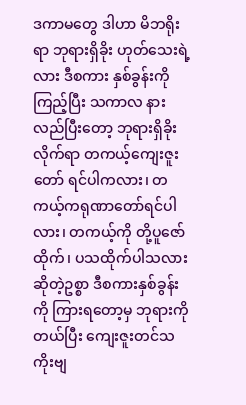ဒကာမတွေ ဒါဟာ မိဘရိုးရာ ဘုရားရှိခိုး ဟုတ်သေးရဲ့လား ဒီစကား နှစ်ခွန်းကို ကြည့်ပြီး သကာလ နားလည်ပြီးတော့ ဘုရားရှိခိုးလိုက်ရာ တကယ့်ကျေးဇူးတော် ရင်ပါကလား၊ တကယ့်ကရုဏာတော်ရင်ပါလား၊ တကယ့်ကို တို့ပူဇော်ထိုက်၊ ပသထိုက်ပါသလား ဆိုတဲ့ဥစ္စာ ဒီစကားနှစ်ခွန်းကို ကြားရတော့မှ ဘုရားကိုတယ်ပြီး ကျေးဇူးတင်သကိုးဗျ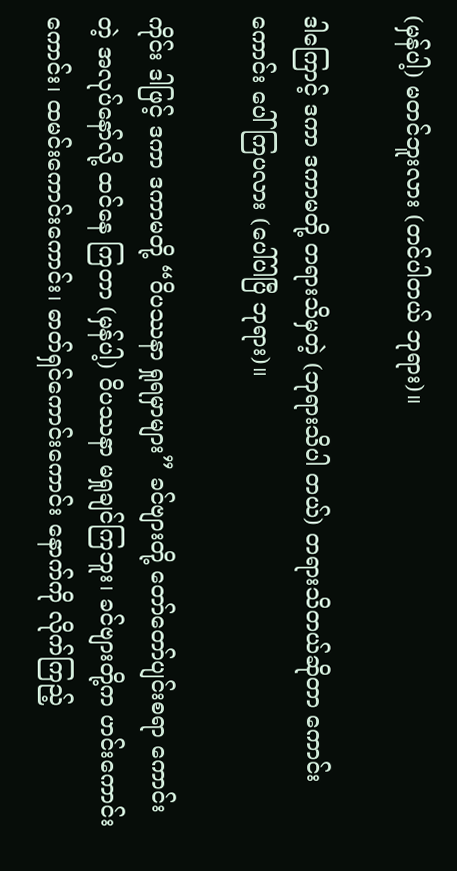(မှန်ပါ့) မတင်ဘူးလား (တင်ပါတယ် ဘုရား)။

ဒါကြောင့် ဒကာ ဒကာမတို့ တရားသိမှတဲ့ (ဘုရားသိပါ တယ်) တရားသိတယ်ဆိုတာ ကောင်းကောင်း ပေါ်ကြပလား (ပေါ်ပါပြီ ဘုရား)။

ကိုင်း ဒါဖြင့် ဒကာ ဒကာမတို့ “ဝိပဿနာ ရှုရမှာများ” ခင်ဗျားတို့ တော်တော်ပျင်းစရာ ကောင်းတဲ့ အလုပ်နော်လို့ ထင်နေ ကြတာ (မှန်ပါ့) ဝိပဿနာ မရှုချင်ကြဘူး၊ ခင်ဗျားတို့က ဟင်းကောင်းကောင်း၊ ထမင်းကောင်းကောင်း၊ ဓာတ်ရှင်ကောင်းကောင်း နောက်ကို လိုက်ကြည့်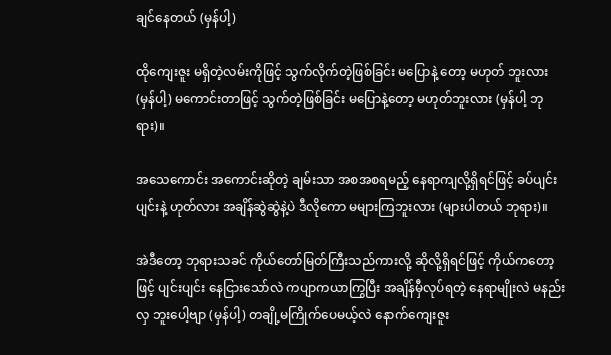ချင်နေတယ် (မှန်ပါ့)

ထိုကျေးဇူး မရှိတဲ့လမ်းကိုဖြင့် သွက်လိုက်တဲ့ဖြစ်ခြင်း မပြောနဲ့ တော့ မဟုတ် ဘူးလား (မှန်ပါ့) မကောင်းတာဖြင့် သွက်တဲ့ဖြစ်ခြင်း မပြောနဲ့တော့ မဟုတ်ဘူးလား (မှန်ပါ့ ဘုရား)။

အသေကောင်း အကောင်းဆိုတဲ့ ချမ်းသာ အစအစရမည့် နေရာကျလို့ရှိရင်ဖြင့် ခပ်ပျင်းပျင်းနဲ့ ဟုတ်လား အချိန်ဆွဲဆွဲနဲ့ပဲ ဒီလိုကော မများကြဘူးလား (များပါတယ် ဘုရား)။

အဲဒီတော့ ဘုရားသခင် ကိုယ်တော်မြတ်ကြီးသည်ကားလို့ ဆိုလို့ရှိရင်ဖြင့် ကိုယ်ကတော့ဖြင့် ပျင်းပျင်း နေငြားသော်လဲ ကပျာကယာကြွပြီး အချိန်မှီလုပ်ရတဲ့ နေရာမျိုးလဲ မနည်းလှ ဘူးပေါ့ဗျာ (မှန်ပါ့) တချို့မကြိုက်ပေမယ့်လဲ နောက်ကျေးဇူး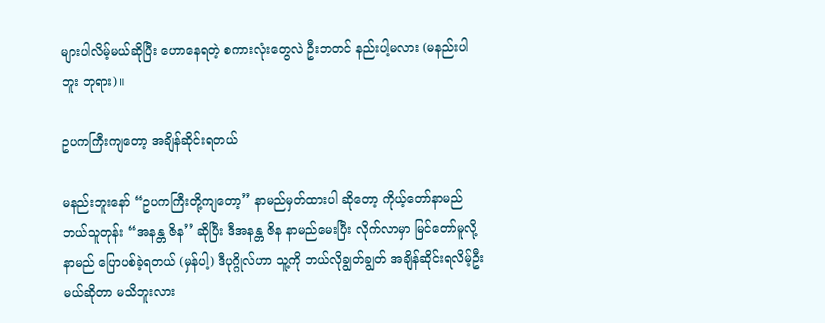များပါလိမ့်မယ်ဆိုပြီး ဟောနေရတဲ့ စကားလုံးတွေလဲ ဦးဘတင် နည်းပါ့မလား (မနည်းပါဘူး ဘုရား)။

ဥပကကြီးကျတော့ အချိန်ဆိုင်းရတယ်

မနည်းဘူးနော် “ဥပကကြီးတို့ကျတော့’’ နာမည်မှတ်ထားပါ ဆိုတော့ ကိုယ့်တော်နာမည် ဘယ်သူတုန်း “အနန္တ ဇိန’’ ဆိုပြီး ဒီအနန္တ ဇိန နာမည်မေးပြီး လိုက်လာမှာ မြင်တော်မူလို့ နာမည် ပြောပစ်ခဲ့ရတယ် (မှန်ပါ့) ဒီပုဂ္ဂိုလ်ဟာ သူ့ကို ဘယ်လိုချွတ်ချွတ် အချိန်ဆိုင်းရလိမ့်ဦးမယ်ဆိုတာ မသိဘူးလား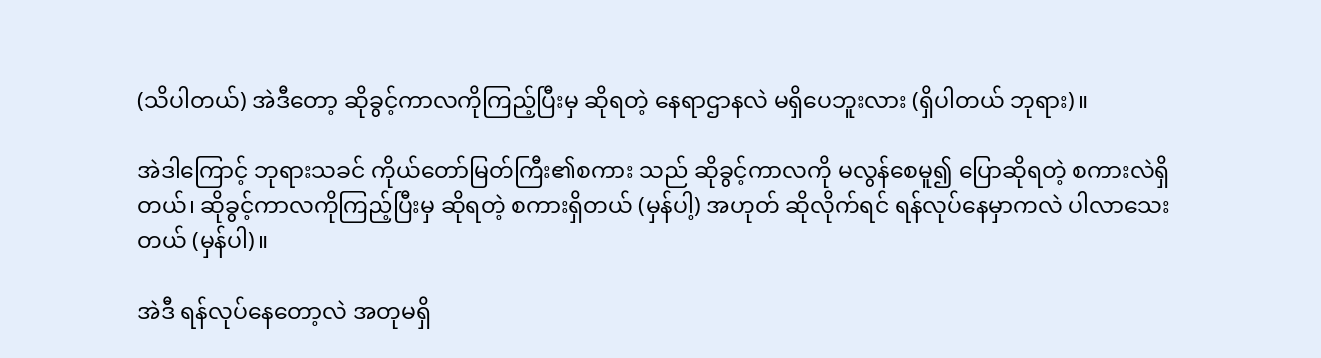(သိပါတယ်) အဲဒီတော့ ဆိုခွင့်ကာလကိုကြည့်ပြီးမှ ဆိုရတဲ့ နေရာဌာနလဲ မရှိပေဘူးလား (ရှိပါတယ် ဘုရား)။

အဲဒါကြောင့် ဘုရားသခင် ကိုယ်တော်မြတ်ကြီး၏စကား သည် ဆိုခွင့်ကာလကို မလွန်စေမူ၍ ပြောဆိုရတဲ့ စကားလဲရှိတယ်၊ ဆိုခွင့်ကာလကိုကြည့်ပြီးမှ ဆိုရတဲ့ စကားရှိတယ် (မှန်ပါ့) အဟုတ် ဆိုလိုက်ရင် ရန်လုပ်နေမှာကလဲ ပါလာသေးတယ် (မှန်ပါ)။

အဲဒီ ရန်လုပ်နေတော့လဲ အတုမရှိ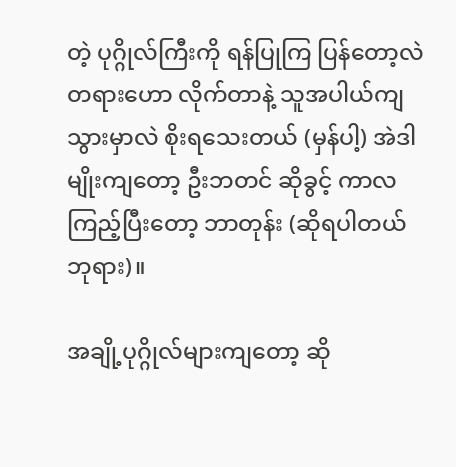တဲ့ ပုဂ္ဂိုလ်ကြီးကို ရန်ပြုကြ ပြန်တော့လဲ တရားဟော လိုက်တာနဲ့ သူအပါယ်ကျသွားမှာလဲ စိုးရသေးတယ် (မှန်ပါ့) အဲဒါမျိုးကျတော့ ဦးဘတင် ဆိုခွင့် ကာလကြည့်ပြီးတော့ ဘာတုန်း (ဆိုရပါတယ် ဘုရား)။

အချို့ပုဂ္ဂိုလ်များကျတော့ ဆို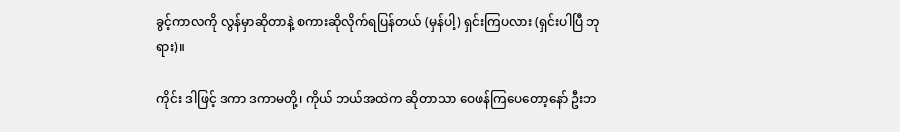ခွင့်ကာလကို လွန်မှာဆိုတာနဲ့ စကားဆိုလိုက်ရပြန်တယ် (မှန်ပါ့) ရှင်းကြပလား (ရှင်းပါပြီ ဘုရား)။

ကိုင်း ဒါဖြင့် ဒကာ ဒကာမတို့၊ ကိုယ် ဘယ်အထဲက ဆိုတာသာ ဝေဖန်ကြပေတော့နော် ဦးဘ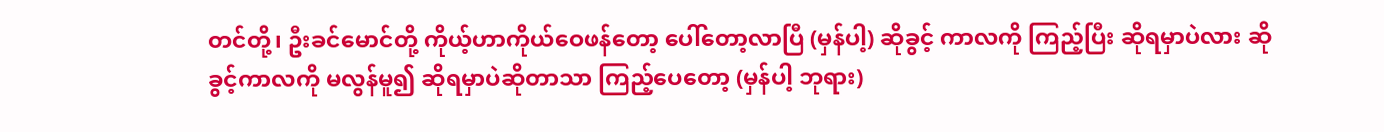တင်တို့၊ ဦးခင်မောင်တို့ ကိုယ့်ဟာကိုယ်ဝေဖန်တော့ ပေါ်တော့လာပြီ (မှန်ပါ့) ဆိုခွင့် ကာလကို ကြည့်ပြီး ဆိုရမှာပဲလား ဆိုခွင့်ကာလကို မလွန်မူ၍ ဆိုရမှာပဲဆိုတာသာ ကြည့်ပေတော့ (မှန်ပါ့ ဘုရား)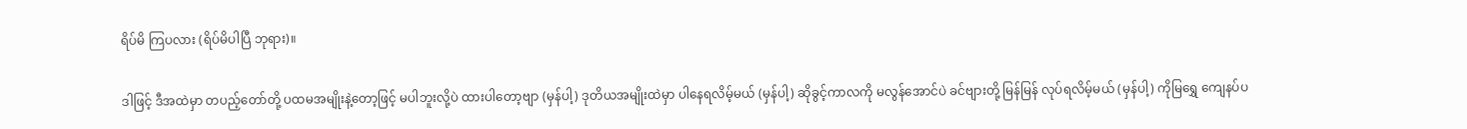ရိပ်မိ ကြပလား (ရိပ်မိပါပြီ ဘုရား)။

ဒါဖြင့် ဒီအထဲမှာ တပည့်တော်တို့ ပထမအမျိုးနဲ့တော့ဖြင့် မပါဘူးလို့ပဲ ထားပါတော့ဗျာ (မှန်ပါ့) ဒုတိယအမျိုးထဲမှာ ပါနေရလိမ့်မယ် (မှန်ပါ့) ဆိုခွင့်ကာလကို မလွန်အောင်ပဲ ခင်ဗျားတို့ မြန်မြန် လုပ်ရလိမ့်မယ် (မှန်ပါ့) ကိုမြရွှေ ကျေနပ်ပ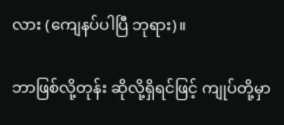လား (ကျေနပ်ပါပြီ ဘုရား)။

ဘာဖြစ်လို့တုန်း ဆိုလို့ရှိရင်ဖြင့် ကျုပ်တို့မှာ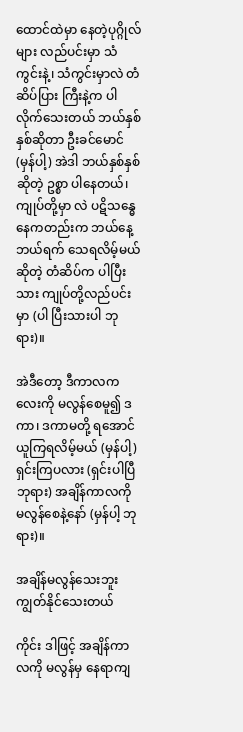ထောင်ထဲမှာ နေတဲ့ပုဂ္ဂိုလ်များ လည်ပင်းမှာ သံကွင်းနဲ့၊ သံကွင်းမှာလဲ တံဆိပ်ပြား ကြီးနဲ့က ပါလိုက်သေးတယ် ဘယ်နှစ်နှစ်ဆိုတာ ဦးခင်မောင် (မှန်ပါ့) အဲဒါ ဘယ်နှစ်နှစ်ဆိုတဲ့ ဥစ္စာ ပါနေတယ်၊ ကျုပ်တို့မှာ လဲ ပဋိသန္ဓေနေကတည်းက ဘယ်နေ့ဘယ်ရက် သေရလိမ့်မယ် ဆိုတဲ့ တံဆိပ်က ပါပြီးသား ကျုပ်တို့လည်ပင်းမှာ (ပါ ပြီးသားပါ ဘုရား)။

အဲဒီတော့ ဒီကာလကလေးကို မလွန်စေမူ၍ ဒကာ၊ ဒကာမတို့ ရအောင် ယူကြရလိမ့်မယ် (မှန်ပါ့) ရှင်းကြပလား (ရှင်းပါပြီ ဘုရား) အချိန်ကာလကို မလွန်စေနဲ့နော် (မှန်ပါ့ ဘုရား)။

အချိန်မလွန်သေးဘူး ကျွတ်နိုင်သေးတယ်

ကိုင်း ဒါဖြင့် အချိန်ကာလကို မလွန်မှ နေရာကျ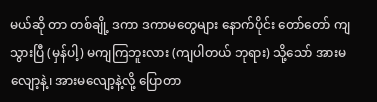မယ်ဆို တာ တစ်ချို့ ဒကာ ဒကာမတွေများ နောက်ပိုင်း တော်တော် ကျသွားပြီ (မှန်ပါ့) မကျကြဘူးလား (ကျပါတယ် ဘုရား) သို့သော် အားမလျော့နဲ့၊ အားမလျော့နဲ့လို့ ပြောတာ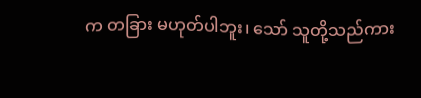က တခြား မဟုတ်ပါဘူး၊ သော် သူတို့သည်ကား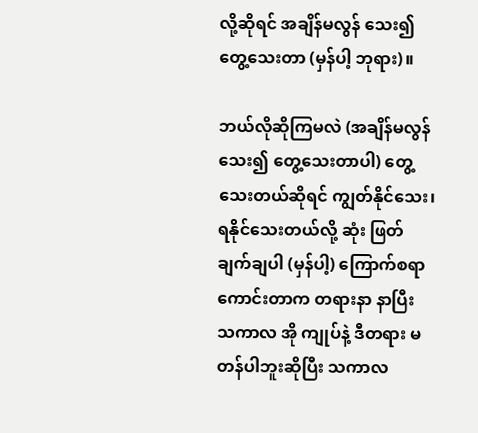လို့ဆိုရင် အချိန်မလွန် သေး၍ တွေ့သေးတာ (မှန်ပါ့ ဘုရား)။

ဘယ်လိုဆိုကြမလဲ (အချိန်မလွန်သေး၍ တွေ့သေးတာပါ) တွေ့သေးတယ်ဆိုရင် ကျွတ်နိုင်သေး၊ ရနိုင်သေးတယ်လို့ ဆုံး ဖြတ်ချက်ချပါ (မှန်ပါ့) ကြောက်စရာကောင်းတာက တရားနာ နာပြီး သကာလ အို ကျုပ်နဲ့ ဒီတရား မတန်ပါဘူးဆိုပြီး သကာလ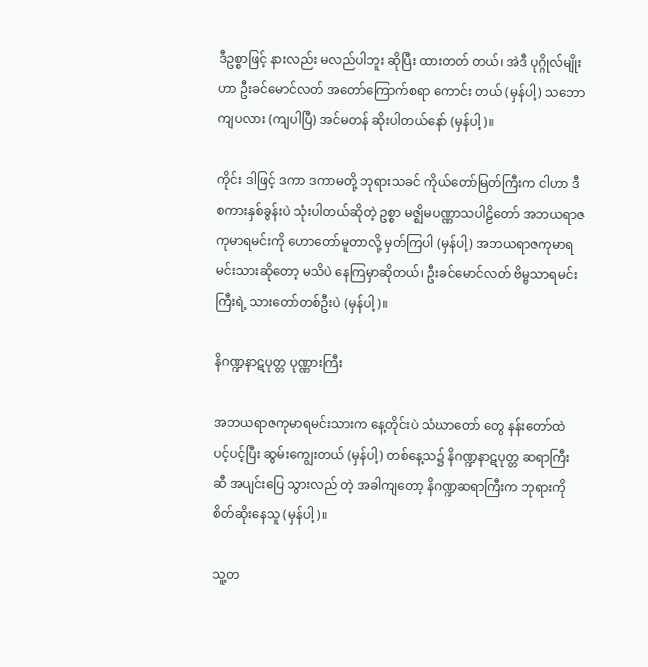ဒီဥစ္စာဖြင့် နားလည်း မလည်ပါဘူး ဆိုပြီး ထားတတ် တယ်၊ အဲဒီ ပုဂ္ဂိုလ်မျိုးဟာ ဦးခင်မောင်လတ် အတော်ကြောက်စရာ ကောင်း တယ် (မှန်ပါ့) သဘောကျပလား (ကျပါပြီ) အင်မတန် ဆိုးပါတယ်နော် (မှန်ပါ့)။

ကိုင်း ဒါဖြင့် ဒကာ ဒကာမတို့ ဘုရားသခင် ကိုယ်တော်မြတ်ကြီးက ငါဟာ ဒီစကားနှစ်ခွန်းပဲ သုံးပါတယ်ဆိုတဲ့ ဥစ္စာ မဇ္ဈိမပဏ္ဏာသပါဠိတော် အဘယရာဇကုမာရမင်းကို ဟောတော်မူတာလို့ မှတ်ကြပါ (မှန်ပါ့) အဘယရာဇကုမာရ မင်းသားဆိုတော့ မသိပဲ နေကြမှာဆိုတယ်၊ ဦးခင်မောင်လတ် ဗိမ္ဗသာရမင်းကြီးရဲ့ သားတော်တစ်ဦးပဲ (မှန်ပါ့)။

နိဂဏ္ဍနာဋပုတ္တ ပုဏ္ဏားကြီး

အဘယရာဇကုမာရမင်းသားက နေ့တိုင်းပဲ သံဃာတော် တွေ နန်းတော်ထဲ ပင့်ပင့်ပြီး ဆွမ်းကျွေးတယ် (မှန်ပါ့) တစ်နေ့သ၌ နိဂဏ္ဍနာဋပုတ္တ ဆရာကြီးဆီ အပျင်းပြေ သွားလည် တဲ့ အခါကျတော့ နိဂဏ္ဍဆရာကြီးက ဘုရားကို စိတ်ဆိုးနေသူ (မှန်ပါ့)။

သူ့တ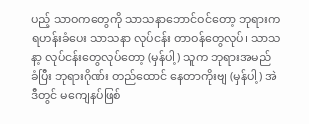ပည့် သာဝကတွေကို သာသနာဘောင်ဝင်တော့ ဘုရားက ရဟန်းခံပေး သာသနာ လုပ်ငန်း တာဝန်တွေလုပ်၊ သာသနာ့ လုပ်ငန်းတွေလုပ်တော့ (မှန်ပါ့) သူက ဘုရားအမည် ခံပြီး ဘုရားဂိုဏ်း တည်ထောင် နေတာကိုးဗျ (မှန်ပါ့) အဲဒီတွင် မကျေနပ်ဖြစ်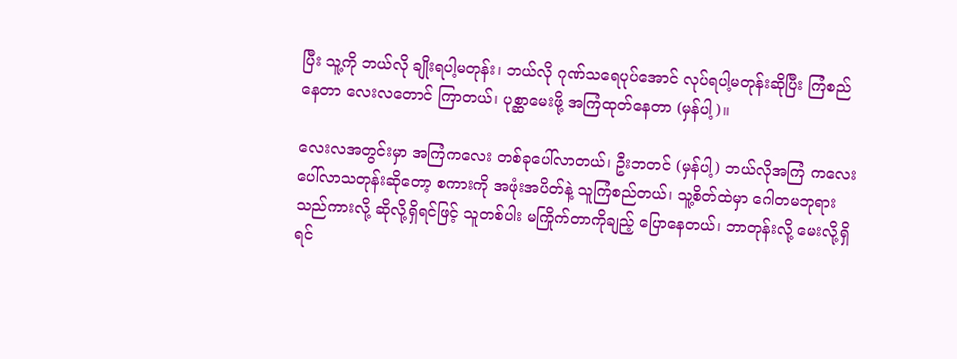ပြီး သူ့ကို ဘယ်လို ချိုးရပါ့မတုန်း၊ ဘယ်လို ဂုဏ်သရေပုပ်အောင် လုပ်ရပါ့မတုန်းဆိုပြီး ကြံစည်နေတာ လေးလတောင် ကြာတယ်၊ ပုစ္ဆာမေးဖို့ အကြံထုတ်နေတာ (မှန်ပါ့)။

လေးလအတွင်းမှာ အကြံကလေး တစ်ခုပေါ်လာတယ်၊ ဦးဘတင် (မှန်ပါ့) ဘယ်လိုအကြံ ကလေး ပေါ်လာသတုန်းဆိုတော့ စကားကို အဖုံးအပိတ်နဲ့ သူကြံစည်တယ်၊ သူ့စိတ်ထဲမှာ ဂေါတမဘုရား သည်ကားလို့ ဆိုလို့ရှိရင်ဖြင့် သူတစ်ပါး မကြိုက်တာကိုချည့် ပြောနေတယ်၊ ဘာတုန်းလို့ မေးလို့ရှိရင်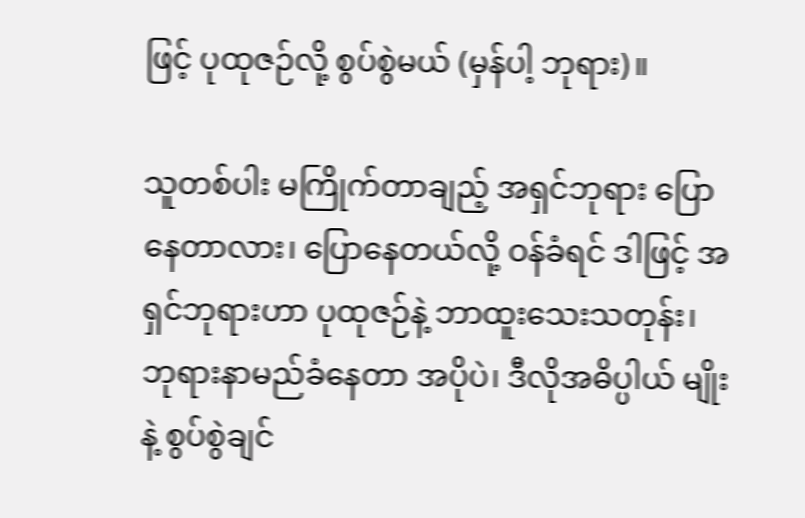ဖြင့် ပုထုဇဉ်လို့ စွပ်စွဲမယ် (မှန်ပါ့ ဘုရား)။

သူတစ်ပါး မကြိုက်တာချည့် အရှင်ဘုရား ပြောနေတာလား၊ ပြောနေတယ်လို့ ဝန်ခံရင် ဒါဖြင့် အရှင်ဘုရားဟာ ပုထုဇဉ်နဲ့ ဘာထူးသေးသတုန်း၊ ဘုရားနာမည်ခံနေတာ အပိုပဲ၊ ဒီလိုအဓိပ္ပါယ် မျိုးနဲ့ စွပ်စွဲချင်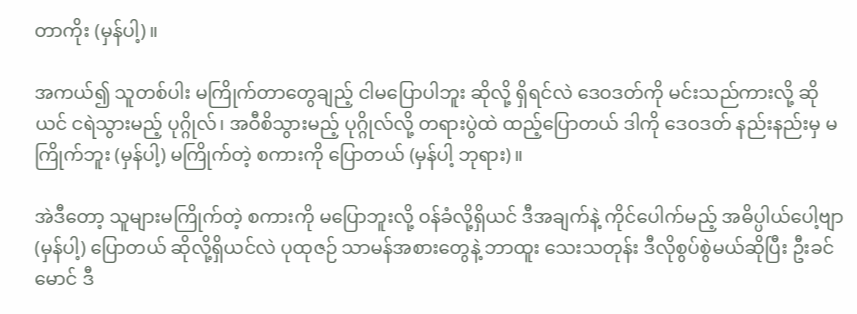တာကိုး (မှန်ပါ့)။

အကယ်၍ သူတစ်ပါး မကြိုက်တာတွေချည့် ငါမပြောပါဘူး ဆိုလို့ ရှိရင်လဲ ဒေဝဒတ်ကို မင်းသည်ကားလို့ ဆိုယင် ငရဲသွားမည့် ပုဂ္ဂိုလ်၊ အဝီစိသွားမည့် ပုဂ္ဂိုလ်လို့ တရားပွဲထဲ ထည့်ပြောတယ် ဒါကို ဒေဝဒတ် နည်းနည်းမှ မကြိုက်ဘူး (မှန်ပါ့) မကြိုက်တဲ့ စကားကို ပြောတယ် (မှန်ပါ့ ဘုရား)။

အဲဒီတော့ သူများမကြိုက်တဲ့ စကားကို မပြောဘူးလို့ ဝန်ခံလို့ရှိယင် ဒီအချက်နဲ့ ကိုင်ပေါက်မည့် အဓိပ္ပါယ်ပေါ့ဗျာ (မှန်ပါ့) ပြောတယ် ဆိုလို့ရှိယင်လဲ ပုထုဇဉ် သာမန်အစားတွေနဲ့ ဘာထူး သေးသတုန်း ဒီလိုစွပ်စွဲမယ်ဆိုပြီး ဦးခင်မောင် ဒီ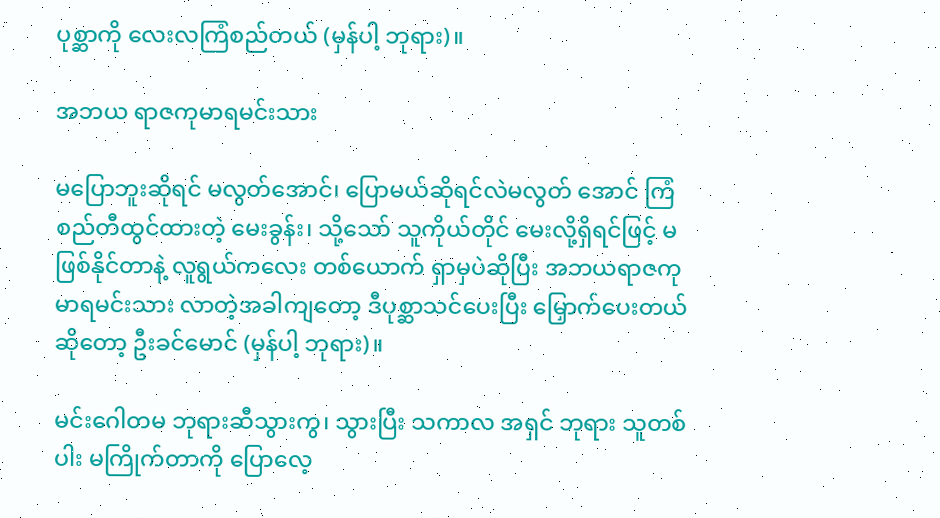ပုစ္ဆာကို လေးလကြံစည်တယ် (မှန်ပါ့ ဘုရား)။

အဘယ ရာဇကုမာရမင်းသား

မပြောဘူးဆိုရင် မလွတ်အောင်၊ ပြောမယ်ဆိုရင်လဲမလွတ် အောင် ကြံစည်တီထွင်ထားတဲ့ မေးခွန်း၊ သို့သော် သူကိုယ်တိုင် မေးလို့ရှိရင်ဖြင့် မဖြစ်နိုင်တာနဲ့ လူရွယ်ကလေး တစ်ယောက် ရှာမှပဲဆိုပြီး အဘယရာဇကုမာရမင်းသား လာတဲ့အခါကျတော့ ဒီပုစ္ဆာသင်ပေးပြီး မြှောက်ပေးတယ် ဆိုတော့ ဦးခင်မောင် (မှန်ပါ့ ဘုရား)။

မင်းဂေါတမ ဘုရားဆီသွားကွ၊ သွားပြီး သကာလ အရှင် ဘုရား သူတစ်ပါး မကြိုက်တာကို ပြောလေ့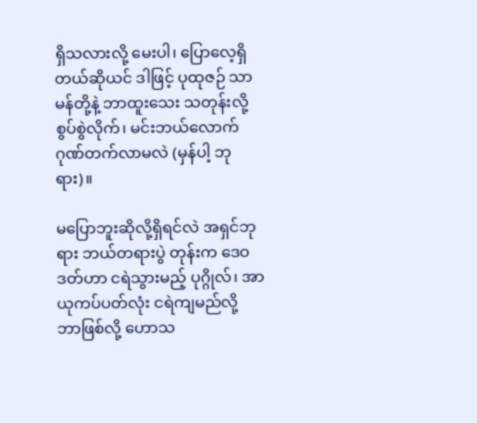ရှိသလားလို့ မေးပါ၊ ပြောလေ့ရှိတယ်ဆိုယင် ဒါဖြင့် ပုထုဇဉ် သာမန်တို့နဲ့ ဘာထူးသေး သတုန်းလို့ စွပ်စွဲလိုက်၊ မင်းဘယ်လောက် ဂုဏ်တက်လာမလဲ (မှန်ပါ့ ဘုရား)။

မပြောဘူးဆိုလို့ရှိရင်လဲ အရှင်ဘုရား ဘယ်တရားပွဲ တုန်းက ဒေဝဒတ်ဟာ ငရဲသွားမည့် ပုဂ္ဂိုလ်၊ အာယုကပ်ပတ်လုံး ငရဲကျမည်လို့ ဘာဖြစ်လို့ ဟောသ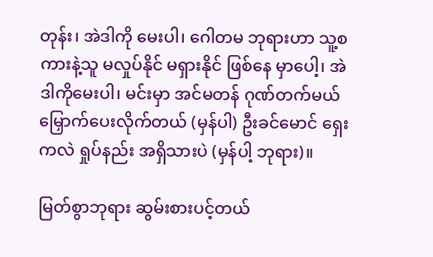တုန်း၊ အဲဒါကို မေးပါ၊ ဂေါတမ ဘုရားဟာ သူ့စကားနဲ့သူ မလှုပ်နိုင် မရှားနိုင် ဖြစ်နေ မှာပေါ့၊ အဲဒါကိုမေးပါ၊ မင်းမှာ အင်မတန် ဂုဏ်တက်မယ် မြှောက်ပေးလိုက်တယ် (မှန်ပါ) ဦးခင်မောင် ရှေးကလဲ ရှုပ်နည်း အရှိသားပဲ (မှန်ပါ့ ဘုရား)။

မြတ်စွာဘုရား ဆွမ်းစားပင့်တယ်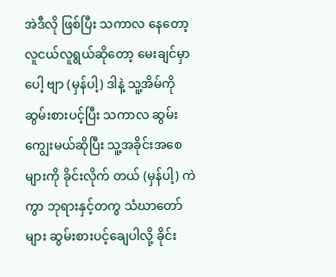အဲဒီလို ဖြစ်ပြီး သကာလ နေတော့ လူငယ်လူရွယ်ဆိုတော့ မေးချင်မှာပေါ့ ဗျာ (မှန်ပါ့) ဒါနဲ့ သူ့အိမ်ကို ဆွမ်းစားပင့်ပြီး သကာလ ဆွမ်းကျွေးမယ်ဆိုပြီး သူ့အခိုင်းအစေများကို ခိုင်းလိုက် တယ် (မှန်ပါ့) ကဲကွာ ဘုရားနှင့်တကွ သံဃာတော်များ ဆွမ်းစားပင့်ချေပါလို့ ခိုင်း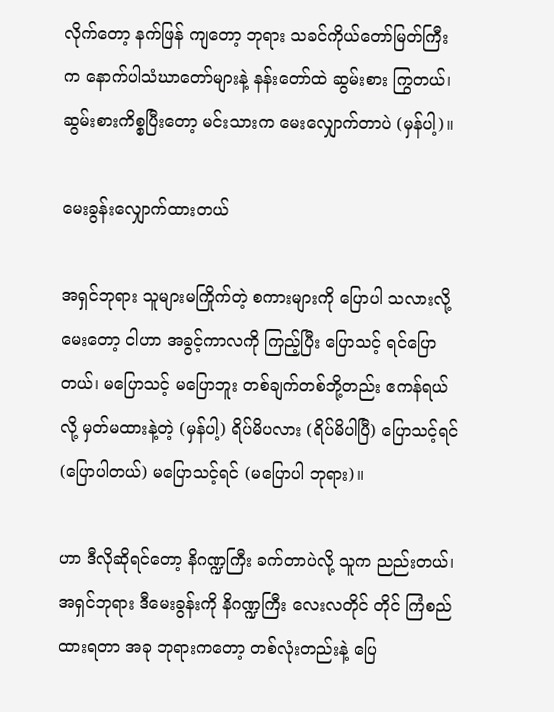လိုက်တော့ နက်ဖြန် ကျတော့ ဘုရား သခင်ကိုယ်တော်မြတ်ကြီးက နောက်ပါသံဃာတော်များနဲ့ နန်းတော်ထဲ ဆွမ်းစား ကြွတယ်၊ ဆွမ်းစားကိစ္စပြီးတော့ မင်းသားက မေးလျှောက်တာပဲ (မှန်ပါ့)။

မေးခွန်းလျှောက်ထားတယ်

အရှင်ဘုရား သူများမကြိုက်တဲ့ စကားများကို ပြောပါ သလားလို့ မေးတော့ ငါဟာ အခွင့်ကာလကို ကြည့်ပြီး ပြောသင့် ရင်ပြောတယ်၊ မပြောသင့် မပြောဘူး တစ်ချက်တစ်ဘို့တည်း ဧကန်ရယ်လို့ မှတ်မထားနဲ့တဲ့ (မှန်ပါ့) ရိပ်မိပလား (ရိပ်မိပါပြီ) ပြောသင့်ရင် (ပြောပါတယ်) မပြောသင့်ရင် (မပြောပါ ဘုရား)။

ဟာ ဒီလိုဆိုရင်တော့ နိဂဏ္ဍကြီး ခက်တာပဲလို့ သူက ညည်းတယ်၊ အရှင်ဘုရား ဒီမေးခွန်းကို နိဂဏ္ဍကြီး လေးလတိုင် တိုင် ကြံစည်ထားရတာ အခု ဘုရားကတော့ တစ်လုံးတည်းနဲ့ ပြေ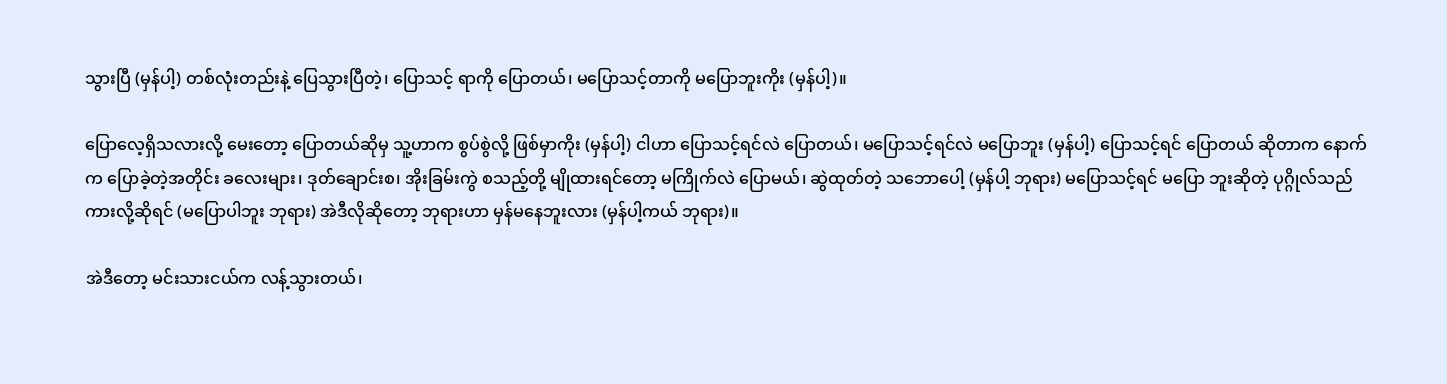သွားပြီ (မှန်ပါ့) တစ်လုံးတည်းနဲ့ ပြေသွားပြီတဲ့၊ ပြောသင့် ရာကို ပြောတယ်၊ မပြောသင့်တာကို မပြောဘူးကိုး (မှန်ပါ့)။

ပြောလေ့ရှိသလားလို့ မေးတော့ ပြောတယ်ဆိုမှ သူ့ဟာက စွပ်စွဲလို့ ဖြစ်မှာကိုး (မှန်ပါ့) ငါဟာ ပြောသင့်ရင်လဲ ပြောတယ်၊ မပြောသင့်ရင်လဲ မပြောဘူး (မှန်ပါ့) ပြောသင့်ရင် ပြောတယ် ဆိုတာက နောက်က ပြောခဲ့တဲ့အတိုင်း ခလေးများ၊ ဒုတ်ချောင်းစ၊ အိုးခြမ်းကွဲ စသည့်တို့ မျိုထားရင်တော့ မကြိုက်လဲ ပြောမယ်၊ ဆွဲထုတ်တဲ့ သဘောပေါ့ (မှန်ပါ့ ဘုရား) မပြောသင့်ရင် မပြော ဘူးဆိုတဲ့ ပုဂ္ဂိုလ်သည် ကားလို့ဆိုရင် (မပြောပါဘူး ဘုရား) အဲဒီလိုဆိုတော့ ဘုရားဟာ မှန်မနေဘူးလား (မှန်ပါ့ကယ် ဘုရား)။

အဲဒီတော့ မင်းသားငယ်က လန့်သွားတယ်၊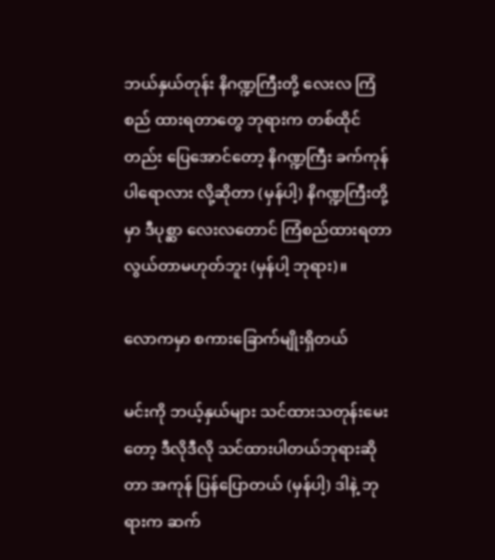ဘယ်နှယ်တုန်း နိဂဏ္ဍကြီးတို့ လေးလ ကြံစည် ထားရတာတွေ ဘုရားက တစ်ထိုင် တည်း ပြေအောင်တော့ နိဂဏ္ဍကြီး ခက်ကုန်ပါရောလား လို့ဆိုတာ (မှန်ပါ့) နိဂဏ္ဍကြီးတို့မှာ ဒီပုစ္ဆာ လေးလတောင် ကြံစည်ထားရတာ လွယ်တာမဟုတ်ဘူး (မှန်ပါ့ ဘုရား)။

လောကမှာ စကားခြောက်မျိုးရှိတယ်

မင်းကို ဘယ့်နှယ်များ သင်ထားသတုန်းမေးတော့ ဒီလိုဒီလို သင်ထားပါတယ်ဘုရားဆိုတာ အကုန် ပြန်ပြောတယ် (မှန်ပါ့) ဒါနဲ့ ဘုရားက ဆက်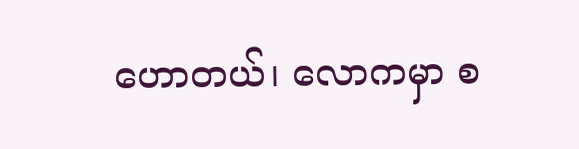ဟောတယ်၊ လောကမှာ စ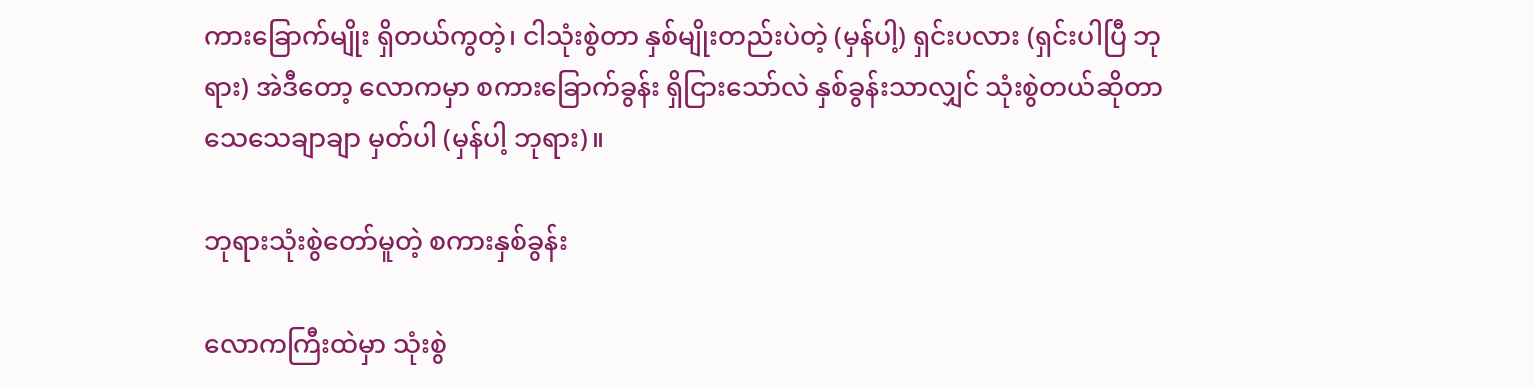ကားခြောက်မျိုး ရှိတယ်ကွတဲ့၊ ငါသုံးစွဲတာ နှစ်မျိုးတည်းပဲတဲ့ (မှန်ပါ့) ရှင်းပလား (ရှင်းပါပြီ ဘုရား) အဲဒီတော့ လောကမှာ စကားခြောက်ခွန်း ရှိငြားသော်လဲ နှစ်ခွန်းသာလျှင် သုံးစွဲတယ်ဆိုတာ သေသေချာချာ မှတ်ပါ (မှန်ပါ့ ဘုရား)။

ဘုရားသုံးစွဲတော်မူတဲ့ စကားနှစ်ခွန်း

လောကကြီးထဲမှာ သုံးစွဲ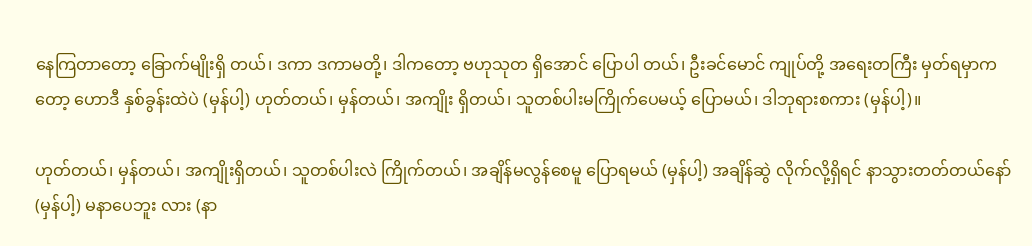နေကြတာတော့ ခြောက်မျိုးရှိ တယ်၊ ဒကာ ဒကာမတို့၊ ဒါကတော့ ဗဟုသုတ ရှိအောင် ပြောပါ တယ်၊ ဦးခင်မောင် ကျုပ်တို့ အရေးတကြီး မှတ်ရမှာကတော့ ဟောဒီ နှစ်ခွန်းထဲပဲ (မှန်ပါ့) ဟုတ်တယ်၊ မှန်တယ်၊ အကျိုး ရှိတယ်၊ သူတစ်ပါးမကြိုက်ပေမယ့် ပြောမယ်၊ ဒါဘုရားစကား (မှန်ပါ့)။

ဟုတ်တယ်၊ မှန်တယ်၊ အကျိုးရှိတယ်၊ သူတစ်ပါးလဲ ကြိုက်တယ်၊ အချိန်မလွန်စေမူ ပြောရမယ် (မှန်ပါ့) အချိန်ဆွဲ လိုက်လို့ရှိရင် နာသွားတတ်တယ်နော် (မှန်ပါ့) မနာပေဘူး လား (နာ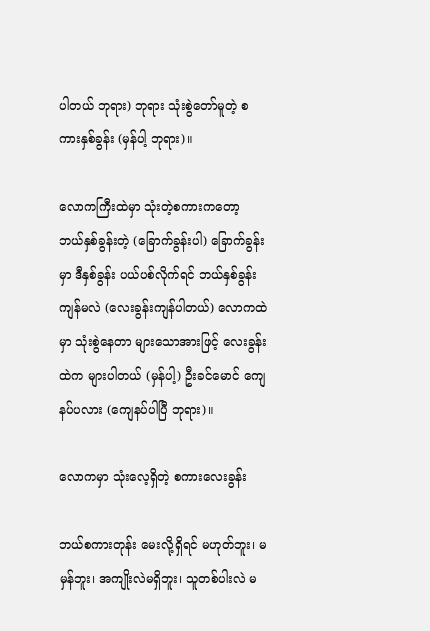ပါတယ် ဘုရား) ဘုရား သုံးစွဲတော်မူတဲ့ စကားနှစ်ခွန်း (မှန်ပါ့ ဘုရား)။

လောကကြီးထဲမှာ သုံးတဲ့စကားကတော့ ဘယ်နှစ်ခွန်းတဲ့ (ခြောက်ခွန်းပါ) ခြောက်ခွန်းမှာ ဒီနှစ်ခွန်း ပယ်ပစ်လိုက်ရင် ဘယ်နှစ်ခွန်းကျန်မလဲ (လေးခွန်းကျန်ပါတယ်) လောကထဲမှာ သုံးစွဲနေတာ များသောအားဖြင့် လေးခွန်းထဲက များပါတယ် (မှန်ပါ့) ဦးခင်မောင် ကျေနပ်ပလား (ကျေနပ်ပါပြီ ဘုရား)။

လောကမှာ သုံးလေ့ရှိတဲ့ စကားလေးခွန်း

ဘယ်စကားတုန်း မေးလို့ရှိရင် မဟုတ်ဘူး၊ မမှန်ဘူး၊ အကျိုးလဲမရှိဘူး၊ သူတစ်ပါးလဲ မ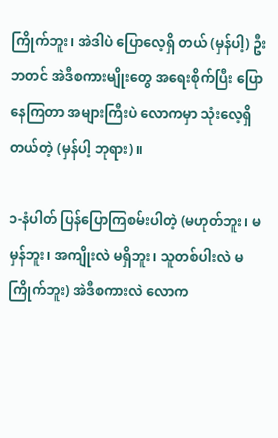ကြိုက်ဘူး၊ အဲဒါပဲ ပြောလေ့ရှိ တယ် (မှန်ပါ့) ဦးဘတင် အဲဒီစကားမျိုးတွေ အရေးစိုက်ပြီး ပြောနေကြတာ အများကြီးပဲ လောကမှာ သုံးလေ့ရှိတယ်တဲ့ (မှန်ပါ့ ဘုရား)။

၁-နံပါတ် ပြန်ပြောကြစမ်းပါတဲ့ (မဟုတ်ဘူး၊ မမှန်ဘူး၊ အကျိုးလဲ မရှိဘူး၊ သူတစ်ပါးလဲ မကြိုက်ဘူး) အဲဒီစကားလဲ လောက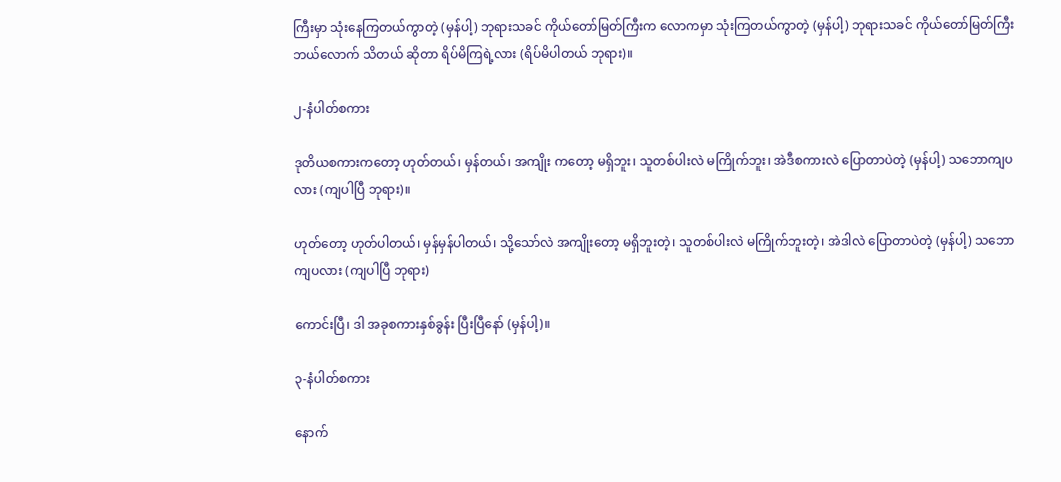ကြီးမှာ သုံးနေကြတယ်ကွာတဲ့ (မှန်ပါ့) ဘုရားသခင် ကိုယ်တော်မြတ်ကြီးက လောကမှာ သုံးကြတယ်ကွာတဲ့ (မှန်ပါ့) ဘုရားသခင် ကိုယ်တော်မြတ်ကြီး ဘယ်လောက် သိတယ် ဆိုတာ ရိပ်မိကြရဲ့လား (ရိပ်မိပါတယ် ဘုရား)။

၂-နံပါတ်စကား

ဒုတိယစကားကတော့ ဟုတ်တယ်၊ မှန်တယ်၊ အကျိုး ကတော့ မရှိဘူး၊ သူတစ်ပါးလဲ မကြိုက်ဘူး၊ အဲဒီစကားလဲ ပြောတာပဲတဲ့ (မှန်ပါ့) သဘောကျပလား (ကျပါပြီ ဘုရား)။

ဟုတ်တော့ ဟုတ်ပါတယ်၊ မှန်မှန်ပါတယ်၊ သို့သော်လဲ အကျိုးတော့ မရှိဘူးတဲ့၊ သူတစ်ပါးလဲ မကြိုက်ဘူးတဲ့၊ အဲဒါလဲ ပြောတာပဲတဲ့ (မှန်ပါ့) သဘောကျပလား (ကျပါပြီ ဘုရား)

ကောင်းပြီ၊ ဒါ အခုစကားနှစ်ခွန်း ပြီးပြီနော် (မှန်ပါ့)။

၃-နံပါတ်စကား

နောက်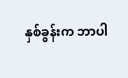နှစ်ခွန်းက ဘာပါ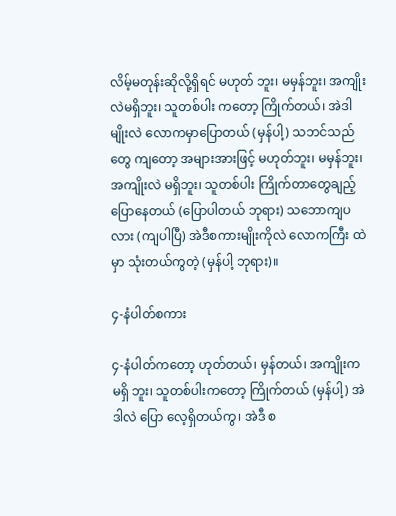လိမ့်မတုန်းဆိုလို့ရှိရင် မဟုတ် ဘူး၊ မမှန်ဘူး၊ အကျိုးလဲမရှိဘူး၊ သူတစ်ပါး ကတော့ ကြိုက်တယ်၊ အဲဒါမျိုးလဲ လောကမှာပြောတယ် (မှန်ပါ့) သဘင်သည်တွေ ကျတော့ အများအားဖြင့် မဟုတ်ဘူး၊ မမှန်ဘူး၊ အကျိုးလဲ မရှိဘူး၊ သူတစ်ပါး ကြိုက်တာတွေချည့် ပြောနေတယ် (ပြောပါတယ် ဘုရား) သဘောကျပလား (ကျပါပြီ) အဲဒီစကားမျိုးကိုလဲ လောကကြီး ထဲမှာ သုံးတယ်ကွတဲ့ (မှန်ပါ့ ဘုရား)။

၄-နံပါတ်စကား

၄-နံပါတ်ကတော့ ဟုတ်တယ်၊ မှန်တယ်၊ အကျိုးက မရှိ ဘူး၊ သူတစ်ပါးကတော့ ကြိုက်တယ် (မှန်ပါ့) အဲဒါလဲ ပြော လေ့ရှိတယ်ကွ၊ အဲဒီ စ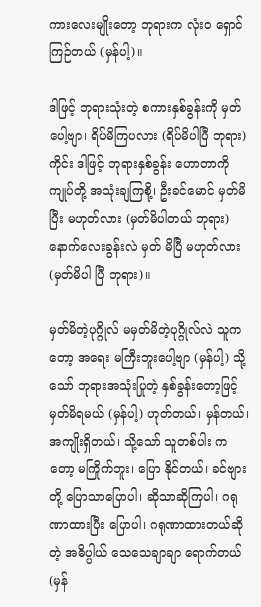ကားလေးမျိုးတော့ ဘုရားက လုံးဝ ရှောင်ကြဉ်တယ် (မှန်ပါ့)။

ဒါဖြင့် ဘုရားသုံးတဲ့ စကားနှစ်ခွန်းကို မှတ်ပေါ့ဗျာ၊ ရိပ်မိကြပလား (ရိပ်မိပါပြီ ဘုရား) ကိုင်း ဒါဖြင့် ဘုရားနှစ်ခွန်း ဟောတာကို ကျုပ်တို့ အသုံးချကြစို့၊ ဦးခင်မောင် မှတ်မိပြီး မဟုတ်လား (မှတ်မိပါတယ် ဘုရား) နောက်လေးခွန်းလဲ မှတ် မိပြီ မဟုတ်လား (မှတ်မိပါ ပြီ ဘုရား)။

မှတ်မိတဲ့ပုဂ္ဂိုလ် မမှတ်မိတဲ့ပုဂ္ဂိုလ်လဲ သူကတော့ အရေး မကြီးဘူးပေါ့ဗျာ (မှန်ပါ့) သို့သော် ဘုရားအသုံးပြုတဲ့ နှစ်ခွန်းတော့ဖြင့် မှတ်မိရမယ် (မှန်ပါ့) ဟုတ်တယ်၊ မှန်တယ်၊ အကျိုးရှိတယ်၊ သို့သော် သူတစ်ပါး ကတော့ မကြိုက်ဘူး၊ ပြော နိုင်တယ်၊ ခင်ဗျားတို့ ပြောသာပြောပါ၊ ဆိုသာဆိုကြပါ၊ ဂရုဏာထားပြီး ပြောပါ၊ ဂရုဏာထားတယ်ဆိုတဲ့ အဓိပ္ပါယ် သေသေချာချာ ရောက်တယ် (မှန်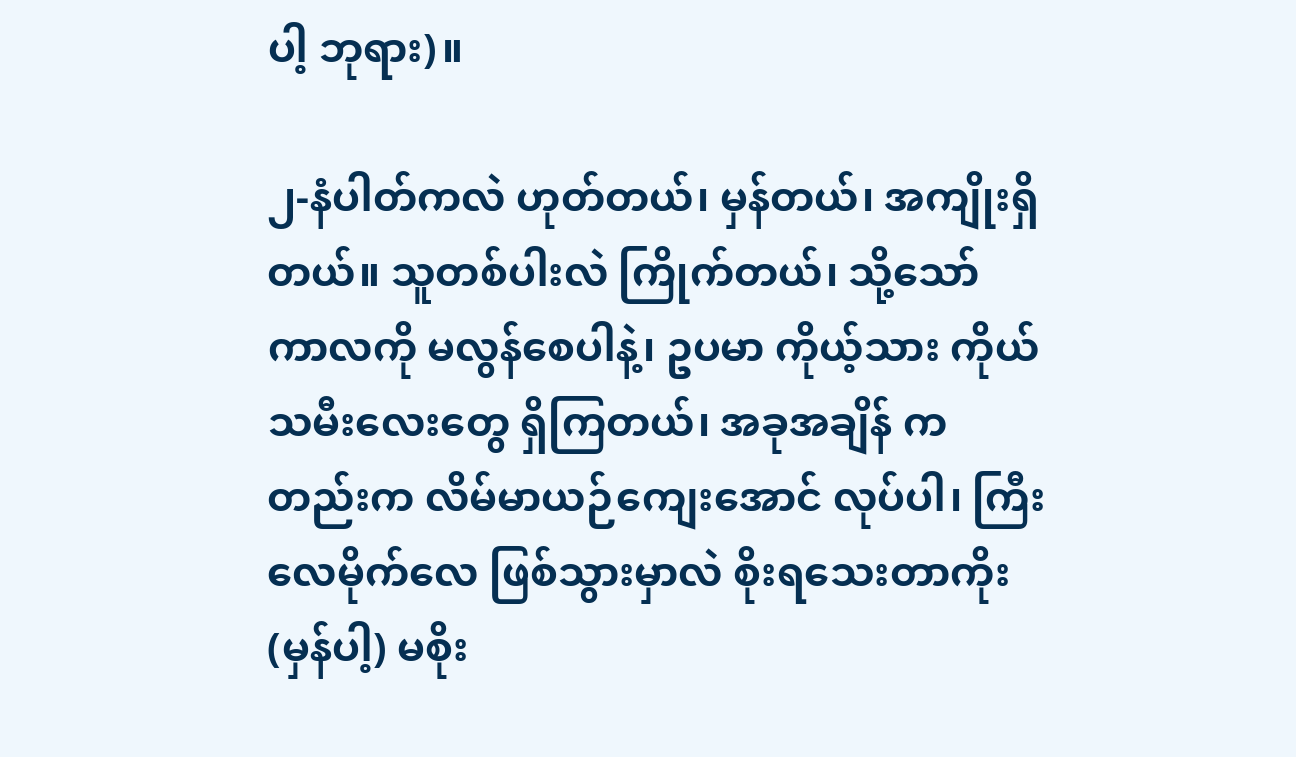ပါ့ ဘုရား)။

၂-နံပါတ်ကလဲ ဟုတ်တယ်၊ မှန်တယ်၊ အကျိုးရှိတယ်။ သူတစ်ပါးလဲ ကြိုက်တယ်၊ သို့သော် ကာလကို မလွန်စေပါနဲ့၊ ဥပမာ ကိုယ့်သား ကိုယ်သမီးလေးတွေ ရှိကြတယ်၊ အခုအချိန် ကတည်းက လိမ်မာယဉ်ကျေးအောင် လုပ်ပါ၊ ကြီးလေမိုက်လေ ဖြစ်သွားမှာလဲ စိုးရသေးတာကိုး (မှန်ပါ့) မစိုး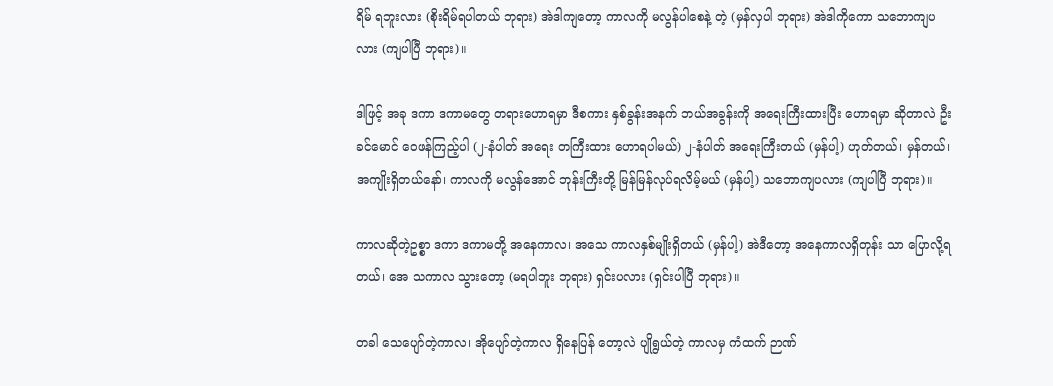ရိမ် ရဘူးလား (စိုးရိမ်ရပါတယ် ဘုရား) အဲဒါကျတော့ ကာလကို မလွန်ပါစေနဲ့ တဲ့ (မှန်လှပါ ဘုရား) အဲဒါကိုကော သဘောကျပလား (ကျပါပြီ ဘုရား)။

ဒါဖြင့် အခု ဒကာ ဒကာမတွေ တရားဟောရမှာ ဒီစကား နှစ်ခွန်းအနက် ဘယ်အခွန်းကို အရေးကြီးထားပြီး ဟောရမှာ ဆိုတာလဲ ဦးခင်မောင် ဝေဖန်ကြည့်ပါ (၂-နံပါတ် အရေး တကြီးထား ဟောရပါမယ်) ၂-နံပါတ် အရေးကြီးတယ် (မှန်ပါ့) ဟုတ်တယ်၊ မှန်တယ်၊ အကျိုးရှိတယ်နော်၊ ကာလကို မလွန်အောင် ဘုန်းကြီးတို့ မြန်မြန်လုပ်ရလိမ့်မယ် (မှန်ပါ့) သဘောကျပလား (ကျပါပြီ ဘုရား)။

ကာလဆိုတဲ့ဥစ္စာ ဒကာ ဒကာမတို့ အနေကာလ၊ အသေ ကာလနှစ်မျိုးရှိတယ် (မှန်ပါ့) အဲဒီတော့ အနေကာလရှိတုန်း သာ ပြောလို့ရတယ်၊ အေ သကာလ သွားတော့ (မရပါဘူး ဘုရား) ရှင်းပလား (ရှင်းပါပြီ ဘုရား)။

တခါ သေပျော်တဲ့ကာလ၊ အိုပျော်တဲ့ကာလ ရှိနေပြန် တော့လဲ ပျိုရွယ်တဲ့ ကာလမှ ကံထက် ဉာဏ်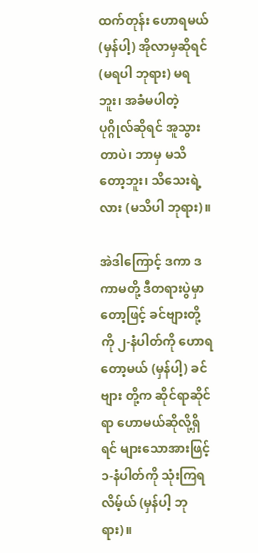ထက်တုန်း ဟောရမယ် (မှန်ပါ့) အိုလာမှဆိုရင် (မရပါ ဘုရား) မရဘူး၊ အခံမပါတဲ့ ပုဂ္ဂိုလ်ဆိုရင် အူသွားတာပဲ၊ ဘာမှ မသိတော့ဘူး၊ သိသေးရဲ့လား (မသိပါ ဘုရား)။

အဲဒါကြောင့် ဒကာ ဒကာမတို့ ဒီတရားပွဲမှာတော့ဖြင့် ခင်ဗျားတို့ကို ၂-နံပါတ်ကို ဟောရတော့မယ် (မှန်ပါ့) ခင်ဗျား တို့က ဆိုင်ရာဆိုင်ရာ ဟောမယ်ဆိုလို့ရှိရင် များသောအားဖြင့် ၁-နံပါတ်ကို သုံးကြရလိမ့်ယ် (မှန်ပါ့ ဘုရား)။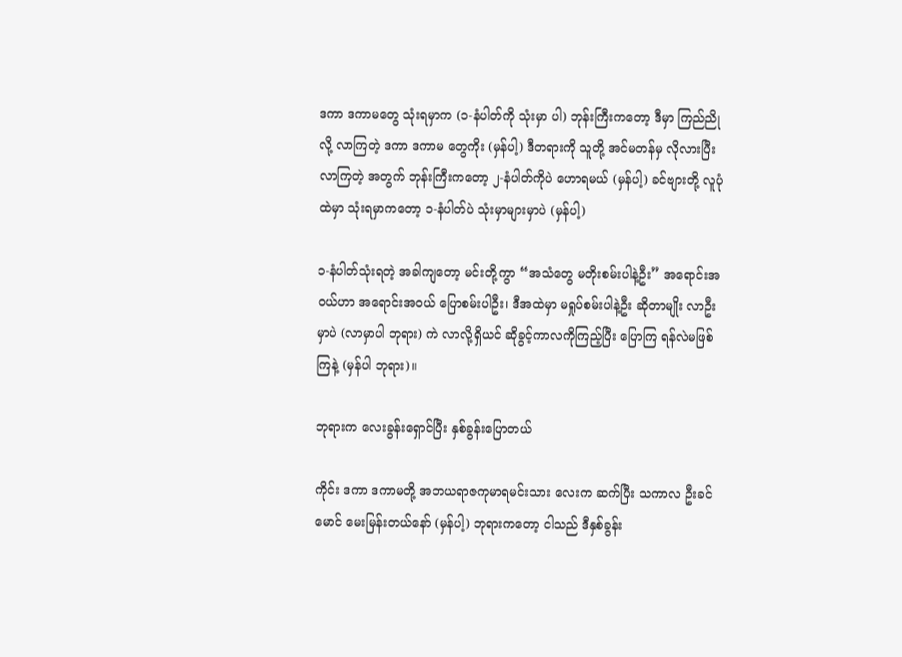ဒကာ ဒကာမတွေ သုံးရမှာက (၁-နံပါတ်ကို သုံးမှာ ပါ) ဘုန်းကြီးကတော့ ဒီမှာ ကြည်ညိုလို့ လာကြတဲ့ ဒကာ ဒကာမ တွေကိုး (မှန်ပါ့) ဒီတရားကို သူတို့ အင်မတန်မှ လိုလားပြီး လာကြတဲ့ အတွက် ဘုန်းကြီးကတော့ ၂-နံပါတ်ကိုပဲ ဟောရမယ် (မှန်ပါ့) ခင်ဗျားတို့ လူပုံထဲမှာ သုံးရမှာကတော့ ၁-နံပါတ်ပဲ သုံးမှာများမှာပဲ (မှန်ပါ့)

၁-နံပါတ်သုံးရတဲ့ အခါကျတော့ မင်းတို့ကွာ “အသံတွေ မတိုးစမ်းပါနဲ့ဦး” အရောင်းအဝယ်ဟာ အရောင်းအဝယ် ပြောစမ်းပါဦး၊ ဒီအထဲမှာ မရှုပ်စမ်းပါနဲ့ဦး ဆိုတာမျိုး လာဦးမှာပဲ (လာမှာပါ ဘုရား) ကဲ လာလို့ရှိယင် ဆိုခွင့်ကာလကိုကြည့်ပြီး ပြောကြ ရန်လဲမဖြစ်ကြနဲ့ (မှန်ပါ ဘုရား)။

ဘုရားက လေးခွန်းရှောင်ပြီး နှစ်ခွန်းပြောတယ်

ကိုင်း ဒကာ ဒကာမတို့ အဘယရာဇကုမာရမင်းသား လေးက ဆက်ပြီး သကာလ ဦးခင်မောင် မေးမြန်းတယ်နော် (မှန်ပါ့) ဘုရားကတော့ ငါသည် ဒီနှစ်ခွန်း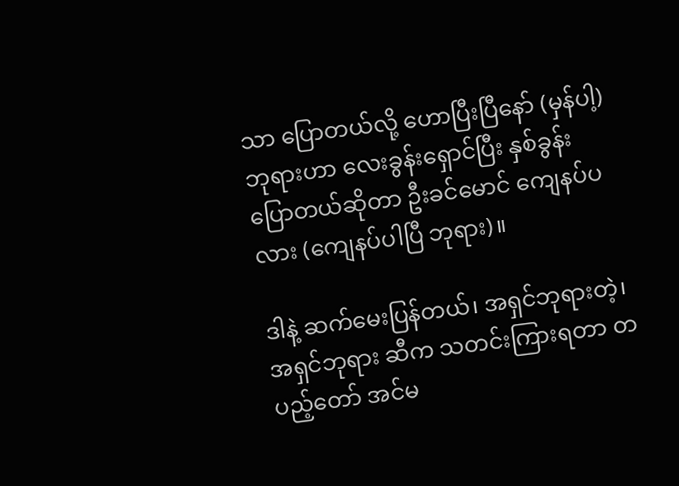သာ ပြောတယ်လို့ ဟောပြီးပြီနော် (မှန်ပါ့) ဘုရားဟာ လေးခွန်းရှောင်ပြီး နှစ်ခွန်း ပြောတယ်ဆိုတာ ဦးခင်မောင် ကျေနပ်ပလား (ကျေနပ်ပါပြီ ဘုရား)။

ဒါနဲ့ ဆက်မေးပြန်တယ်၊ အရှင်ဘုရားတဲ့၊ အရှင်ဘုရား ဆီက သတင်းကြားရတာ တပည့်တော် အင်မ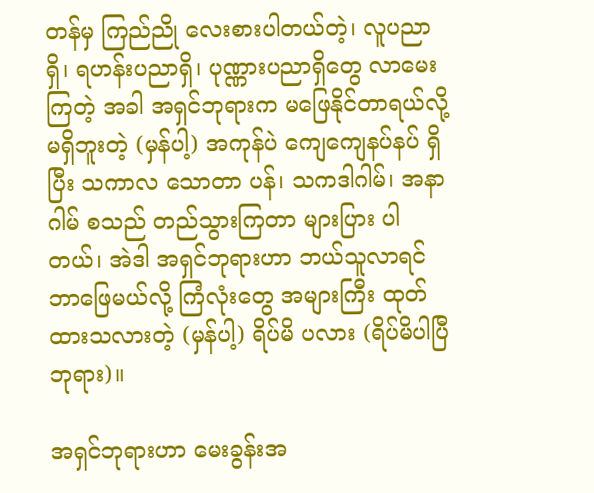တန်မှ ကြည်ညို လေးစားပါတယ်တဲ့၊ လူပညာရှိ၊ ရဟန်းပညာရှိ၊ ပုဏ္ဏားပညာရှိတွေ လာမေးကြတဲ့ အခါ အရှင်ဘုရားက မဖြေနိုင်တာရယ်လို့ မရှိဘူးတဲ့ (မှန်ပါ့) အကုန်ပဲ ကျေကျေနပ်နပ် ရှိပြီး သကာလ သောတာ ပန်၊ သကဒါဂါမ်၊ အနာဂါမ် စသည် တည်သွားကြတာ များပြား ပါတယ်၊ အဲဒါ အရှင်ဘုရားဟာ ဘယ်သူလာရင် ဘာဖြေမယ်လို့ ကြံလုံးတွေ အများကြီး ထုတ်ထားသလားတဲ့ (မှန်ပါ့) ရိပ်မိ ပလား (ရိပ်မိပါပြီ ဘုရား)။

အရှင်ဘုရားဟာ မေးခွန်းအ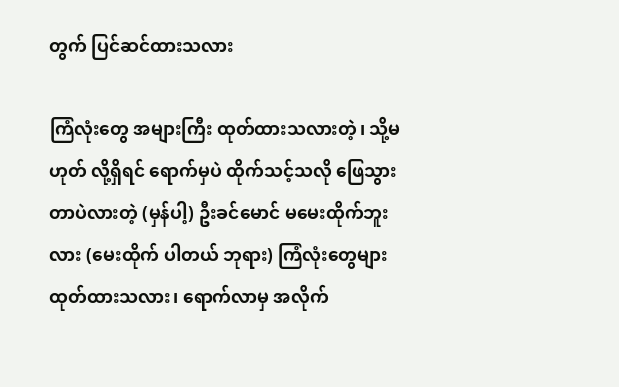တွက် ပြင်ဆင်ထားသလား

ကြံလုံးတွေ အများကြီး ထုတ်ထားသလားတဲ့၊ သို့မဟုတ် လို့ရှိရင် ရောက်မှပဲ ထိုက်သင့်သလို ဖြေသွားတာပဲလားတဲ့ (မှန်ပါ့) ဦးခင်မောင် မမေးထိုက်ဘူးလား (မေးထိုက် ပါတယ် ဘုရား) ကြံလုံးတွေများ ထုတ်ထားသလား၊ ရောက်လာမှ အလိုက်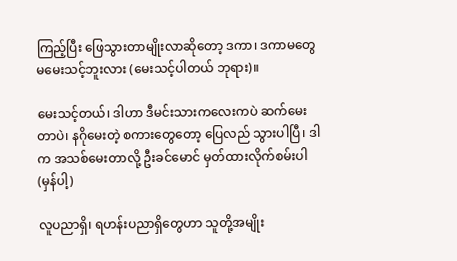ကြည့်ပြီး ဖြေသွားတာမျိုးလာဆိုတော့ ဒကာ၊ ဒကာမတွေ မမေးသင့်ဘူးလား (မေးသင့်ပါတယ် ဘုရား)။

မေးသင့်တယ်၊ ဒါဟာ ဒီမင်းသားကလေးကပဲ ဆက်မေး တာပဲ၊ နဂိုမေးတဲ့ စကားတွေတော့ ပြေလည် သွားပါပြီ၊ ဒါက အသစ်မေးတာလို့ ဦးခင်မောင် မှတ်ထားလိုက်စမ်းပါ (မှန်ပါ့)

လူပညာရှိ၊ ရဟန်းပညာရှိတွေဟာ သူတို့အမျိုး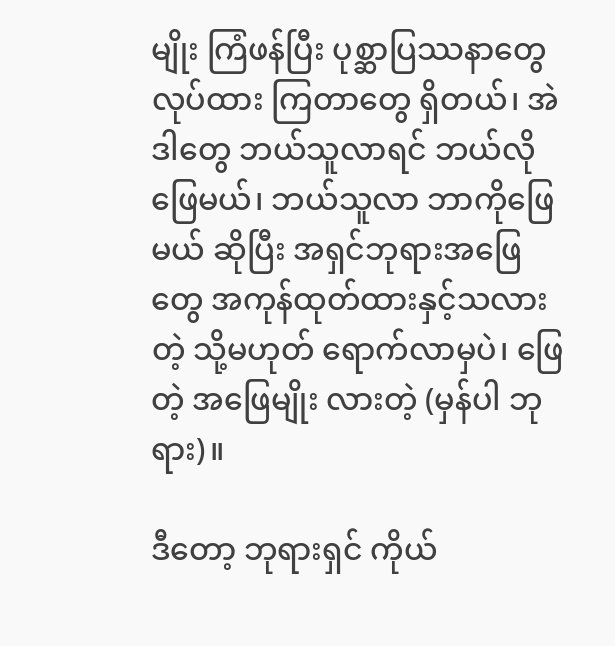မျိုး ကြံဖန်ပြီး ပုစ္ဆာပြဿနာတွေ လုပ်ထား ကြတာတွေ ရှိတယ်၊ အဲဒါတွေ ဘယ်သူလာရင် ဘယ်လိုဖြေမယ်၊ ဘယ်သူလာ ဘာကိုဖြေမယ် ဆိုပြီး အရှင်ဘုရားအဖြေတွေ အကုန်ထုတ်ထားနှင့်သလားတဲ့ သို့မဟုတ် ရောက်လာမှပဲ၊ ဖြေတဲ့ အဖြေမျိုး လားတဲ့ (မှန်ပါ ဘုရား)။

ဒီတော့ ဘုရားရှင် ကိုယ်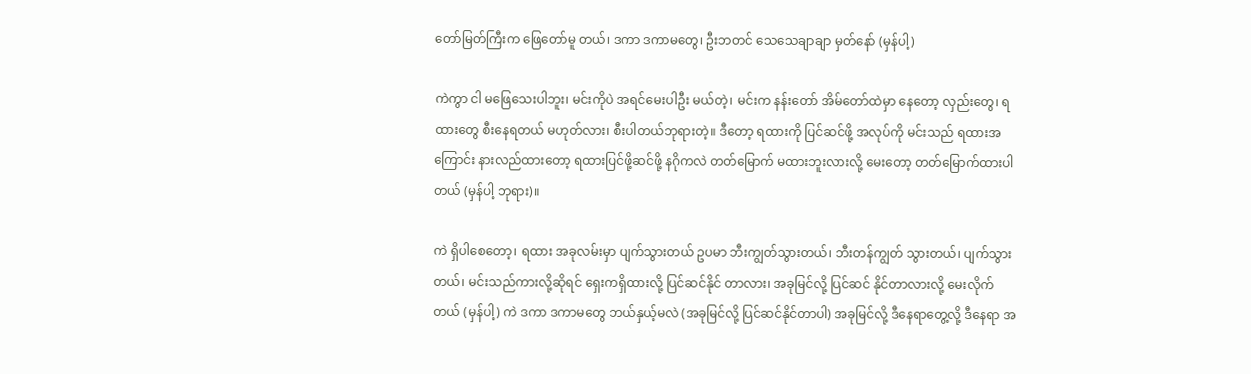တော်မြတ်ကြီးက ဖြေတော်မူ တယ်၊ ဒကာ ဒကာမတွေ၊ ဦးဘတင် သေသေချာချာ မှတ်နော် (မှန်ပါ့)

ကဲကွာ ငါ မဖြေသေးပါဘူး၊ မင်းကိုပဲ အရင်မေးပါဦး မယ်တဲ့၊ မင်းက နန်းတော် အိမ်တော်ထဲမှာ နေတော့ လှည်းတွေ၊ ရထားတွေ စီးနေရတယ် မဟုတ်လား၊ စီးပါတယ်ဘုရားတဲ့။ ဒီတော့ ရထားကို ပြင်ဆင်ဖို့ အလုပ်ကို မင်းသည် ရထားအကြောင်း နားလည်ထားတော့ ရထားပြင်ဖို့ဆင်ဖို့ နဂိုကလဲ တတ်မြောက် မထားဘူးလားလို့ မေးတော့ တတ်မြောက်ထားပါတယ် (မှန်ပါ့ ဘုရား)။

ကဲ ရှိပါစေတော့၊ ရထား အခုလမ်းမှာ ပျက်သွားတယ် ဥပမာ ဘီးကျွတ်သွားတယ်၊ ဘီးတန်ကျွတ် သွားတယ်၊ ပျက်သွား တယ်၊ မင်းသည်ကားလို့ဆိုရင် ရှေးကရှိထားလို့ ပြင်ဆင်နိုင် တာလား၊ အခုမြင်လို့ ပြင်ဆင် နိုင်တာလားလို့ မေးလိုက်တယ် (မှန်ပါ့) ကဲ ဒကာ ဒကာမတွေ ဘယ်နှယ့်မလဲ (အခုမြင်လို့ ပြင်ဆင်နိုင်တာပါ) အခုမြင်လို့ ဒီနေရာတွေ့လို့ ဒီနေရာ အ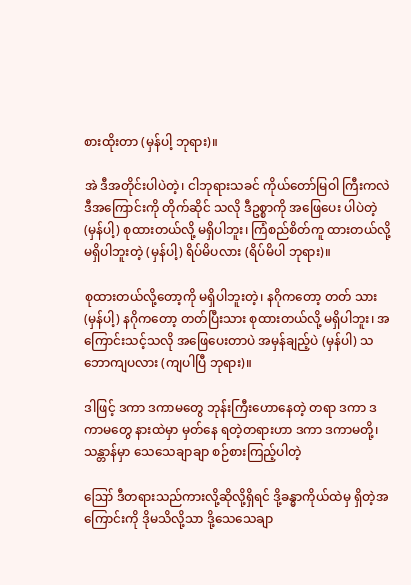စားထိုးတာ (မှန်ပါ့ ဘုရား)။

အဲ ဒီအတိုင်းပါပဲတဲ့၊ ငါဘုရားသခင် ကိုယ်တော်မြဝါ ကြီးကလဲ ဒီအကြောင်းကို တိုက်ဆိုင် သလို ဒီဥစ္စာကို အဖြေပေး ပါပဲတဲ့ (မှန်ပါ့) စုထားတယ်လို့ မရှိပါဘူး၊ ကြံစည်စိတ်ကူ ထားတယ်လို့ မရှိပါဘူးတဲ့ (မှန်ပါ့) ရိပ်မိပလား (ရိပ်မိပါ ဘုရား)။

စုထားတယ်လို့တော့ကို မရှိပါဘူးတဲ့၊ နဂိုကတော့ တတ် သား (မှန်ပါ့) နဂိုကတော့ တတ်ပြီးသား စုထားတယ်လို့ မရှိပါဘူး၊ အကြောင်းသင့်သလို အဖြေပေးတာပဲ အမှန်ချည့်ပဲ (မှန်ပါ) သဘောကျပလား (ကျပါပြီ ဘုရား)။

ဒါဖြင့် ဒကာ ဒကာမတွေ ဘုန်းကြီးဟောနေတဲ့ တရာ ဒကာ ဒကာမတွေ နားထဲမှာ မှတ်နေ ရတဲ့တရားဟာ ဒကာ ဒကာမတို့၊ သန္တာန်မှာ သေသေချာချာ စဉ်စားကြည့်ပါတဲ့

ဪ ဒီတရားသည်ကားလို့ဆိုလို့ရှိရင် ဒို့ခန္ဓာကိုယ်ထဲမှ ရှိတဲ့အကြောင်းကို ဒိုမသိလို့သာ ဒို့သေသေချာ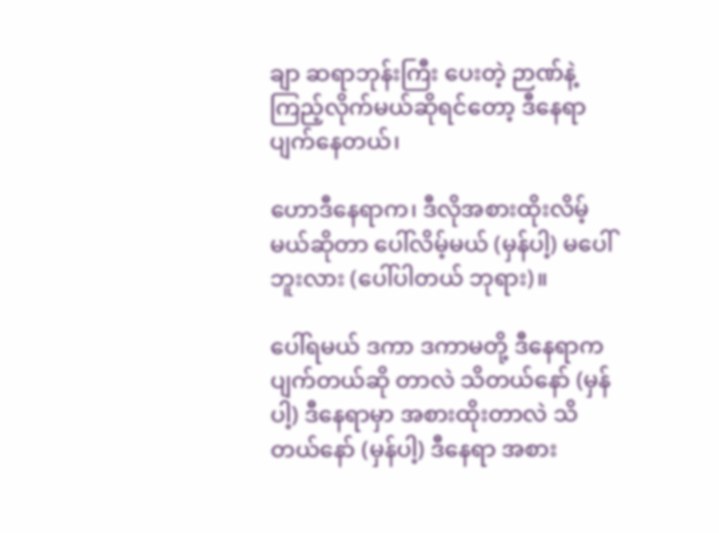ချာ ဆရာဘုန်းကြီး ပေးတဲ့ ဉာဏ်နဲ့ ကြည့်လိုက်မယ်ဆိုရင်တော့ ဒီနေရာ ပျက်နေတယ်၊

ဟောဒီနေရာက၊ ဒီလိုအစားထိုးလိမ့်မယ်ဆိုတာ ပေါ်လိမ့်မယ် (မှန်ပါ့) မပေါ်ဘူးလား (ပေါ်ပါတယ် ဘုရား)။

ပေါ်ရမယ် ဒကာ ဒကာမတို့ ဒီနေရာက ပျက်တယ်ဆို တာလဲ သိတယ်နော် (မှန်ပါ့) ဒီနေရာမှာ အစားထိုးတာလဲ သိ တယ်နော် (မှန်ပါ့) ဒီနေရာ အစား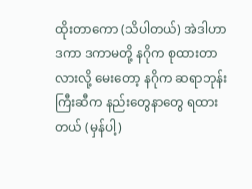ထိုးတာကော (သိပါတယ်) အဲဒါဟာ ဒကာ ဒကာမတို့ နဂိုက စုထားတာလားလို့ မေးတော့ နဂိုက ဆရာဘုန်းကြီးဆီက နည်းတွေနာတွေ ရထား တယ် (မှန်ပါ့)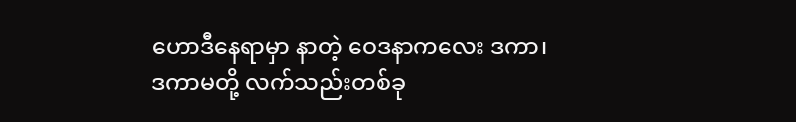ဟောဒီနေရာမှာ နာတဲ့ ဝေဒနာကလေး ဒကာ၊ ဒကာမတို့ လက်သည်းတစ်ခု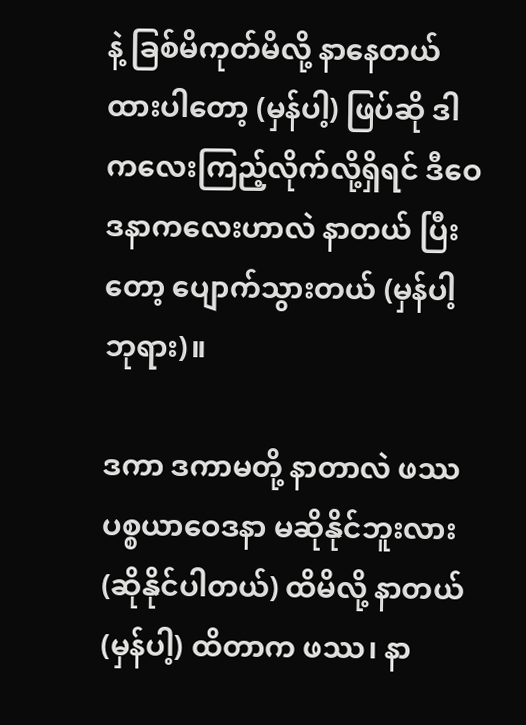နဲ့ ခြစ်မိကုတ်မိလို့ နာနေတယ် ထားပါတော့ (မှန်ပါ့) ဖြပ်ဆို ဒါကလေးကြည့်လိုက်လို့ရှိရင် ဒီဝေဒနာကလေးဟာလဲ နာတယ် ပြီးတော့ ပျောက်သွားတယ် (မှန်ပါ့ ဘုရား)။

ဒကာ ဒကာမတို့ နာတာလဲ ဖဿပစ္စယာဝေဒနာ မဆိုနိုင်ဘူးလား (ဆိုနိုင်ပါတယ်) ထိမိလို့ နာတယ် (မှန်ပါ့) ထိတာက ဖဿ၊ နာ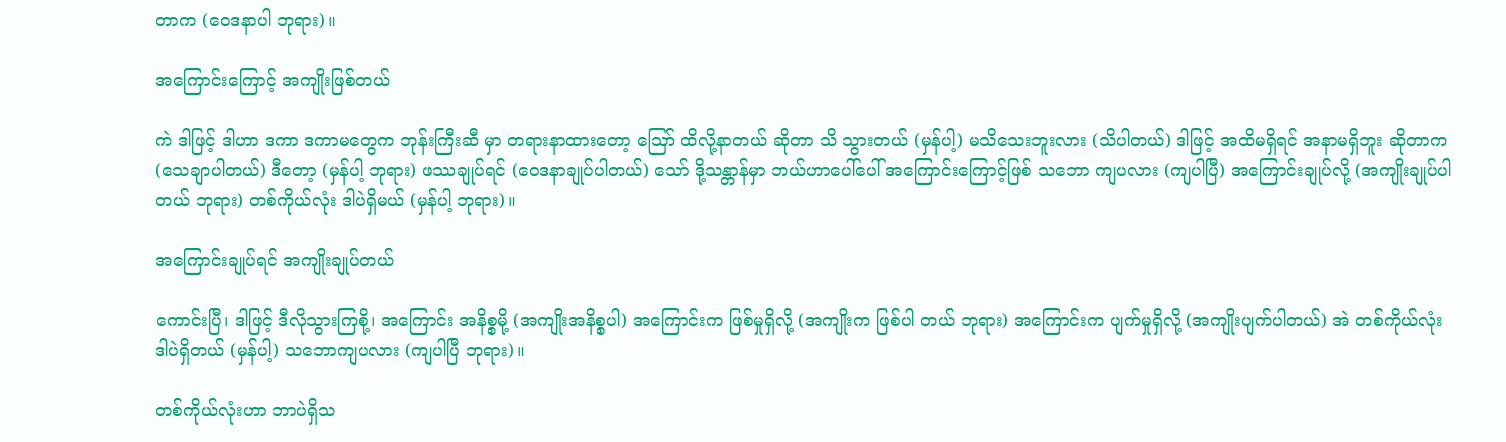တာက (ဝေဒနာပါ ဘုရား)။

အကြောင်းကြောင့် အကျိုးဖြစ်တယ်

ကဲ ဒါဖြင့် ဒါဟာ ဒကာ ဒကာမတွေက ဘုန်းကြီးဆီ မှာ တရားနာထားတော့ ဪ ထိလို့နာတယ် ဆိုတာ သိ သွားတယ် (မှန်ပါ့) မသိသေးဘူးလား (သိပါတယ်) ဒါဖြင့် အထိမရှိရင် အနာမရှိဘူး ဆိုတာက (သေချာပါတယ်) ဒီတော့ (မှန်ပါ့ ဘုရား) ဖဿချုပ်ရင် (ဝေဒနာချုပ်ပါတယ်) သော် ဒို့သန္တာန်မှာ ဘယ်ဟာပေါ်ပေါ် အကြောင်းကြောင့်ဖြစ် သဘော ကျပလား (ကျပါပြီ) အကြောင်းချုပ်လို့ (အကျိုးချုပ်ပါတယ် ဘုရား) တစ်ကိုယ်လုံး ဒါပဲရှိမယ် (မှန်ပါ့ ဘုရား)။

အကြောင်းချုပ်ရင် အကျိုးချုပ်တယ်

ကောင်းပြီ၊ ဒါဖြင့် ဒီလိုသွားကြစို့၊ အကြောင်း အနိစ္စမို့ (အကျိုးအနိစ္စပါ) အကြောင်းက ဖြစ်မှုရှိလို့ (အကျိုးက ဖြစ်ပါ တယ် ဘုရား) အကြောင်းက ပျက်မှုရှိလို့ (အကျိုးပျက်ပါတယ်) အဲ တစ်ကိုယ်လုံး ဒါပဲရှိတယ် (မှန်ပါ့) သဘောကျပလား (ကျပါပြီ ဘုရား)။

တစ်ကိုယ်လုံးဟာ ဘာပဲရှိသ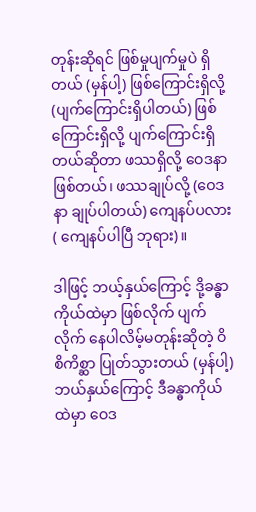တုန်းဆိုရင် ဖြစ်မှုပျက်မှုပဲ ရှိတယ် (မှန်ပါ့) ဖြစ်ကြောင်းရှိလို့ (ပျက်ကြောင်းရှိပါတယ်) ဖြစ်ကြောင်းရှိလို့ ပျက်ကြောင်းရှိတယ်ဆိုတာ ဖဿရှိလို့ ဝေဒနာ ဖြစ်တယ်၊ ဖဿချုပ်လို့ (ဝေဒနာ ချုပ်ပါတယ်) ကျေနပ်ပလား ( ကျေနပ်ပါပြီ ဘုရား)။

ဒါဖြင့် ဘယ့်နှယ်ကြောင့် ဒို့ခန္ဓာကိုယ်ထဲမှာ ဖြစ်လိုက် ပျက်လိုက် နေပါလိမ့်မတုန်းဆိုတဲ့ ဝိစိကိစ္ဆာ ပြုတ်သွားတယ် (မှန်ပါ့) ဘယ်နှယ်ကြောင့် ဒီခန္ဓာကိုယ်ထဲမှာ ဝေဒ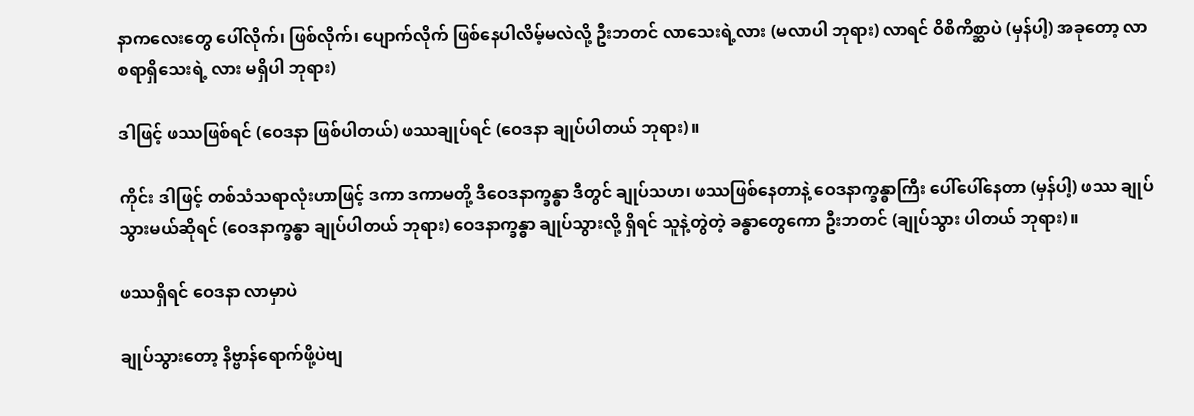နာကလေးတွေ ပေါ်လိုက်၊ ဖြစ်လိုက်၊ ပျောက်လိုက် ဖြစ်နေပါလိမ့်မလဲလို့ ဦးဘတင် လာသေးရဲ့လား (မလာပါ ဘုရား) လာရင် ဝိစိကိစ္ဆာပဲ (မှန်ပါ့) အခုတော့ လာစရာရှိသေးရဲ့ လား မရှိပါ ဘုရား)

ဒါဖြင့် ဖဿဖြစ်ရင် (ဝေဒနာ ဖြစ်ပါတယ်) ဖဿချုပ်ရင် (ဝေဒနာ ချုပ်ပါတယ် ဘုရား)။

ကိုင်း ဒါဖြင့် တစ်သံသရာလုံးဟာဖြင့် ဒကာ ဒကာမတို့ ဒီဝေဒနာက္ခန္ဓာ ဒီတွင် ချုပ်သဟ၊ ဖဿဖြစ်နေတာနဲ့ ဝေဒနာက္ခန္ဓာကြီး ပေါ်ပေါ်နေတာ (မှန်ပါ့) ဖဿ ချုပ်သွားမယ်ဆိုရင် (ဝေဒနာက္ခန္ဓာ ချုပ်ပါတယ် ဘုရား) ဝေဒနာက္ခန္ဓာ ချုပ်သွားလို့ ရှိရင် သူနဲ့တွဲတဲ့ ခန္ဓာတွေကော ဦးဘတင် (ချုပ်သွား ပါတယ် ဘုရား)။

ဖဿရှိရင် ဝေဒနာ လာမှာပဲ

ချုပ်သွားတော့ နိဗ္ဗာန်ရောက်ဖို့ပဲဗျ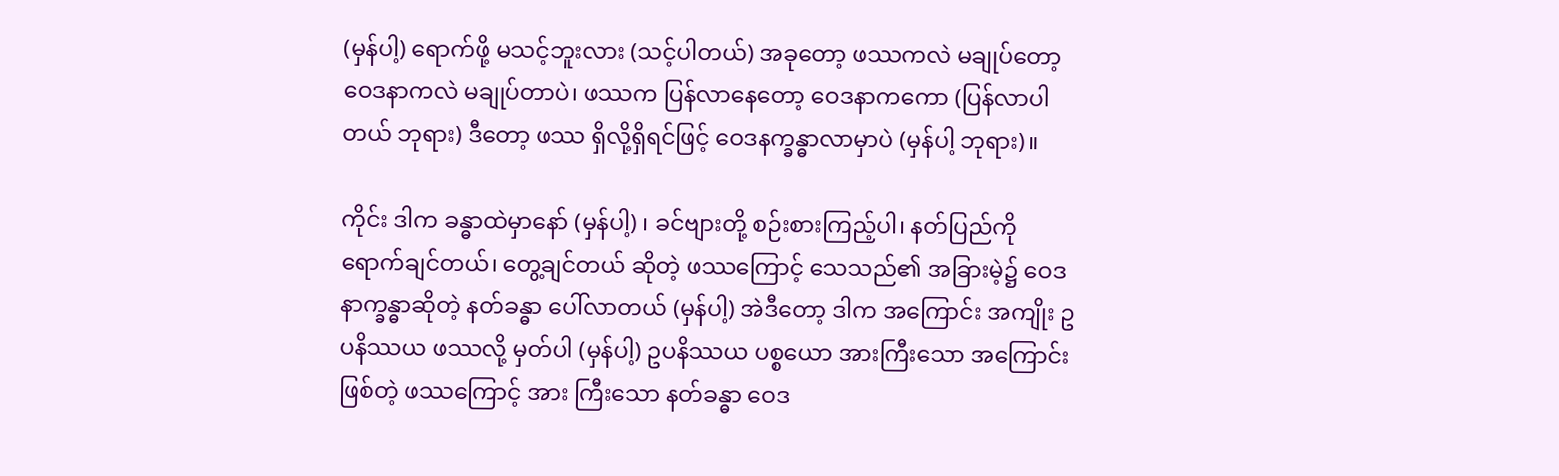(မှန်ပါ့) ရောက်ဖို့ မသင့်ဘူးလား (သင့်ပါတယ်) အခုတော့ ဖဿကလဲ မချုပ်တော့ ဝေဒနာကလဲ မချုပ်တာပဲ၊ ဖဿက ပြန်လာနေတော့ ဝေဒနာကကော (ပြန်လာပါတယ် ဘုရား) ဒီတော့ ဖဿ ရှိလို့ရှိရင်ဖြင့် ဝေဒနက္ခန္ဓာလာမှာပဲ (မှန်ပါ့ ဘုရား)။

ကိုင်း ဒါက ခန္ဓာထဲမှာနော် (မှန်ပါ့) ၊ ခင်ဗျားတို့ စဉ်းစားကြည့်ပါ၊ နတ်ပြည်ကို ရောက်ချင်တယ်၊ တွေ့ချင်တယ် ဆိုတဲ့ ဖဿကြောင့် သေသည်၏ အခြားမဲ့၌ ဝေဒနာက္ခန္ဓာဆိုတဲ့ နတ်ခန္ဓာ ပေါ်လာတယ် (မှန်ပါ့) အဲဒီတော့ ဒါက အကြောင်း အကျိုး ဥပနိဿယ ဖဿလို့ မှတ်ပါ (မှန်ပါ့) ဥပနိဿယ ပစ္စယော အားကြီးသော အကြောင်းဖြစ်တဲ့ ဖဿကြောင့် အား ကြီးသော နတ်ခန္ဓာ ဝေဒ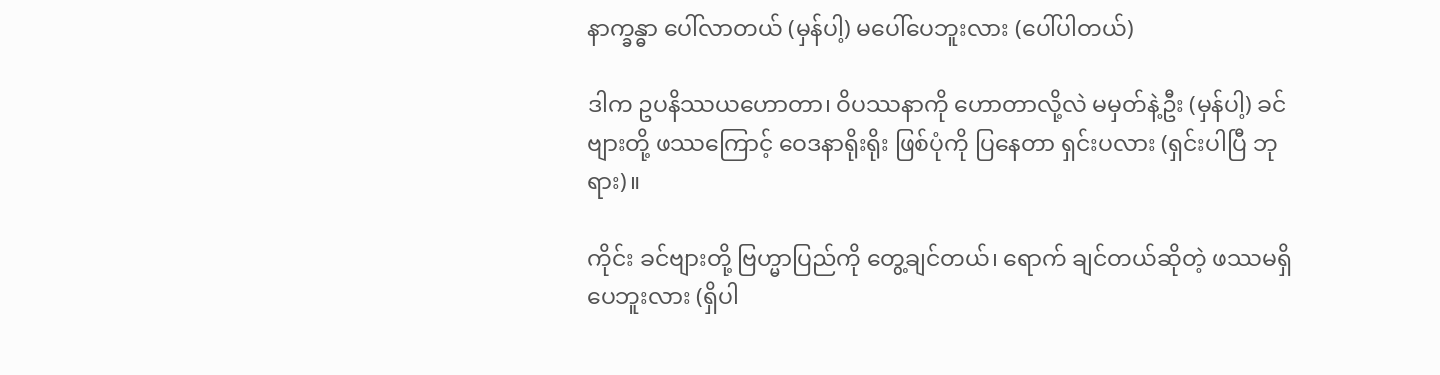နာက္ခန္ဓာ ပေါ်လာတယ် (မှန်ပါ့) မပေါ်ပေဘူးလား (ပေါ်ပါတယ်)

ဒါက ဥပနိဿယဟောတာ၊ ဝိပဿနာကို ဟောတာလို့လဲ မမှတ်နဲ့ဦး (မှန်ပါ့) ခင်ဗျားတို့ ဖဿကြောင့် ဝေဒနာရိုးရိုး ဖြစ်ပုံကို ပြနေတာ ရှင်းပလား (ရှင်းပါပြီ ဘုရား)။

ကိုင်း ခင်ဗျားတို့ ဗြဟ္မာပြည်ကို တွေ့ချင်တယ်၊ ရောက် ချင်တယ်ဆိုတဲ့ ဖဿမရှိပေဘူးလား (ရှိပါ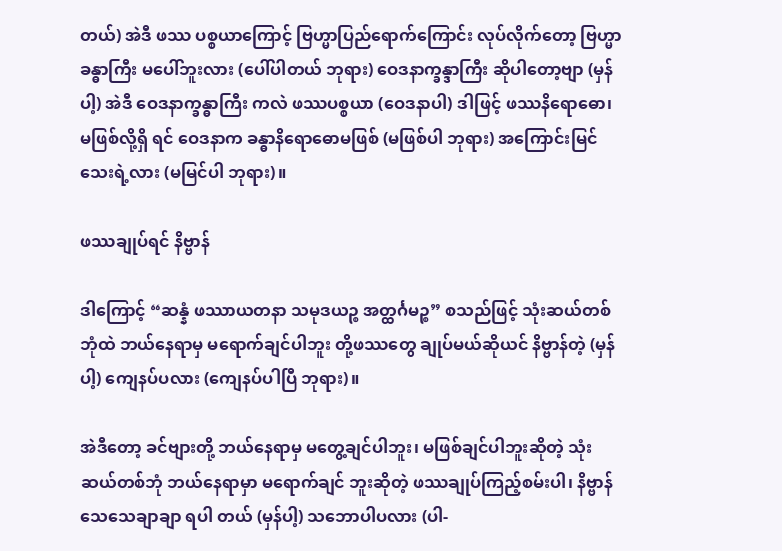တယ်) အဲဒီ ဖဿ ပစ္စယာကြောင့် ဗြဟ္မာပြည်ရောက်ကြောင်း လုပ်လိုက်တော့ ဗြဟ္မာခန္ဓာကြီး မပေါ်ဘူးလား (ပေါ်ပါတယ် ဘုရား) ဝေဒနာက္ခန္ဒာကြီး ဆိုပါတော့ဗျာ (မှန်ပါ့) အဲဒီ ဝေဒနာက္ခန္ဓာကြီး ကလဲ ဖဿပစ္စယာ (ဝေဒနာပါ) ဒါဖြင့် ဖဿနိရောဓော၊ မဖြစ်လို့ရှိ ရင် ဝေဒနာက ခန္ဓာနိရောဓောမဖြစ် (မဖြစ်ပါ ဘုရား) အကြောင်းမြင်သေးရဲ့လား (မမြင်ပါ ဘုရား)။

ဖဿချုပ်ရင် နိဗ္ဗာန်

ဒါကြောင့် “ဆန္နံ ဖဿာယတနာ သမုဒယဉ္စ အတ္ထင်္ဂမဉ္စ” စသည်ဖြင့် သုံးဆယ်တစ်ဘုံထဲ ဘယ်နေရာမှ မရောက်ချင်ပါဘူး တို့ဖဿတွေ ချုပ်မယ်ဆိုယင် နိဗ္ဗာန်တဲ့ (မှန်ပါ့) ကျေနပ်ပလား (ကျေနပ်ပါပြီ ဘုရား)။

အဲဒီတော့ ခင်ဗျားတို့ ဘယ်နေရာမှ မတွေ့ချင်ပါဘူး၊ မဖြစ်ချင်ပါဘူးဆိုတဲ့ သုံးဆယ်တစ်ဘုံ ဘယ်နေရာမှာ မရောက်ချင် ဘူးဆိုတဲ့ ဖဿချုပ်ကြည့်စမ်းပါ၊ နိဗ္ဗာန် သေသေချာချာ ရပါ တယ် (မှန်ပါ့) သဘောပါပလား (ပါ-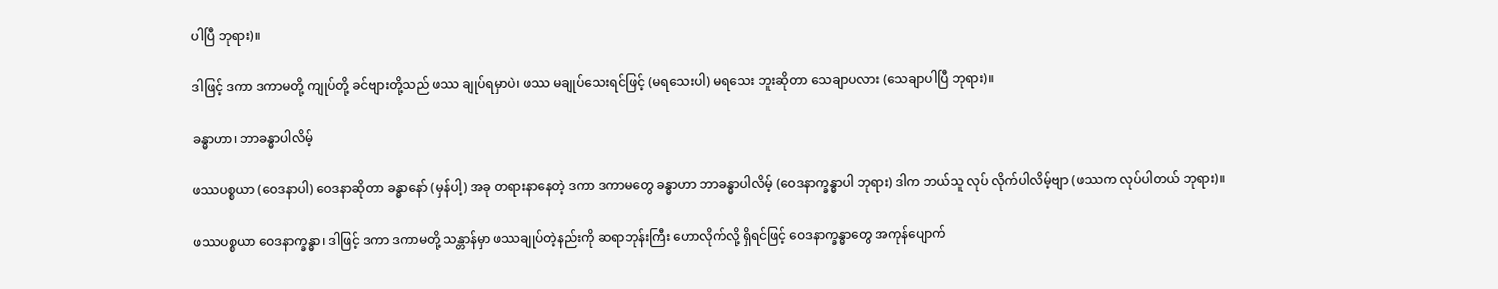ပါပြီ ဘုရား)။

ဒါဖြင့် ဒကာ ဒကာမတို့ ကျုပ်တို့ ခင်ဗျားတို့သည် ဖဿ ချုပ်ရမှာပဲ၊ ဖဿ မချုပ်သေးရင်ဖြင့် (မရသေးပါ) မရသေး ဘူးဆိုတာ သေချာပလား (သေချာပါပြီ ဘုရား)။

ခန္ဓာဟာ၊ ဘာခန္ဓာပါလိမ့်

ဖဿပစ္စယာ (ဝေဒနာပါ) ဝေဒနာဆိုတာ ခန္ဓာနော် (မှန်ပါ့) အခု တရားနာနေတဲ့ ဒကာ ဒကာမတွေ ခန္ဓာဟာ ဘာခန္ဓာပါလိမ့် (ဝေဒနာက္ခန္ဓာပါ ဘုရား) ဒါက ဘယ်သူ လုပ် လိုက်ပါလိမ့်ဗျာ (ဖဿက လုပ်ပါတယ် ဘုရား)။

ဖဿပစ္စယာ ဝေဒနာက္ခန္ဓာ၊ ဒါဖြင့် ဒကာ ဒကာမတို့ သန္တာန်မှာ ဖဿချုပ်တဲ့နည်းကို ဆရာဘုန်းကြီး ဟောလိုက်လို့ ရှိရင်ဖြင့် ဝေဒနာက္ခန္ဓာတွေ အကုန်ပျောက်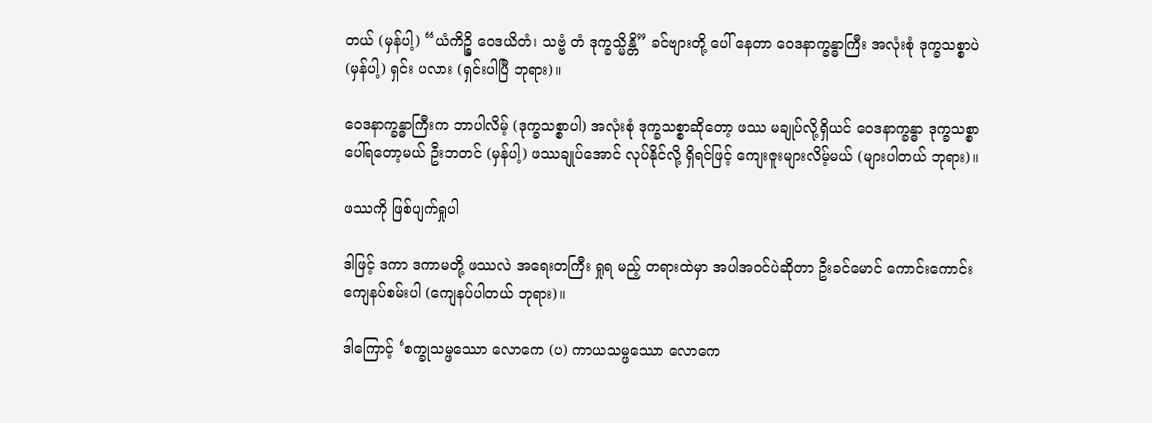တယ် (မှန်ပါ့) “ယံကိဉ္စိ ဝေဒယိတံ၊ သဗ္ဗံ တံ ဒုက္ခသ္မိန္တိ” ခင်ဗျားတို့ ပေါ် နေတာ ဝေဒနာက္ခန္ဓာကြီး အလုံးစုံ ဒုက္ခသစ္စာပဲ (မှန်ပါ့) ရှင်း ပလား (ရှင်းပါပြီ ဘုရား)။

ဝေဒနာက္ခန္ဓာကြီးက ဘာပါလိမ့် (ဒုက္ခသစ္စာပါ) အလုံးစုံ ဒုက္ခသစ္စာဆိုတော့ ဖဿ မချုပ်လို့ရှိယင် ဝေဒနာက္ခန္ဓာ ဒုက္ခသစ္စာ ပေါ်ရတော့မယ် ဦးဘတင် (မှန်ပါ့) ဖဿချုပ်အောင် လုပ်နိုင်လို့ ရှိရင်ဖြင့် ကျေးဇူးများလိမ့်မယ် (များပါတယ် ဘုရား)။

ဖဿကို ဖြစ်ပျက်ရှုပါ

ဒါဖြင့် ဒကာ ဒကာမတို့ ဖဿလဲ အရေးတကြီး ရှုရ မည့် တရားထဲမှာ အပါအဝင်ပဲဆိုတာ ဦးခင်မောင် ကောင်းကောင်း ကျေနပ်စမ်းပါ (ကျေနပ်ပါတယ် ဘုရား)။

ဒါကြောင့် ‘စက္ခုသမ္ဖဿော လောကေ (ပ) ကာယသမ္ဖဿော လောကေ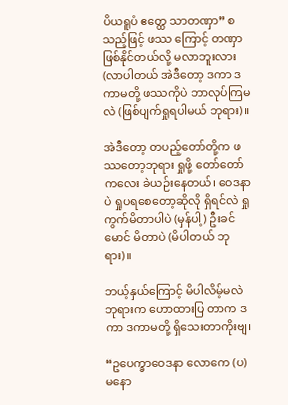ပိယရူပံ ဧတ္ထေ သာတဏှာ” စသည့်ဖြင့် ဖဿ ကြောင့် တဏှာဖြစ်နိုင်တယ်လို့ မလာဘူးလား (လာပါတယ် အဲဒီတော့ ဒကာ ဒကာမတို့ ဖဿကိုပဲ ဘာလုပ်ကြမလဲ (ဖြစ်ပျက်ရှုရပါမယ် ဘုရား)။

အဲဒီတော့ တပည့်တော်တို့က ဖဿတော့ဘုရား ရှုဖို့ တော်တော်ကလေး ခဲယဉ်းနေတယ်၊ ဝေဒနာပဲ ရှုပရစေတော့ဆိုလို ရှိရင်လဲ ရှုကွက်မိတာပါပဲ (မှန်ပါ့) ဦးခင်မောင် မိတာပဲ (မိပါတယ် ဘုရား)။

ဘယ့်နှယ်ကြောင့် မိပါလိမ့်မလဲ ဘုရားက ဟောထားပြ တာက ဒကာ ဒကာမတို့ ရှိသေးတာကိုးဗျ၊

“ဥပေက္ခာဝေဒနာ လောကေ (ပ) မနော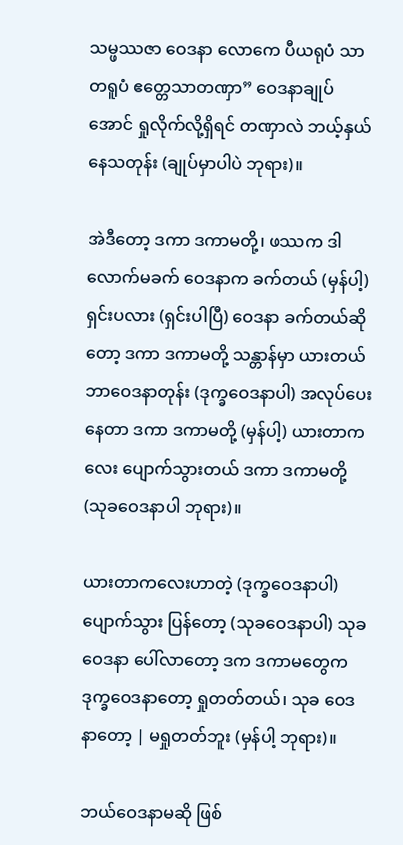သမ္ဖဿဇာ ဝေဒနာ လောကေ ပီယရုပံ သာတရူပံ ဧတ္တေသာတဏှာ” ဝေဒနာချုပ်အောင် ရှုလိုက်လို့ရှိရင် တဏှာလဲ ဘယ့်နှယ်နေသတုန်း (ချုပ်မှာပါပဲ ဘုရား)။

အဲဒီတော့ ဒကာ ဒကာမတို့၊ ဖဿက ဒါလောက်မခက် ဝေဒနာက ခက်တယ် (မှန်ပါ့) ရှင်းပလား (ရှင်းပါပြီ) ဝေဒနာ ခက်တယ်ဆိုတော့ ဒကာ ဒကာမတို့ သန္တာန်မှာ ယားတယ် ဘာဝေဒနာတုန်း (ဒုက္ခဝေဒနာပါ) အလုပ်ပေးနေတာ ဒကာ ဒကာမတို့ (မှန်ပါ့) ယားတာကလေး ပျောက်သွားတယ် ဒကာ ဒကာမတို့ (သုခဝေဒနာပါ ဘုရား)။

ယားတာကလေးဟာတဲ့ (ဒုက္ခဝေဒနာပါ) ပျောက်သွား ပြန်တော့ (သုခဝေဒနာပါ) သုခဝေဒနာ ပေါ်လာတော့ ဒက ဒကာမတွေက ဒုက္ခဝေဒနာတော့ ရှုတတ်တယ်၊ သုခ ဝေဒနာတော့ | မရှုတတ်ဘူး (မှန်ပါ့ ဘုရား)။

ဘယ်ဝေဒနာမဆို ဖြစ်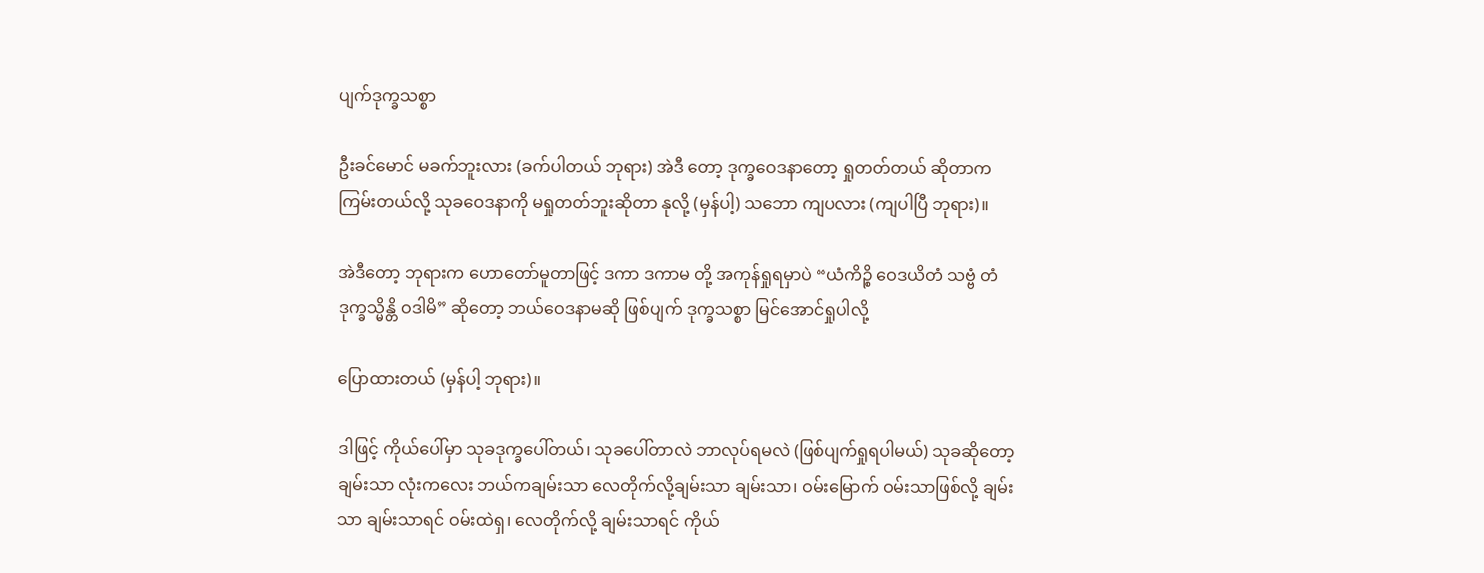ပျက်ဒုက္ခသစ္စာ

ဦးခင်မောင် မခက်ဘူးလား (ခက်ပါတယ် ဘုရား) အဲဒီ တော့ ဒုက္ခဝေဒနာတော့ ရှုတတ်တယ် ဆိုတာက ကြမ်းတယ်လို့ သုခဝေဒနာကို မရှုတတ်ဘူးဆိုတာ နုလို့ (မှန်ပါ့) သဘော ကျပလား (ကျပါပြီ ဘုရား)။

အဲဒီတော့ ဘုရားက ဟောတော်မူတာဖြင့် ဒကာ ဒကာမ တို့ အကုန်ရှုရမှာပဲ “ယံကိဉ္စိ ဝေဒယိတံ သဗ္ဗံ တံ ဒုက္ခသ္မိန္တိ ဝဒါမိ” ဆိုတော့ ဘယ်ဝေဒနာမဆို ဖြစ်ပျက် ဒုက္ခသစ္စာ မြင်အောင်ရှုပါလို့

ပြောထားတယ် (မှန်ပါ့ ဘုရား)။

ဒါဖြင့် ကိုယ်ပေါ်မှာ သုခဒုက္ခပေါ်တယ်၊ သုခပေါ်တာလဲ ဘာလုပ်ရမလဲ (ဖြစ်ပျက်ရှုရပါမယ်) သုခဆိုတော့ ချမ်းသာ လုံးကလေး ဘယ်ကချမ်းသာ လေတိုက်လို့ချမ်းသာ ချမ်းသာ၊ ဝမ်းမြောက် ဝမ်းသာဖြစ်လို့ ချမ်းသာ ချမ်းသာရင် ဝမ်းထဲရှ၊ လေတိုက်လို့ ချမ်းသာရင် ကိုယ်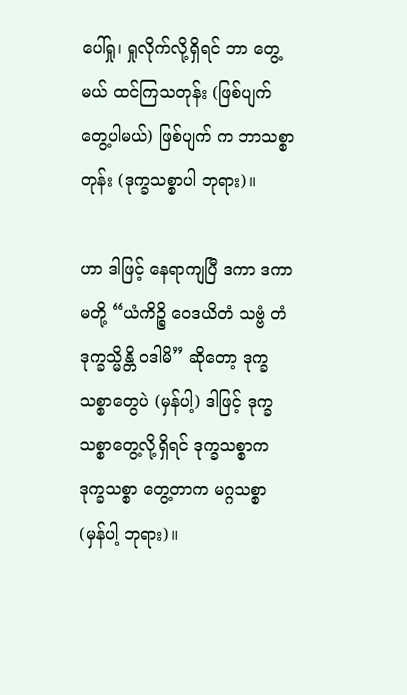ပေါ်ရှု၊ ရှုလိုက်လို့ရှိရင် ဘာ တွေ့မယ် ထင်ကြသတုန်း (ဖြစ်ပျက်တွေ့ပါမယ်) ဖြစ်ပျက် က ဘာသစ္စာတုန်း (ဒုက္ခသစ္စာပါ ဘုရား)။

ဟာ ဒါဖြင့် နေရာကျပြီ ဒကာ ဒကာမတို့ “ယံကိဉ္စိ ဝေဒယိတံ သဗ္ဗံ တံ ဒုက္ခသ္မိန္တိ ဝဒါမိ” ဆိုတော့ ဒုက္ခသစ္စာတွေပဲ (မှန်ပါ့) ဒါဖြင့် ဒုက္ခသစ္စာတွေ့လို့ရှိရင် ဒုက္ခသစ္စာက ဒုက္ခသစ္စာ တွေ့တာက မဂ္ဂသစ္စာ (မှန်ပါ့ ဘုရား)။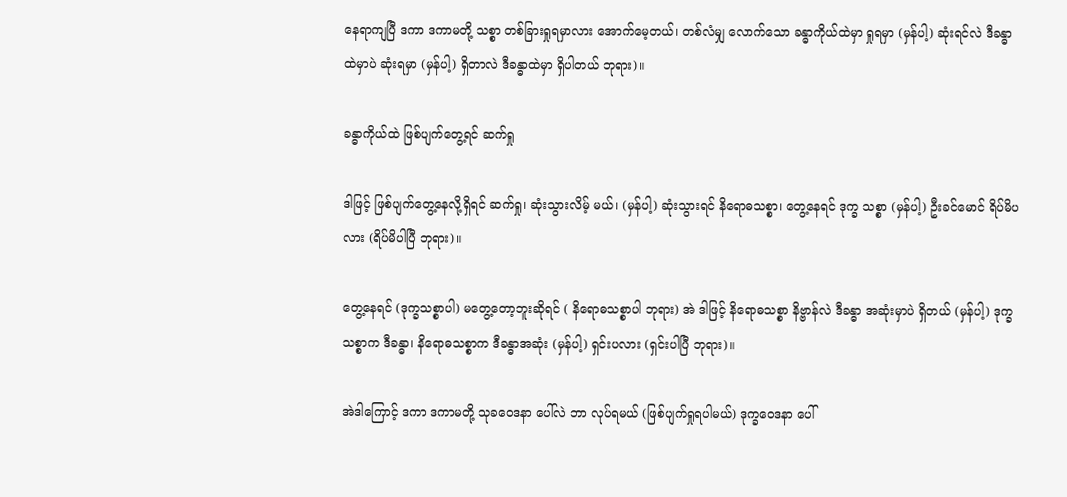နေရာကျပြီ ဒကာ ဒကာမတို့ သစ္စာ တစ်ခြားရှုရမှာလား အောက်မေ့တယ်၊ တစ်လံမျှ လောက်သော ခန္ဓာကိုယ်ထဲမှာ ရှုရမှာ (မှန်ပါ့) ဆုံးရင်လဲ ဒီခန္ဓာထဲမှာပဲ ဆုံးရမှာ (မှန်ပါ့) ရှိတာလဲ ဒီခန္ဓာထဲမှာ ရှိပါတယ် ဘုရား)။

ခန္ဓာကိုယ်ထဲ ဖြစ်ပျက်တွေ့ရင် ဆက်ရှု

ဒါဖြင့် ဖြစ်ပျက်တွေ့နေလို့ရှိရင် ဆက်ရှု၊ ဆုံးသွားလိမ့် မယ်၊ (မှန်ပါ့) ဆုံးသွားရင် နိရောဓသစ္စာ၊ တွေ့နေရင် ဒုက္ခ သစ္စာ (မှန်ပါ့) ဦးခင်မောင် ရိပ်မိပလား (ရိပ်မိပါပြီ ဘုရား)။

တွေ့နေရင် (ဒုက္ခသစ္စာပါ) မတွေ့တော့ဘူးဆိုရင် ( နိရောဓသစ္စာပါ ဘုရား) အဲ ဒါဖြင့် နိရောဓသစ္စာ နိဗ္ဗာန်လဲ ဒီခန္ဓာ အဆုံးမှာပဲ ရှိတယ် (မှန်ပါ့) ဒုက္ခသစ္စာက ဒီခန္ဓာ၊ နိရောဓသစ္စာက ဒီခန္ဓာအဆုံး (မှန်ပါ့) ရှင်းပလား (ရှင်းပါပြီ ဘုရား)။

အဲဒါကြောင့် ဒကာ ဒကာမတို့ သုခဝေဒနာ ပေါ်လဲ ဘာ လုပ်ရမယ် (ဖြစ်ပျက်ရှုရပါမယ်) ဒုက္ခဝေဒနာ ပေါ်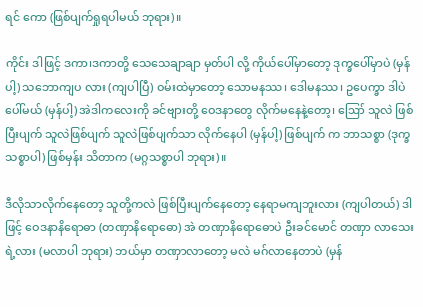ရင် ကော (ဖြစ်ပျက်ရှုရပါမယ် ဘုရား)။

ကိုင်း ဒါဖြင့် ဒကာ၊ဒကာတို့ သေသေချာချာ မှတ်ပါ လို့ ကိုယ်ပေါ်မှာတော့ ဒုက္ခပေါ်မှာပဲ (မှန်ပါ့) သဘောကျပ လား (ကျပါပြီ) ဝမ်းထဲမှာတော့ သောမနဿ၊ ဒေါမနဿ၊ ဥပေက္ခာ ဒါပဲပေါ်မယ် (မှန်ပါ့) အဲဒါကလေးကို ခင်ဗျားတို့ ဝေဒနာတွေ လိုက်မနေနဲ့တော့၊ ဪ သူလဲ ဖြစ်ပြီးပျက် သူလဲဖြစ်ပျက် သူလဲဖြစ်ပျက်သာ လိုက်နေပါ (မှန်ပါ့) ဖြစ်ပျက် က ဘာသစ္စာ (ဒုက္ခသစ္စာပါ) ဖြစ်မှန်း သိတာက (မဂ္ဂသစ္စာပါ ဘုရား)။

ဒီလိုသာလိုက်နေတော့ သူတို့ကလဲ ဖြစ်ပြီးပျက်နေတော့ နေရာမကျဘူးလား (ကျပါတယ်) ဒါဖြင့် ဝေဒနာနိရောဓာ (တဏှာနိရောဓော) အဲ တဏှာနိရောဓောပဲ ဦးခင်မောင် တဏှာ လာသေးရဲ့လား (မလာပါ ဘုရား) ဘယ်မှာ တဏှာလာတော့ မလဲ မဂ်လာနေတာပဲ (မှန်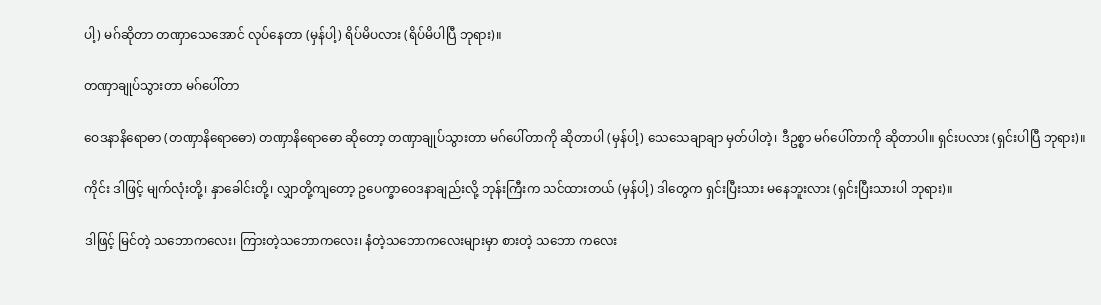ပါ့) မဂ်ဆိုတာ တဏှာသေအောင် လုပ်နေတာ (မှန်ပါ့) ရိပ်မိပလား (ရိပ်မိပါပြီ ဘုရား)။

တဏှာချုပ်သွားတာ မဂ်ပေါ်တာ

ဝေဒနာနိရောဓာ (တဏှာနိရောဓော) တဏှာနိရောဓော ဆိုတော့ တဏှာချုပ်သွားတာ မဂ်ပေါ်တာကို ဆိုတာပါ (မှန်ပါ့) သေသေချာချာ မှတ်ပါတဲ့၊ ဒီဥစ္စာ မဂ်ပေါ်တာကို ဆိုတာပါ။ ရှင်းပလား (ရှင်းပါပြီ ဘုရား)။

ကိုင်း ဒါဖြင့် မျက်လုံးတို့၊ နှာခေါင်းတို့၊ လျှာတို့ကျတော့ ဥပေက္ခာဝေဒနာချည်းလို့ ဘုန်းကြီးက သင်ထားတယ် (မှန်ပါ့) ဒါတွေက ရှင်းပြီးသား မနေဘူးလား (ရှင်းပြီးသားပါ ဘုရား)။

ဒါဖြင့် မြင်တဲ့ သဘောကလေး၊ ကြားတဲ့သဘောကလေး၊ နံတဲ့သဘောကလေးများမှာ စားတဲ့ သဘော ကလေး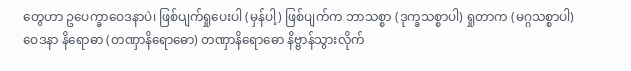တွေဟာ ဥပေက္ခာဝေဒနာပဲ၊ ဖြစ်ပျက်ရှုပေးပါ (မှန်ပါ့) ဖြစ်ပျက်က ဘာသစ္စာ (ဒုက္ခသစ္စာပါ) ရှုတာက (မဂ္ဂသစ္စာပါ) ဝေဒနာ နိရောဓာ (တဏှာနိရောဓော) တဏှာနိရောဓော နိဗ္ဗာန်သွားလိုက်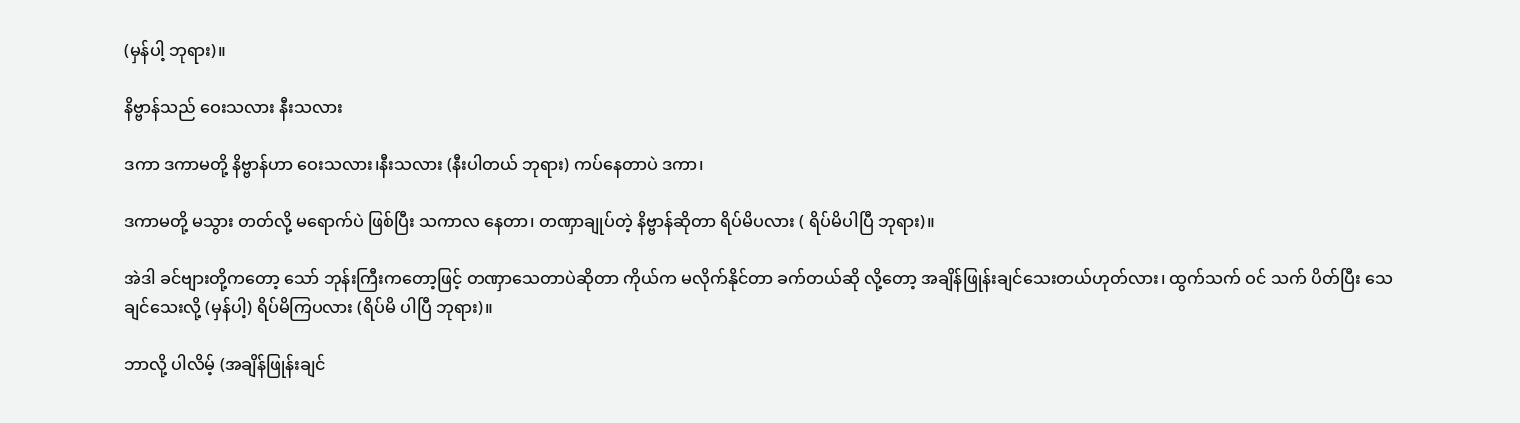(မှန်ပါ့ ဘုရား)။

နိဗ္ဗာန်သည် ဝေးသလား နီးသလား

ဒကာ ဒကာမတို့ နိဗ္ဗာန်ဟာ ဝေးသလား၊နီးသလား (နီးပါတယ် ဘုရား) ကပ်နေတာပဲ ဒကာ၊

ဒကာမတို့ မသွား တတ်လို့ မရောက်ပဲ ဖြစ်ပြီး သကာလ နေတာ၊ တဏှာချုပ်တဲ့ နိဗ္ဗာန်ဆိုတာ ရိပ်မိပလား ( ရိပ်မိပါပြီ ဘုရား)။

အဲဒါ ခင်ဗျားတို့ကတော့ သော် ဘုန်းကြီးကတော့ဖြင့် တဏှာသေတာပဲဆိုတာ ကိုယ်က မလိုက်နိုင်တာ ခက်တယ်ဆို လို့တော့ အချိန်ဖြုန်းချင်သေးတယ်ဟုတ်လား၊ ထွက်သက် ဝင် သက် ပိတ်ပြီး သေချင်သေးလို့ (မှန်ပါ့) ရိပ်မိကြပလား (ရိပ်မိ ပါပြီ ဘုရား)။

ဘာလို့ ပါလိမ့် (အချိန်ဖြုန်းချင်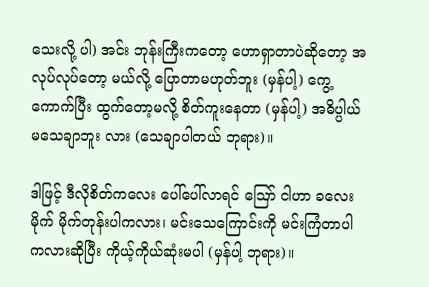သေးလို့ ပါ) အင်း ဘုန်းကြီးကတော့ ဟောရှာတာပဲဆိုတော့ အလုပ်လုပ်တော့ မယ်လို့ ပြောတာမဟုတ်ဘူး (မှန်ပါ့) ကွေ့ကောက်ပြီး ထွက်တော့မလို့ စိတ်ကူးနေတာ (မှန်ပါ့) အဓိပ္ပါယ် မသေချာဘူး လား (သေချာပါတယ် ဘုရား)။

ဒါဖြင့် ဒီလိုစိတ်ကလေး ပေါ်ပေါ်လာရင် ဪ ငါဟာ ခလေးမိုက် မိုက်တုန်းပါကလား၊ မင်းသေကြောင်းကို မင်းကြံတာပါကလားဆိုပြီး ကိုယ့်ကိုယ်ဆုံးမပါ (မှန်ပါ့ ဘုရား)။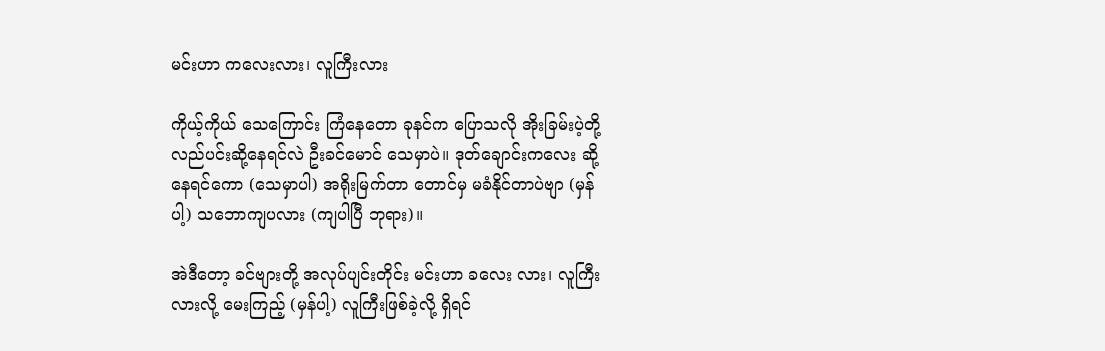မင်းဟာ ကလေးလား၊ လူကြီးလား

ကိုယ့်ကိုယ် သေကြောင်း ကြံနေတော ခုနင်က ပြောသလို အိုးခြမ်းပဲ့တို့ လည်ပင်းဆို့နေရင်လဲ ဦးခင်မောင် သေမှာပဲ။ ဒုတ်ချောင်းကလေး ဆို့နေရင်ကော (သေမှာပါ) အရိုးမြက်တာ တောင်မှ မခံနိုင်တာပဲဗျာ (မှန်ပါ့) သဘောကျပလား (ကျပါပြီ ဘုရား)။

အဲဒီတော့ ခင်ဗျားတို့ အလုပ်ပျင်းတိုင်း မင်းဟာ ခလေး လား၊ လူကြီးလားလို့ မေးကြည့် (မှန်ပါ့) လူကြီးဖြစ်ခဲ့လို့ ရှိရင်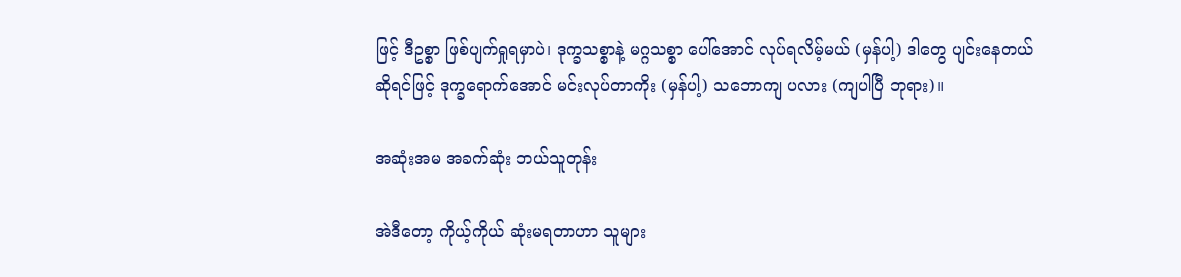ဖြင့် ဒီဥစ္စာ ဖြစ်ပျက်ရှုရမှာပဲ၊ ဒုက္ခသစ္စာနဲ့ မဂ္ဂသစ္စာ ပေါ်အောင် လုပ်ရလိမ့်မယ် (မှန်ပါ့) ဒါတွေ ပျင်းနေတယ်ဆိုရင်ဖြင့် ဒုက္ခရောက်အောင် မင်းလုပ်တာကိုး (မှန်ပါ့) သဘောကျ ပလား (ကျပါပြီ ဘုရား)။

အဆုံးအမ အခက်ဆုံး ဘယ်သူတုန်း

အဲဒီတော့ ကိုယ့်ကိုယ် ဆုံးမရတာဟာ သူများ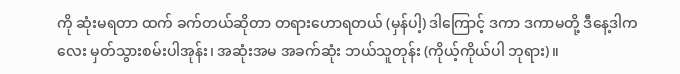ကို ဆုံးမရတာ ထက် ခက်တယ်ဆိုတာ တရားဟောရတယ် (မှန်ပါ့) ဒါကြောင့် ဒကာ ဒကာမတို့ ဒီနေ့ဒါကလေး မှတ်သွားစမ်းပါအုန်း၊ အဆုံးအမ အခက်ဆုံး ဘယ်သူတုန်း (ကိုယ့်ကိုယ်ပါ ဘုရား)။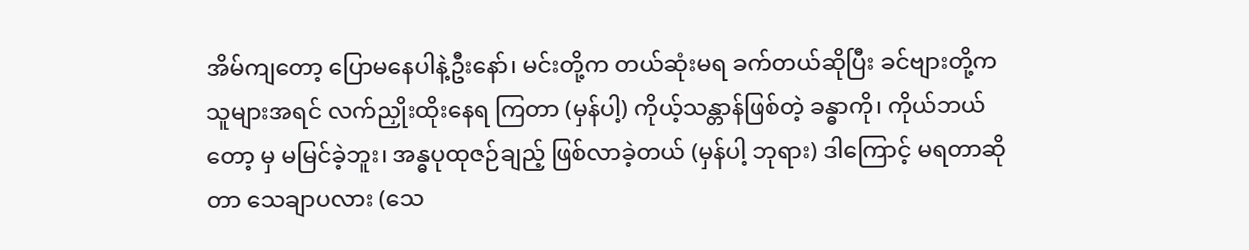အိမ်ကျတော့ ပြောမနေပါနဲ့ဦးနော်၊ မင်းတို့က တယ်ဆုံးမရ ခက်တယ်ဆိုပြီး ခင်ဗျားတို့က သူများအရင် လက်ညှိုးထိုးနေရ ကြတာ (မှန်ပါ့) ကိုယ့်သန္တာန်ဖြစ်တဲ့ ခန္ဓာကို၊ ကိုယ်ဘယ်တော့ မှ မမြင်ခဲ့ဘူး၊ အန္ဓပုထုဇဉ်ချည့် ဖြစ်လာခဲ့တယ် (မှန်ပါ့ ဘုရား) ဒါကြောင့် မရတာဆိုတာ သေချာပလား (သေ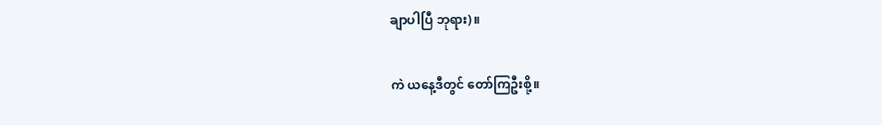ချာပါပြီ ဘုရား)။

ကဲ ယနေ့ဒီတွင် တော်ကြဦးစို့။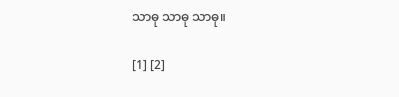သာဓု သာဓု သာဓု။

[1] [2]